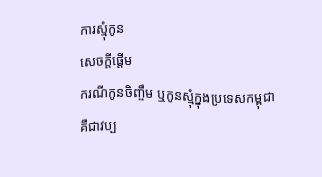ការស្មុំកូន
សេចក្តីផ្តើម
ករណីកូនចិញ្ចឹម ឬកូនស្មុំក្នុងប្រទេសកម្ពុជា
គឺជាវប្ប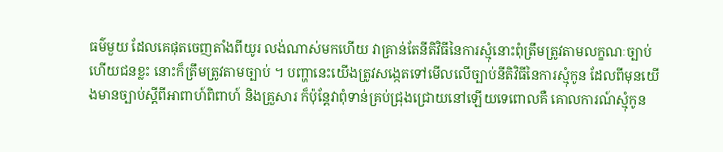ធម៌មួយ ដែលគេផុតចេញតាំងពីយូរ លង់ណាស់មកហើយ វាគ្រាន់តែនីតិវិធីនៃការស្មុំនោះពុំត្រឹមត្រូវតាមលក្ខណៈច្បាប់ ហើយជនខ្លះ នោះក៏ត្រឹមត្រូវតាមច្បាប់ ។ បញ្ហានេះយើងត្រូវសង្កេតទៅមើលលើច្បាប់នីតិវិធីនៃការស្មុំកូន ដែលពីមុនយើងមានច្បាប់ស្តីពីអាពាហ៍ពិពាហ៍ និងគ្រួសារ ក៏ប៉ុន្តែវាពុំទាន់គ្រប់ជ្រុងជ្រោយនៅឡើយទេពោលគឺ គោលការណ៍ស្មុំកូន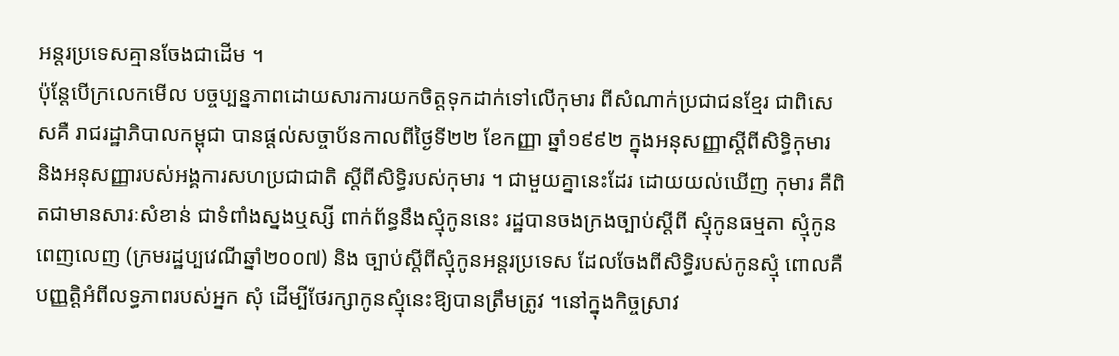អន្តរប្រទេសគ្មានចែងជាដើម ។
ប៉ុន្តែបើក្រលេកមើល បច្ចប្បន្នភាពដោយសារការយកចិត្តទុកដាក់ទៅលើកុមារ ពីសំណាក់ប្រជាជនខ្មែរ ជាពិសេសគឺ រាជរដ្ឋាភិបាលកម្ពុជា បានផ្តល់សច្ចាប័នកាលពីថ្ងៃទី២២ ខែកញ្ញា ឆ្នាំ១៩៩២ ក្នុងអនុសញ្ញាស្តីពីសិទ្ធិកុមារ និងអនុសញ្ញារបស់អង្គការសហប្រជាជាតិ ស្តីពីសិទ្ធិរបស់កុមារ ។ ជាមួយគ្នានេះដែរ ដោយយល់ឃើញ កុមារ គឺពិតជាមានសារៈសំខាន់ ជាទំពាំងស្នងឬស្សី ពាក់ព័ន្ធនឹងស្មុំកូននេះ រដ្ឋបានចងក្រងច្បាប់ស្តីពី ស្មុំកូនធម្មតា ស្មុំកូនពេញលេញ (ក្រមរដ្ឋប្បវេណីឆ្នាំ២០០៧) និង ច្បាប់ស្តីពីស្មុំកូនអន្តរប្រទេស ដែលចែងពីសិទ្ធិរបស់កូនស្មុំ ពោលគឺបញ្ញត្តិអំពីលទ្ធភាពរបស់អ្នក សុំ ដើម្បីថែរក្សាកូនស្មុំនេះឱ្យបានត្រឹមត្រូវ ។នៅក្នុងកិច្ចស្រាវ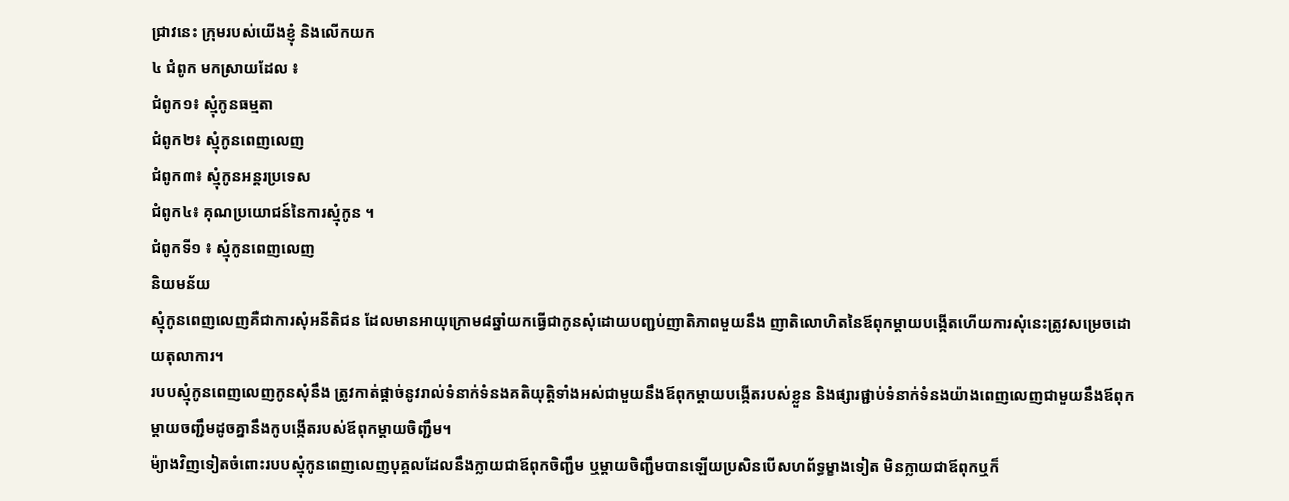ជ្រាវនេះ ក្រុមរបស់យើងខ្ញុំ និងលើកយក
៤ ជំពូក មកស្រាយដែល ៖
ជំពូក១៖ ស្មុំកូនធម្មតា
ជំពូក២៖ ស្មុំកូនពេញលេញ
ជំពូក៣៖ ស្មុំកូនអន្តរប្រទេស
ជំពូក៤៖ គុណប្រយោជន៍នៃការស្មុំកូន ។
ជំពូកទី១ ៖ ស្មុំកូនពេញលេញ
និយមន័យ
ស្មុំកូនពេញលេញគឺជាការសុំអនីតិជន ដែលមានអាយុក្រោម៨ឆ្នាំយកធ្វើជាកូនសុំដោយបញ្ជប់ញាតិភាពមួយនឹង ញាតិលោហិតនៃឪពុកម្ដាយបង្កើតហើយការសុំនេះត្រូវសម្រេចដោយតុលាការ។
របបស្មុំកូនពេញលេញកូនសុំនឹង ត្រូវកាត់ផ្ដាច់នូវរាល់ទំនាក់ទំនងគតិយុត្តិទាំងអស់ជាមួយនឹងឪពុកម្ដាយបង្កើតរបស់ខ្លួន និងផ្សារផ្ជាប់ទំនាក់ទំនងយ៉ាងពេញលេញជាមួយនឹងឪពុកម្ដាយចញ្ជឹមដូចគ្នានឹងកូបង្កើតរបស់ឪពុកម្ដាយចិញ្ជឹម។
ម៉្យាងវិញទៀតចំពោះរបបស្មុំកូនពេញលេញបុគ្គលដែលនឹងក្លាយជាឪពុកចិញ្ជឹម ឬម្ដាយចិញ្ជឹមបានឡើយប្រសិនបើសហព័ទ្ធម្ខាងទៀត មិនក្លាយជាឪពុកឬក៏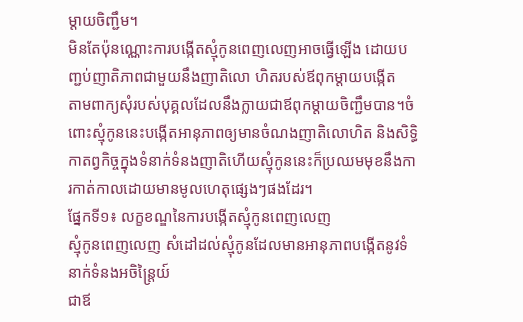ម្ដាយចិញ្ជឹម។
មិនតែប៉ុនណ្ណោះការបង្កើតស្មុំកូនពេញលេញអាចធ្វើឡើង ដោយបញ្ជប់ញាតិភាពជាមួយនឹងញាតិលោ ហិតរបស់ឪពុកម្ដាយបង្កើត
តាមពាក្យសុំរបស់បុគ្គលដែលនឹងក្លាយជាឪពុកម្ដាយចិញ្ជឹមបាន។ចំពោះស្មុំកូននេះបង្កើតអានុភាពឲ្យមានចំណងញាតិលោហិត និងសិទ្ធិកាតព្វកិច្ចក្នុងទំនាក់ទំនងញាតិហើយស្មុំកូននេះក៏ប្រឈមមុខនឹងការកាត់កាលដោយមានមូលហេតុផ្សេងៗផងដែរ។
ផ្នែកទី១៖ លក្ខខណ្ឌនៃការបង្កើតស្មុំកូនពេញលេញ
ស្មុំកូនពេញលេញ សំដៅដល់ស្មុំកូនដែលមានអានុភាពបង្កើតនូវទំនាក់ទំនងអចិន្រ្តៃយ៍
ជាឪ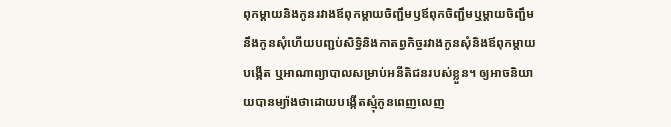ពុកម្ដាយនិងកូនរវាងឪពុកម្ដាយចិញ្ជឹមឫឪពុកចិញ្ជឹមឬម្ដាយចិញ្ជឹមនឹងកូនសុំហើយបញ្ជប់សិទ្ធិនិងកាតព្វកិច្ចរវាងកូនសុំនិងឪពុកម្ដាយបង្កើត ឬអាណាព្យាបាលសម្រាប់អនីតិជនរបស់ខ្លួន។ ឲ្យអាចនិយាយបានម្យ៉ាងថាដោយបង្កើតស្មុំកូនពេញលេញ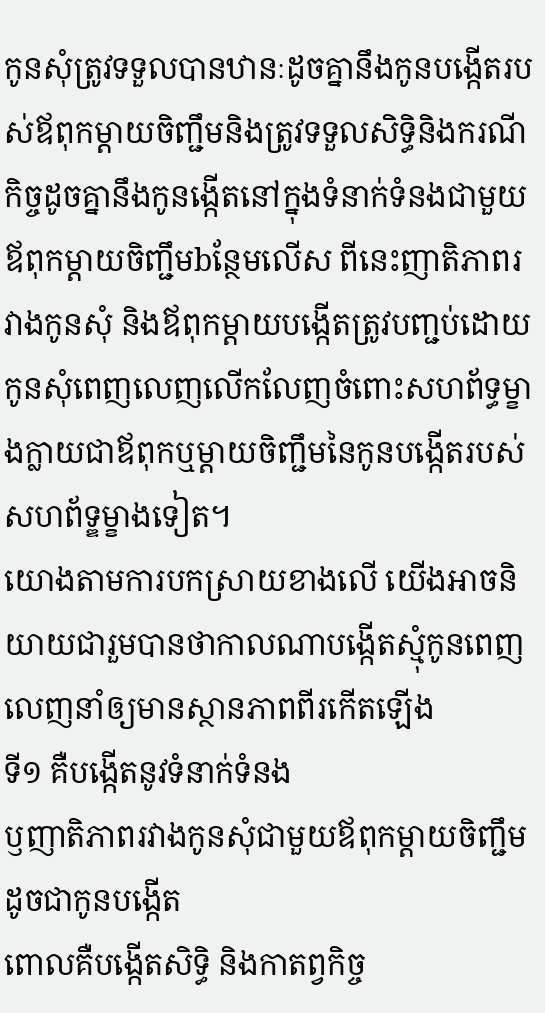កូនសុំត្រូវទទួលបានឋានៈដូចគ្នានឹងកូនបង្កើតរបស់ឪពុកម្ដាយចិញ្ជឹមនិងត្រូវទទួលសិទ្ធិនិងករណីកិច្ចដូចគ្នានឹងកូនង្កើតនៅក្នុងទំនាក់ទំនងជាមួយឪពុកម្ដាយចិញ្ជឹមbន្ថែមលើស ពីនេះញាតិភាពរវាងកូនសុំ និងឪពុកម្ដាយបង្កើតត្រូវបញ្ជប់ដោយកូនសុំពេញលេញលើកលែញចំពោះសហព័ទ្ធម្ខាងក្លាយជាឪពុកឬម្ដាយចិញ្ជឹមនៃកូនបង្កើតរបស់សហព័ទ្ឌម្ខាងទៀត។
យោងតាមការបកស្រាយខាងលើ យើងអាចនិយាយជារួមបានថាកាលណាបង្កើតស្មុំកូនពេញលេញនាំឲ្យមានស្ថានភាពពីរកើតឡើង
ទី១ គឺបង្កើតនូវទំនាក់ទំនង
ឫញាតិភាពរវាងកូនសុំជាមួយឪពុកម្ដាយចិញ្ជឹមដូចជាកូនបង្កើត
ពោលគឺបង្កើតសិទ្ធិ និងកាតព្វកិច្ច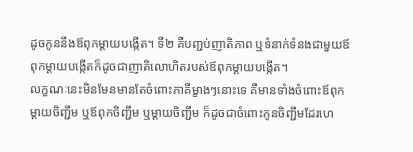ដូចកូននឹងឪពុកម្ដាយបង្កើត។ ទី២ គឺបញ្ជប់ញាតិភាព ឬទំនាក់ទំនងជាមួយឪពុកម្ដាយបង្កើតក៏ដូចជាញាតិលោហិតរបស់ឪពុកម្ដាយបង្កើត។
លក្ខណៈនេះមិនមែនមានតែចំពោះភាគីម្ខាងៗនោះទេ គឺមានទាំងចំពោះឪពុកម្ដាយចិញ្ជឹម ឬឪពុកចិញ្ជឹម ឬម្ដាយចិញ្ជឹម ក៏ដូចជាចំពោះកូនចិញ្ជឹមដែរហេ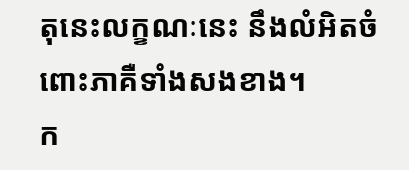តុនេះលក្ខណៈនេះ នឹងលំអិតចំពោះភាគឺទាំងសងខាង។
ក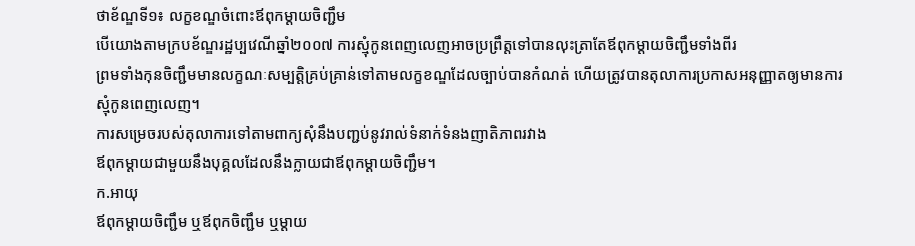ថាខ័ណ្ឌទី១៖ លក្ខខណ្ឌចំពោះឪពុកម្ដាយចិញ្ជឹម
បើយោងតាមក្របខ័ណ្ឌរដ្ឋប្បវេណីឆ្នាំ២០០៧ ការស្មុំកូនពេញលេញអាចប្រព្រឹត្តទៅបានលុះត្រាតែឪពុកម្ដាយចិញ្ជឹមទាំងពីរ
ព្រមទាំងកុនចិញ្ជឹមមានលក្ខណៈសម្បត្តិគ្រប់គ្រាន់ទៅតាមលក្ខខណ្ឌដែលច្បាប់បានកំណត់ ហើយត្រូវបានតុលាការប្រកាសអនុញ្ញាតឲ្យមានការស្មុំកូនពេញលេញ។
ការសម្រេចរបស់តុលាការទៅតាមពាក្យសុំនឹងបញ្ជប់នូវរាល់ទំនាក់ទំនងញាតិភាពរវាង
ឪពុកម្ដាយជាមួយនឹងបុគ្គលដែលនឹងក្លាយជាឪពុកម្ដាយចិញ្ជឹម។
ក.អាយុ
ឪពុកម្ដាយចិញ្ជឹម ឬឪពុកចិញ្ជឹម ឬម្ដាយ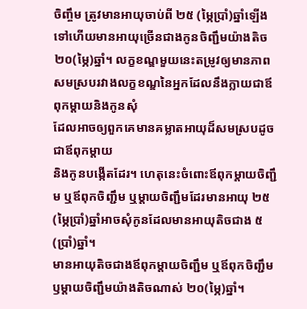ចិញ្ចឹម ត្រូវមានអាយុចាប់ពី ២៥ (ម្ភៃប្រាំ)ឆ្នាំឡើងទៅហើយមានអាយុច្រើនជាងកូនចិញ្ជឹមយ៉ាងតិច
២០(ម្ភៃ)ឆ្នាំ។ លក្ខខណ្ឌមួយនេះតម្រូវឲ្យមានភាពសមស្របរវាងលក្ខខណ្ឌនៃអ្នកដែលនឹងក្លាយជាឪពុកម្ដាយនិងកូនសុំ
ដែលអាចឲ្យពួកគេមានគម្លាតអាយុដ៏សមស្របដូចជាឪពុកម្ដាយ
និងកូនបង្កើតដែរ។ ហេតុនេះចំពោះឪពុកម្ដាយចិញ្ជឹម ឬឪពុកចិញ្ជឹម ឬម្ដាយចិញ្ជឹមដែរមានអាយុ ២៥(ម្ភៃប្រាំ)ឆ្នាំអាចសុំកូនដែលមានអាយុតិចជាង ៥(ប្រាំ)ឆ្នាំ។
មានអាយុតិចជាងឪពុកម្ដាយចិញ្ជឹម ឬឪពុកចិញ្ជឹម
ឫម្ដាយចិញ្ជឹមយ៉ាងតិចណាស់ ២០(ម្ភៃ)ឆ្នាំ។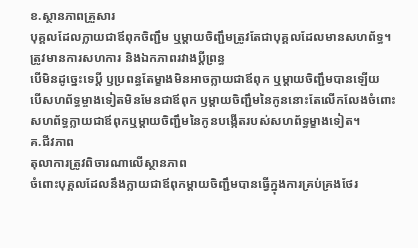ខ.ស្ថានភាពគ្រួសារ
បុគ្គលដែលក្លាយជាឪពុកចិញ្ជឹម ឬម្ដាយចិញ្ជឹមត្រូវតែជាបុគ្គលដែលមានសហព័ទ្ធ។
ត្រូវមានការសហការ និងឯកភាពរវាងប្ដីព្រន្ធ
បើមិនដូច្នេះទេប្ដី ឫប្រពន្ធតែម្ខាងមិនអាចក្លាយជាឪពុក ឬម្ដាយចិញ្ជឹមបានឡើយ
បើសហព័ទ្ធម្ចាងទៀតមិនមែនជាឪពុក ឫម្ដាយចិញ្ជឹមនៃកូននោះតែលើកលែងចំពោះ សហព័ទ្ធក្លាយជាឪពុកឬម្ដាយចិញ្ជឹមនៃកូនបង្កើតរបស់សហព័ទ្ធម្ខាងទៀត។
គ.ជីវភាព
តុលាការត្រូវពិចារណាលើស្ថានភាព
ចំពោះបុគ្គលដែលនឹងក្លាយជាឪពុកម្ដាយចិញ្ជឹមបានធ្វើក្នុងការគ្រប់គ្រងថែរ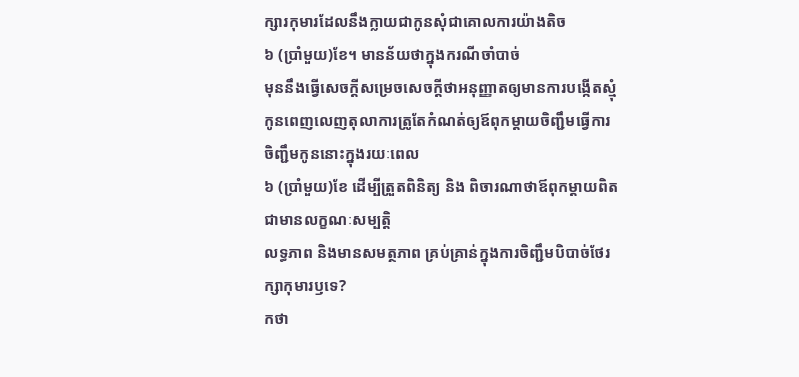ក្សារកុមារដែលនឹងក្លាយជាកូនសុំជាគោលការយ៉ាងតិច
៦ (ប្រាំមួយ)ខែ។ មានន័យថាក្នុងករណីចាំបាច់
មុននឹងធ្វើសេចក្ដីសម្រេចសេចក្ដីថាអនុញ្ញាតឲ្យមានការបង្កើតស្មុំកូនពេញលេញតុលាការត្រូតែកំណត់ឲ្យឪពុកម្ដាយចិញ្ជឹមធ្វើការចិញ្ជឹមកូននោះក្នុងរយៈពេល
៦ (ប្រាំមួយ)ខែ ដើម្បីត្រួតពិនិត្យ និង ពិចារណាថាឪពុកម្ដាយពិតជាមានលក្ខណៈសម្បត្តិ
លទ្ធភាព និងមានសមត្ថភាព គ្រប់គ្រាន់ក្នុងការចិញ្ជឹមបិបាច់ថែរក្សាកុមារឫទេ?
កថា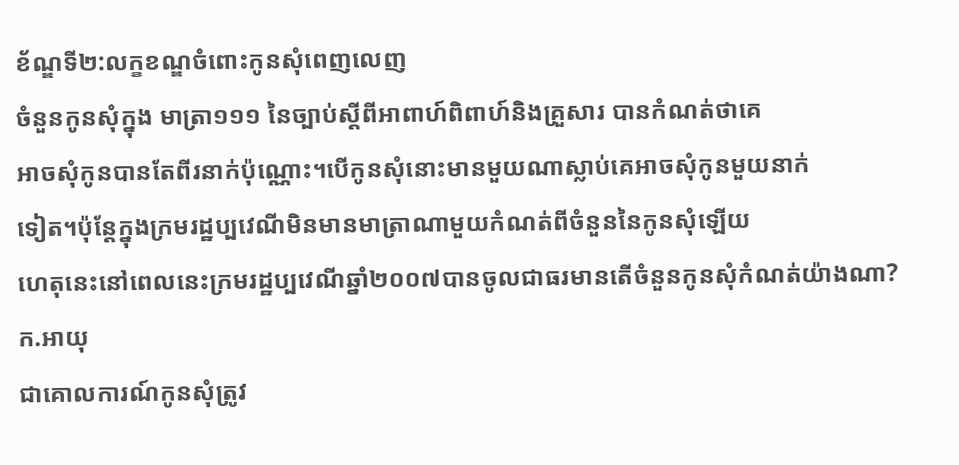ខ័ណ្ឌទី២:លក្ខខណ្ឌចំពោះកូនសុំពេញលេញ
ចំនួនកូនសុំក្នុង មាត្រា១១១ នៃច្បាប់ស្ដីពីអាពាហ៍ពិពាហ៍និងគ្រួសារ បានកំណត់ថាគេ
អាចសុំកូនបានតែពីរនាក់ប៉ុណ្ណោះ។បើកូនសុំនោះមានមួយណាស្លាប់គេអាចសុំកូនមួយនាក់
ទៀត។ប៉ុន្តែក្នុងក្រមរដ្ឋប្បវេណីមិនមានមាត្រាណាមួយកំណត់ពីចំនួននៃកូនសុំឡើយ
ហេតុនេះនៅពេលនេះក្រមរដ្ឋប្បវេណីឆ្នាំ២០០៧បានចូលជាធរមានតើចំនួនកូនសុំកំណត់យ៉ាងណា?
ក.អាយុ
ជាគោលការណ៍កូនសុំត្រូវ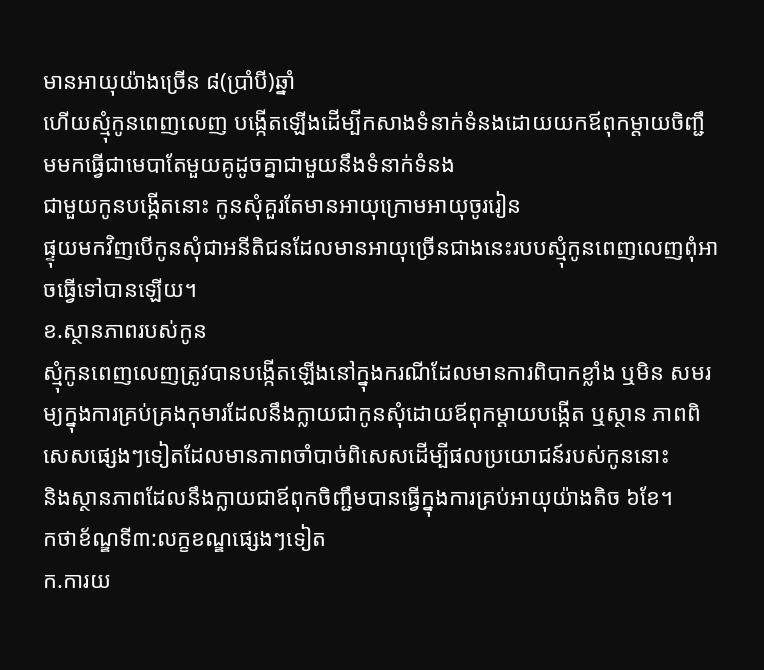មានអាយុយ៉ាងច្រើន ៨(ប្រាំបី)ឆ្នាំ
ហើយស្មុំកូនពេញលេញ បង្កើតឡើងដើម្បីកសាងទំនាក់ទំនងដោយយកឪពុកម្ដាយចិញ្ជឹមមកធ្វើជាមេបាតែមួយគូដូចគ្នាជាមួយនឹងទំនាក់ទំនង
ជាមួយកូនបង្កើតនោះ កូនសុំគួរតែមានអាយុក្រោមអាយុចូររៀន
ផ្ទុយមកវិញបើកូនសុំជាអនីតិជនដែលមានអាយុច្រើនជាងនេះរបបស្មុំកូនពេញលេញពុំអាចធ្វើទៅបានឡើយ។
ខ.ស្ថានភាពរបស់កូន
ស្មុំកូនពេញលេញត្រូវបានបង្កើតឡើងនៅក្នុងករណីដែលមានការពិបាកខ្លាំង ឬមិន សមរម្យក្នុងការគ្រប់គ្រងកុមារដែលនឹងក្លាយជាកូនសុំដោយឪពុកម្ដាយបង្កើត ឬស្ថាន ភាពពិសេសផ្សេងៗទៀតដែលមានភាពចាំបាច់ពិសេសដើម្បីផលប្រយោជន៍របស់កូននោះ
និងស្ថានភាពដែលនឹងក្លាយជាឪពុកចិញ្ជឹមបានធ្វើក្នុងការគ្រប់អាយុយ៉ាងតិច ៦ខែ។
កថាខ័ណ្ឌទី៣:លក្ខខណ្ឌផ្សេងៗទៀត
ក.ការយ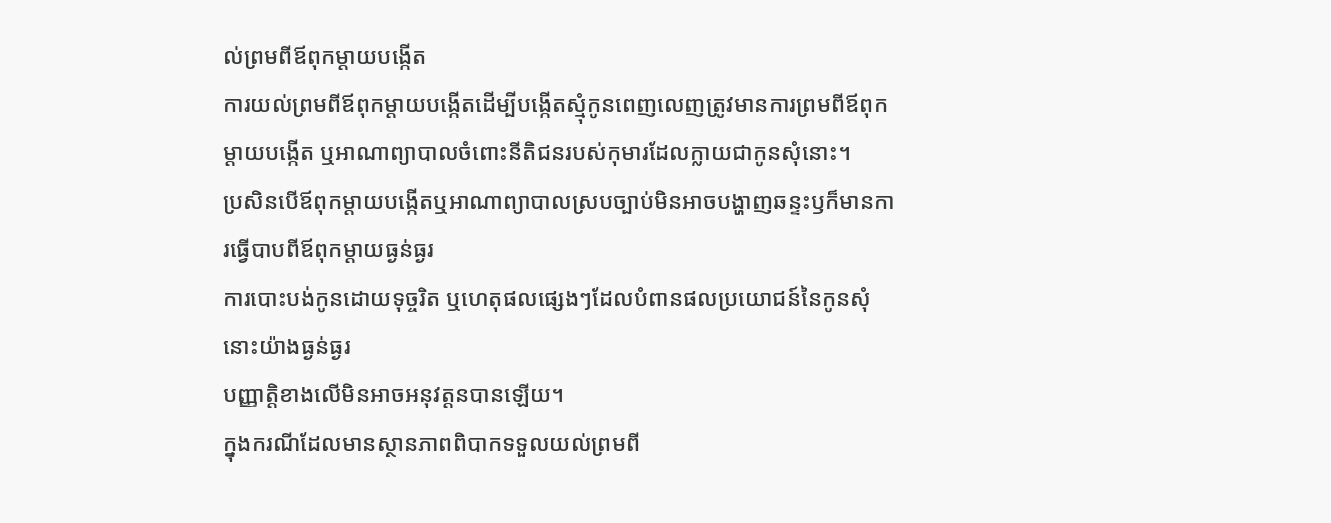ល់ព្រមពីឪពុកម្ដាយបង្កើត
ការយល់ព្រមពីឪពុកម្ដាយបង្កើតដើម្បីបង្កើតស្មុំកូនពេញលេញត្រូវមានការព្រមពីឪពុកម្ដាយបង្កើត ឬអាណាព្យាបាលចំពោះនីតិជនរបស់កុមារដែលក្លាយជាកូនសុំនោះ។
ប្រសិនបើឪពុកម្ដាយបង្កើតឬអាណាព្យាបាលស្របច្បាប់មិនអាចបង្ហាញឆន្ទះឫក៏មានការធ្វើបាបពីឪពុកម្ដាយធ្ងន់ធ្ងរ
ការបោះបង់កូនដោយទុច្ចរិត ឬហេតុផលផ្សេងៗដែលបំពានផលប្រយោជន៍នៃកូនសុំនោះយ៉ាងធ្ងន់ធ្ងរ
បញ្ញាត្តិខាងលើមិនអាចអនុវត្តនបានឡើយ។
ក្នុងករណីដែលមានស្ថានភាពពិបាកទទួលយល់ព្រមពី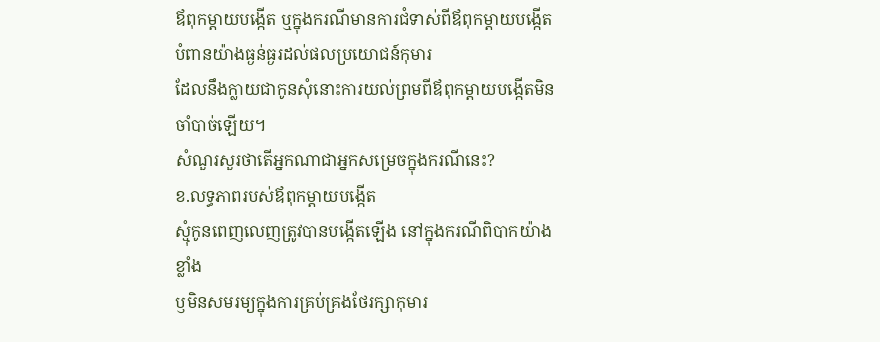ឪពុកម្ដាយបង្កើត ឬក្នុងករណីមានការជំទាស់ពីឪពុកម្ដាយបង្កើតបំពានយ៉ាងធ្ងន់ធ្ងរដល់ផលប្រយោជន៍កុមារ
ដែលនឹងក្លាយជាកូនសុំនោះការយល់ព្រមពីឪពុកម្ដាយបង្កើតមិនចាំបាច់ឡើយ។
សំណួរសួរថាតើអ្នកណាជាអ្នកសម្រេចក្នុងករណីនេះ?
ខ.លទ្ធភាពរបស់ឪពុកម្ដាយបង្កើត
ស្មុំកូនពេញលេញត្រូវបានបង្កើតឡើង នៅក្នុងករណីពិបាកយ៉ាងខ្លាំង
ឫមិនសមរម្យក្នុងការគ្រប់គ្រងថែរក្សាកុមារ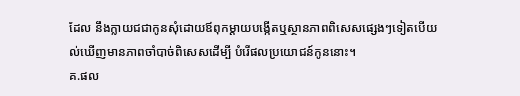ដែល នឹងក្លាយជជាកូនសុំដោយឪពុកម្ដាយបង្កើតឬស្ថានភាពពិសេសផ្សេងៗទៀតបើយល់ឃើញមានភាពចាំបាច់ពិសេសដើម្បី បំរើផលប្រយោជន៍កូននោះ។
គ.ផល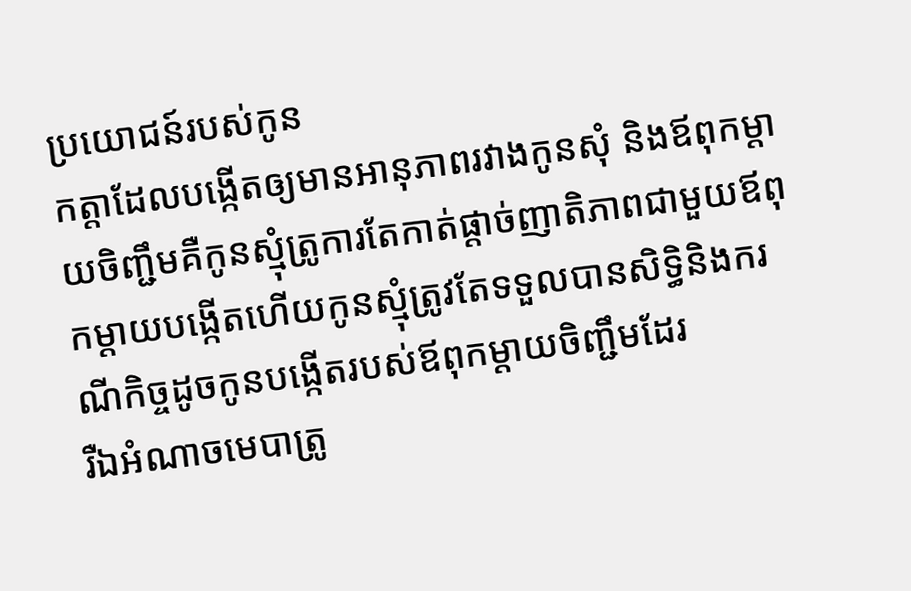ប្រយោជន៍របស់កូន
កត្តាដែលបង្កើតឲ្យមានអានុភាពរវាងកូនសុំ និងឪពុកម្ដាយចិញ្ជឹមគឺកូនស្មុំត្រូការតែកាត់ផ្ដាច់ញាតិភាពជាមួយឪពុកម្ដាយបង្កើតហើយកូនស្មុំត្រូវតែទទួលបានសិទ្ធិនិងករណីកិច្ចដូចកូនបង្កើតរបស់ឪពុកម្ដាយចិញ្ជឹមដែរ
រឺឯអំណាចមេបាត្រូ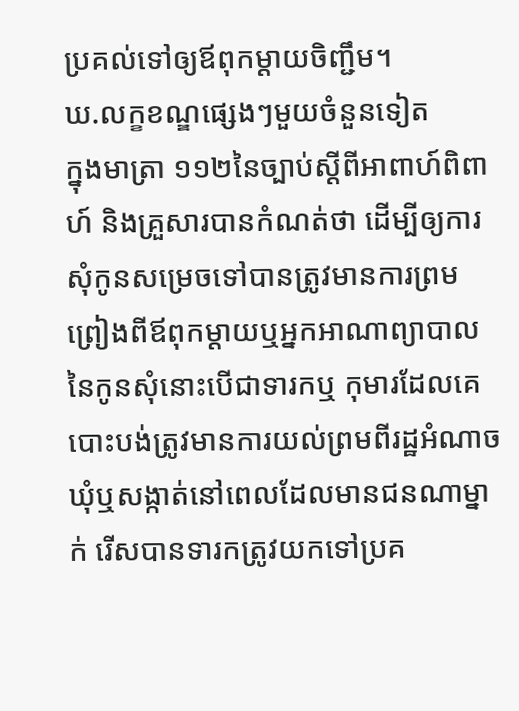ប្រគល់ទៅឲ្យឪពុកម្ដាយចិញ្ជឹម។
ឃ.លក្ខខណ្ឌផ្សេងៗមួយចំនួនទៀត
ក្នុងមាត្រា ១១២នៃច្បាប់ស្ដីពីអាពាហ៍ពិពាហ៍ និងគ្រួសារបានកំណត់ថា ដើម្បីឲ្យការសុំកូនសម្រេចទៅបានត្រូវមានការព្រមព្រៀងពីឪពុកម្ដាយឬអ្នកអាណាព្យាបាលនៃកូនសុំនោះបើជាទារកឬ កុមារដែលគេបោះបង់ត្រូវមានការយល់ព្រមពីរដ្ឋអំណាចឃុំឬសង្កាត់នៅពេលដែលមានជនណាម្នាក់ រើសបានទារកត្រូវយកទៅប្រគ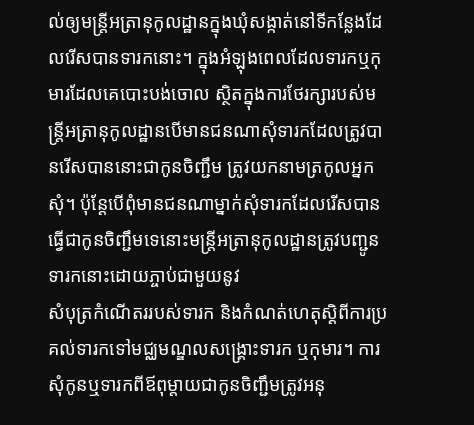ល់ឲ្យមន្រ្តីអត្រានុកូលដ្ឋានក្នុងឃុំសង្កាត់នៅទីកន្លែងដែលរើសបានទារកនោះ។ ក្នុងអំឡុងពេលដែលទារកឬកុមារដែលគេបោះបង់ចោល ស្ថិតក្នុងការថែរក្សារបស់មន្រ្តីអត្រានុកូលដ្ឋានបើមានជនណាសុំទារកដែលត្រូវបានរើសបាននោះជាកូនចិញ្ជឹម ត្រូវយកនាមត្រកូលអ្នកសុំ។ ប៉ុន្តែបើពុំមានជនណាម្នាក់សុំទារកដែលរើសបានធ្វើជាកូនចិញ្ជឹមទេនោះមន្រ្តីអត្រានុកូលដ្ឋានត្រូវបញ្ជូនទារកនោះដោយភ្ចាប់ជាមួយនូវ
សំបុត្រកំណើតររបស់ទារក និងកំណត់ហេតុស្ដិពីការប្រគល់ទារកទៅមជ្ឈមណ្ឌលសង្រ្គោះទារក ឬកុមារ។ ការសុំកូនឬទារកពីឪពុម្ដាយជាកូនចិញ្ជឹមត្រូវអនុ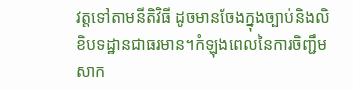វត្តទៅតាមនីតិវិធី ដូចមានចែងក្នុងច្បាប់និងលិខិបទដ្ឋានជាធរមាន។កំឡុងពេលនៃការចិញ្ជឹមសាក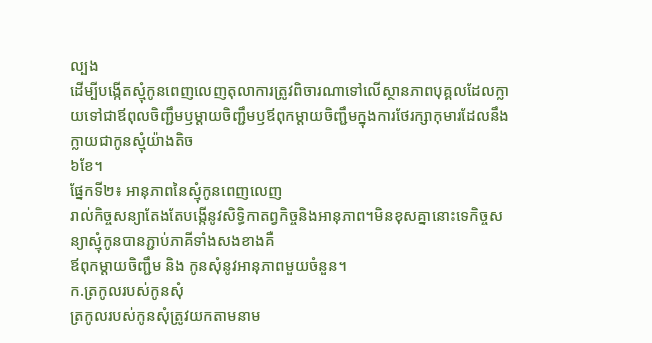ល្បង
ដើម្បីបង្កើតស្មុំកូនពេញលេញតុលាការត្រូវពិចារណាទៅលើស្ថានភាពបុគ្គលដែលក្លាយទៅជាឪពុលចិញ្ជឹមឫម្ដាយចិញ្ជឹមឫឪពុកម្ដាយចិញ្ជឹមក្នុងការថែរក្សាកុមារដែលនឹងក្លាយជាកូនស្មុំយ៉ាងតិច
៦ខែ។
ផ្នែកទី២៖ អានុភាពនៃស្មុំកូនពេញលេញ
រាល់កិច្ចសន្យាតែងតែបង្កើនូវសិទ្ធិកាតព្វកិច្ចនិងអានុភាព។មិនខុសគ្នានោះទេកិច្ចសន្យាស្មុំកូនបានភ្ជាប់ភាគីទាំងសងខាងគឺ
ឪពុកម្ដាយចិញ្ជឹម និង កូនសុំនូវអានុភាពមួយចំនួន។
ក.ត្រកូលរបស់កូនសុំ
ត្រកូលរបស់កូនសុំត្រូវយកតាមនាម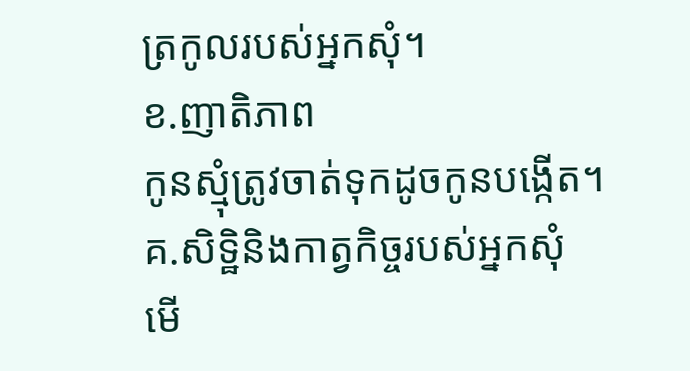ត្រកូលរបស់អ្នកសុំ។
ខ.ញាតិភាព
កូនស្មុំត្រូវចាត់ទុកដូចកូនបង្កើត។
គ.សិទ្ឋិនិងកាត្វកិច្ចរបស់អ្នកសុំ
មើ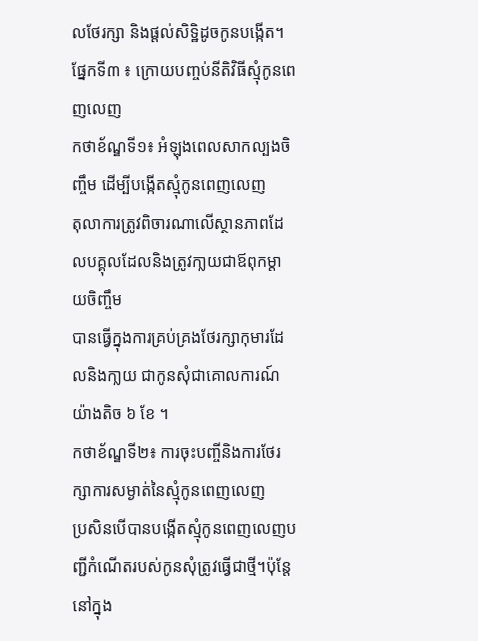លថែរក្សា និងផ្តល់សិទ្ឋិដូចកូនបង្កើត។
ផ្នែកទី៣ ៖ ក្រោយបញ្ចប់នីតិវិធីស្មុំកូនពេញលេញ
កថាខ័ណ្ឌទី១៖ អំឡុងពេលសាកល្បងចិញ្ចឹម ដើម្បីបង្កើតស្មុំកូនពេញលេញ
តុលាការត្រូវពិចារណាលើស្ថានភាពដែលបគ្គុលដែលនិងត្រូវកា្លយជាឪពុកម្តាយចិញ្ចឹម
បានធ្វើក្នុងការគ្រប់គ្រងថែរក្សាកុមារដែលនិងកា្លយ ជាកូនសុំជាគោលការណ៍យ៉ាងតិច ៦ ខែ ។
កថាខ័ណ្ឌទី២៖ ការចុះបញ្ចីនិងការថែរក្សាការសម្ងាត់នៃស្មុំកូនពេញលេញ
ប្រសិនបើបានបង្កើតស្មុំកូនពេញលេញបញ្ជីកំណើតរបស់កូនសុំត្រូវធ្វើជាថ្មី។ប៉ុន្តែនៅក្នុង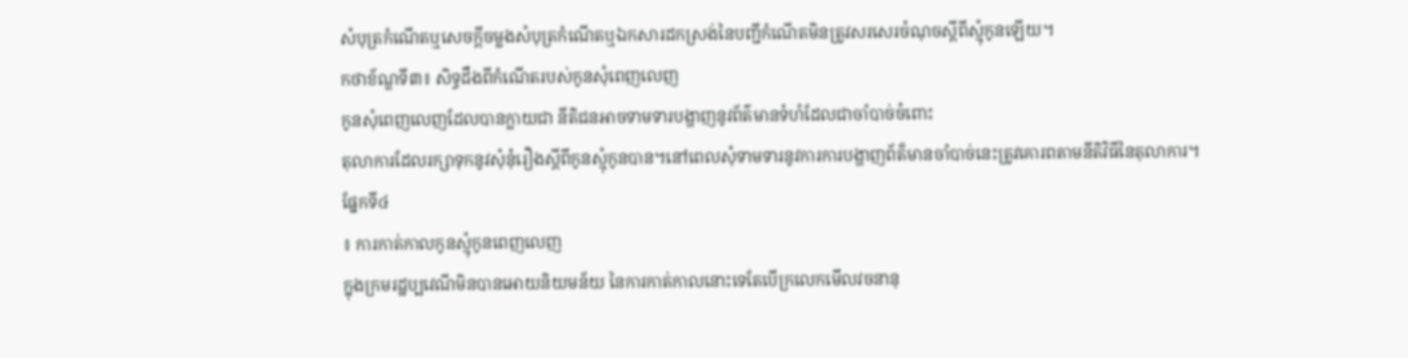សំបុត្រកំណើតឬសេចក្តីចម្លងសំបុត្រកំណើតឬឯកសារដកស្រង់នៃបញ្ជីកំណើតមិនត្រូវសរសេរចំណុចស្តីពីស្មុំកូនឡើយ។
កថាខ័ណ្ឌទី៣៖ សិទ្ធដឹងពីកំណើតរបស់កូនសុំពេញលេញ
កូនសុំពេញលេញដែលបានក្លាយជា នីតិជនអាចទាមទារបង្ហាញនូវព័ត៌មានទំហំដែលជាចាំបាច់ចំពោះ
តុលាការដែលរក្សាទុកនូវសុំនុំរឿងស្តីពីកូនស្មុំកូនបាន។នៅពេលសុំទាមទារនូវការការបង្ហាញព័ត៏មានចាំបាច់នេះត្រូវគោរពតាមនីតិវិធីនៃតុលាការ។
ផ្នែកទី៤
៖ ការកាត់កាលកូនស្មុំកូនពេញលេញ
ក្នុងក្រមរដ្ឋប្បវេណីមិនបានអោយនិយមន័យ នៃការកាត់កាលនោះទេតែបើក្រលេកមើលវចនានុ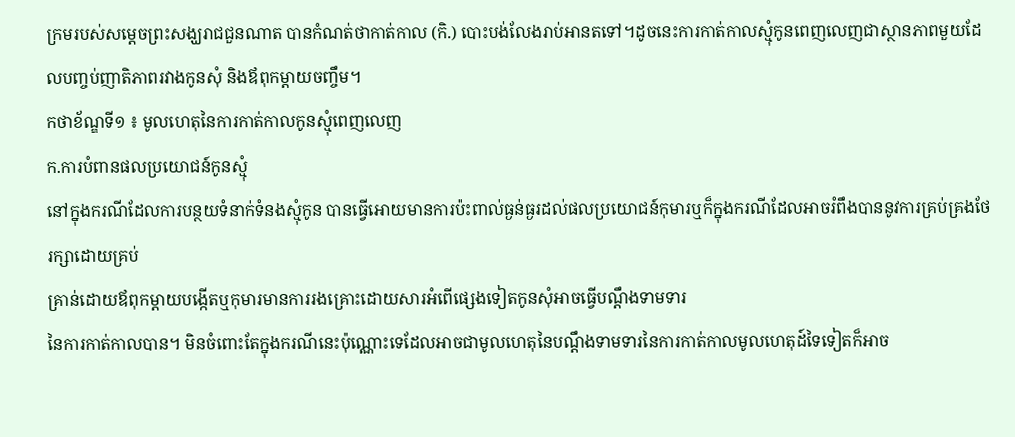ក្រមរបស់សម្តេចព្រះសង្ឃរាជជួនណាត បានកំណត់ថាកាត់កាល (កិ.) បោះបង់លែងរាប់អានតទៅ។ដូចនេះការកាត់កាលស្មុំកូនពេញលេញជាស្ថានភាពមួយដែលបញ្ចប់ញាតិភាពរវាងកូនសុំ និងឪពុកម្តាយចញ្ចឹម។
កថាខ័ណ្ឌទី១ ៖ មូលហេតុនៃការកាត់កាលកូនស្មុំពេញលេញ
ក.ការបំពានផលប្រយោជន៍កូនស្មុំ
នៅក្នុងករណីដែលការបន្ថយទំនាក់ទំនងស្មុំកូន បានធ្វើអោយមានការប៉ះពាល់ធ្ងន់ធ្ងរដល់ផលប្រយោជន៍កុមារឬក៏ក្នុងករណីដែលអាចរំពឹងបាននូវការគ្រប់គ្រងថែរក្សាដោយគ្រប់
គ្រាន់ដោយឪពុកម្តាយបង្កើតឬកុមារមានការរងគ្រោះដោយសារអំពើផ្សេងទៀតកូនសុំអាចធ្វើបណ្តឹងទាមទារ
នៃការកាត់កាលបាន។ មិនចំពោះតែក្នុងករណីនេះប៉ុណ្ណោះទេដែលអាចជាមូលហេតុនៃបណ្តឹងទាមទារនៃការកាត់កាលមូលហេតុដ៍ទៃទៀតក៏អាច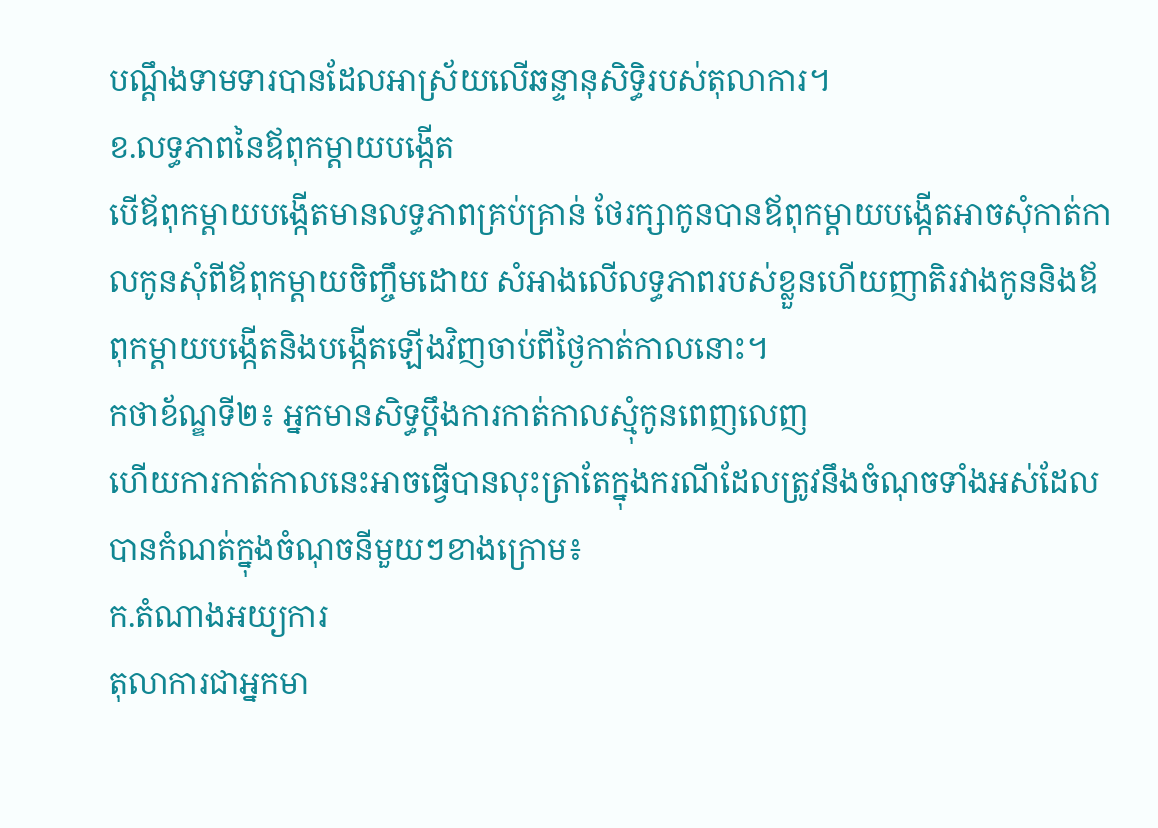បណ្តឹងទាមទារបានដែលអាស្រ័យលើឆន្ទានុសិទិ្ធរបស់តុលាការ។
ខ.លទ្ធភាពនៃឪពុកម្តាយបង្កើត
បើឪពុកម្តាយបង្កើតមានលទ្ធភាពគ្រប់គ្រាន់ ថែរក្សាកូនបានឪពុកម្តាយបង្កើតអាចសុំកាត់កាលកូនសុំពីឪពុកម្តាយចិញ្ចឹមដោយ សំអាងលើលទ្ធភាពរបស់ខ្លួនហើយញាតិរវាងកូននិងឪពុកម្តាយបង្កើតនិងបង្កើតឡើងវិញចាប់ពីថ្ងៃកាត់កាលនោះ។
កថាខ័ណ្ឌទី២៖ អ្នកមានសិទ្ធប្តឹងការកាត់កាលស្មុំកូនពេញលេញ
ហើយការកាត់កាលនេះអាចធ្វើបានលុះត្រាតែក្នុងករណីដែលត្រូវនឹងចំណុចទាំងអស់ដែលបានកំណត់ក្នុងចំណុចនីមួយៗខាងក្រោម៖
ក.តំណាងអយ្យការ
តុលាការជាអ្នកមា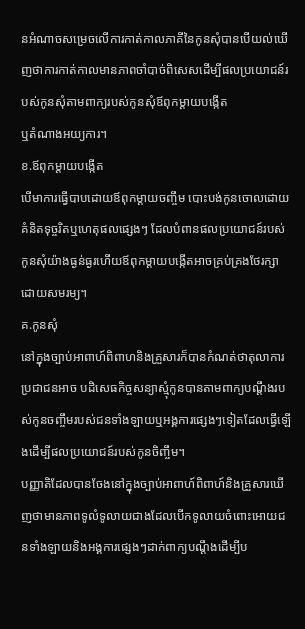នអំណាចសម្រេចលើការកាត់កាលភាគីនៃកូនសុំបានបើយល់ឃើញថាការកាត់កាលមានភាពចាំបាច់ពិសេសដើម្បីផលប្រយោជន៍របស់កូនសុំតាមពាក្យរបស់កូនសុំឪពុកម្តាយបង្កើត
ឬតំណាងអយ្យការ។
ខ.ឪពុកម្តាយបង្កើត
បើមាការធ្វើបាបដោយឪពុកម្តាយចញ្ចឹម បោះបង់កូនចោលដោយគំនិតទុច្ចរិតឬហេតុផលផ្សេងៗ ដែលបំពានផលប្រយោជន៍របស់កូនសុំយ៉ាងធ្ងន់ធ្ងរហើយឪពុកម្តាយបង្កើតអាចគ្រប់គ្រងថែរក្សាដោយសមរម្យ។
គ.កូនសុំ
នៅក្នុងច្បាប់អាពាហ៍ពិពាហនិងគ្រួសារក៏បានកំណត់ថាតុលាការប្រជាជនអាច បដិសេធកិច្ចសន្យាស្មុំកូនបានតាមពាក្យបណ្តឹងរបស់កូនចញ្ចឹមរបស់ជនទាំងឡាយឬអង្គការផ្សេងៗទៀតដែលធ្វើឡើងដើម្បីផលប្រយោជន៍របស់កូនចិញ្ចឹម។
បញ្ញាតិដែលបានចែងនៅក្នុងច្បាប់អាពាហ៍ពិពាហ៍និងគ្រួសារឃើញថាមានភាពទូលំទូលាយជាងដែលបើកទូលាយចំពោះអោយជនទាំងឡាយនិងអង្គការផ្សេងៗដាក់ពាក្យបណ្តឹងដើម្បីប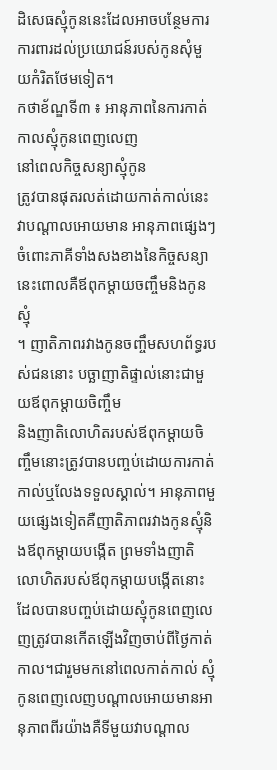ដិសេធស្មុំកូននេះដែលអាចបន្ថែមការការពារដល់ប្រយោជន៍របស់កូនសុំមួយកំរិតថែមទៀត។
កថាខ័ណ្ឌទី៣ ៖ អានុភាពនៃការកាត់កាលស្មុំកូនពេញលេញ
នៅពេលកិច្ចសន្យាស្មុំកូន
ត្រូវបានផុតរលត់ដោយកាត់កាល់នេះវាបណ្តាលអោយមាន អានុភាពផ្សេងៗចំពោះភាគីទាំងសងខាងនៃកិច្ចសន្យានេះពោលគឺឪពុកម្តាយចញ្ចឹមនិងកូនស្មុំ
។ ញាតិភាពរវាងកូនចញ្ចឹមសហព័ទ្ធរបស់ជននោះ បច្ឆាញាតិផ្ទាល់នោះជាមួយឪពុកម្តាយចិញ្ចឹម
និងញាតិលោហិតរបស់ឪពុកម្តាយចិញ្ចឹមនោះត្រូវបានបញ្ចប់ដោយការកាត់កាល់ឬលែងទទួលស្គាល់។ អានុភាពមួយផ្សេងទៀតគឺញាតិភាពរវាងកូនស្មុំនិងឪពុកម្តាយបង្កើត ព្រមទាំងញាតិលោហិតរបស់ឪពុកម្តាយបង្កើតនោះដែលបានបញ្ចប់ដោយស្មុំកូនពេញលេញត្រូវបានកើតឡើងវិញចាប់ពីថ្ងៃកាត់កាល។ជារួមមកនៅពេលកាត់កាល់ ស្មុំកូនពេញលេញបណ្តាលអោយមានអានុភាពពីរយ៉ាងគឺទីមួយវាបណ្តាល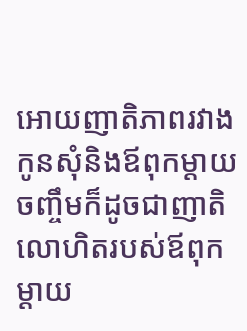អោយញាតិភាពរវាងកូនសុំនិងឪពុកម្តាយចញ្ចឹមក៏ដូចជាញាតិលោហិតរបស់ឪពុកម្តាយ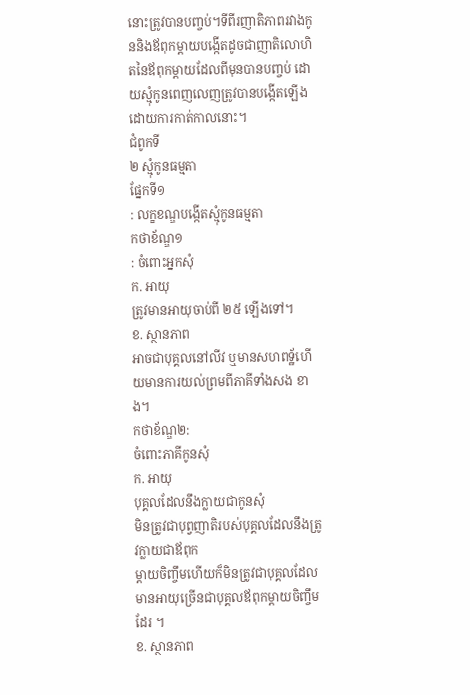នោះត្រូវបានបញ្ចប់។ទីពីរញាតិភាពរវាងកូននិងឪពុកម្តាយបង្កើតដូចជាញាតិលោហិតនៃឪពុកម្តាយដែលពីមុនបានបញ្ចប់ ដោយស្មុំកូនពេញលេញត្រូវបានបង្កើតឡើងដោយការកាត់កាលនោះ។
ជំពូកទី
២ ស្មុំកូនធម្មតា
ផ្នែកទី១
: លក្ខខណ្ឌបង្កើតស្មុំកូនធម្មតា
កថាខ័ណ្ឌ១
: ចំពោះអ្នកសុំ
ក. អាយុ
ត្រូវមានអាយុចាប់ពី ២៥ ឡើងទៅ។
ខ. ស្ថានភាព
អាចជាបុគ្គលនៅលីវ ឬមានសហពទ្ឋ័ហើយមានការយល់ព្រមពីភាគីទាំងសង ខាង។
កថាខ័ណ្ឌ២:
ចំពោះភាគីកូនសុំ
ក. អាយុ
បុគ្គលដែលនឹងក្លាយជាកូនសុំ
មិនត្រូវជាបុព្វញាតិរបស់បុគ្គលដែលនឹងត្រូវក្លាយជាឪពុក
ម្តាយចិញ្ចឹមហើយក៏មិនត្រូវជាបុគ្គលដែលមានអាយុច្រើនជាបុគ្គលឪពុកម្តាយចិញ្ចឹមដែរ ។
ខ. ស្ថានភាព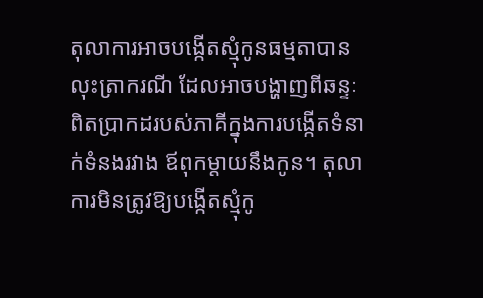តុលាការអាចបង្កើតស្មុំកូនធម្មតាបានលុះត្រាករណី ដែលអាចបង្ហាញពីឆន្ទៈពិតប្រាកដរបស់ភាគីក្នុងការបង្កើតទំនាក់ទំនងរវាង ឪពុកម្តាយនឹងកូន។ តុលាការមិនត្រូវឱ្យបង្កើតស្មុំកូ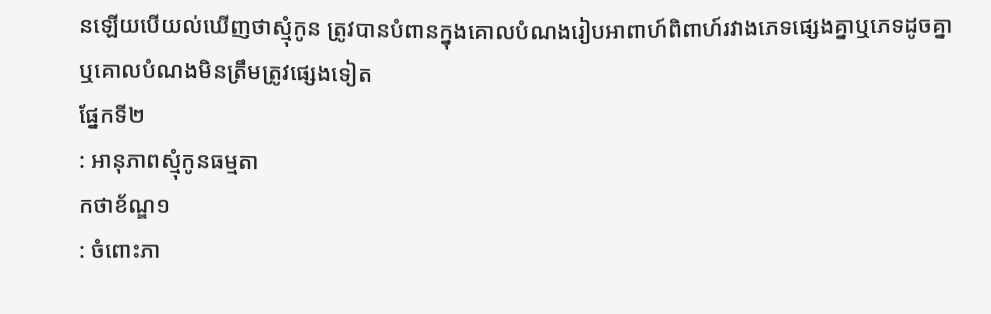នឡើយបើយល់ឃើញថាស្មុំកូន ត្រូវបានបំពានក្នុងគោលបំណងរៀបអាពាហ៍ពិពាហ៍រវាងភេទផ្សេងគ្នាឬភេទដូចគ្នា
ឬគោលបំណងមិនត្រឹមត្រូវផ្សេងទៀត
ផ្នែកទី២
: អានុភាពស្មុំកូនធម្មតា
កថាខ័ណ្ឌ១
: ចំពោះភា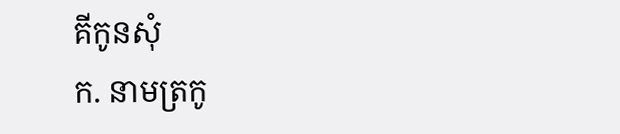គីកូនសុំ
ក. នាមត្រកូ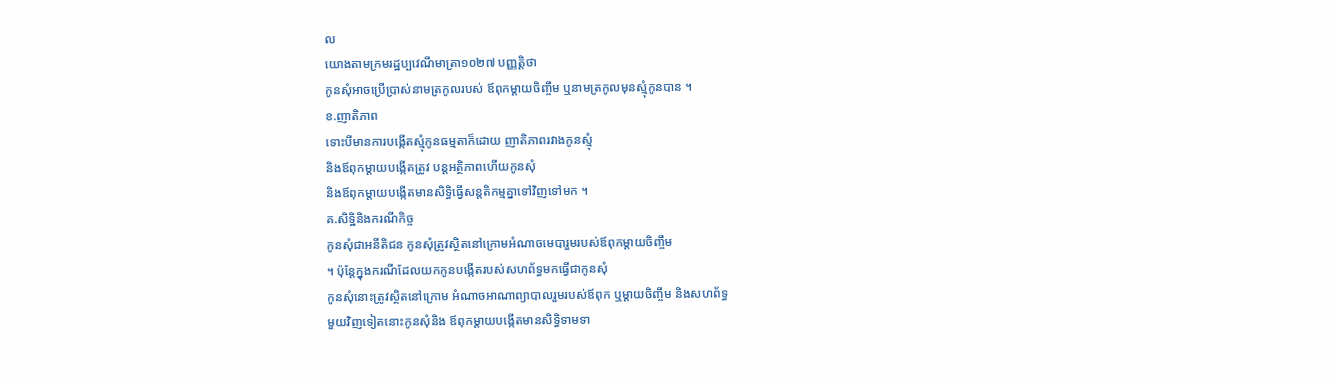ល
យោងតាមក្រមរដ្ឋប្បវេណីមាត្រា១០២៧ បញ្ញត្តិថា
កូនសុំអាចប្រើប្រាស់នាមត្រកូលរបស់ ឪពុកម្តាយចិញ្ចឹម ឬនាមត្រកូលមុនស្មុំកូនបាន ។
ខ.ញាតិភាព
ទោះបីមានការបង្កើតស្មុំកូនធម្មតាក៏ដោយ ញាតិភាពរវាងកូនស្មុំ
និងឪពុកម្តាយបង្កើតត្រូវ បន្តអត្ថិភាពហើយកូនសុំ
និងឪពុកម្តាយបង្កើតមានសិទ្ធិធ្វើសន្តតិកម្មគ្នាទៅវិញទៅមក ។
គ.សិទ្ឋិនិងករណីកិច្ច
កូនសុំជាអនីតិជន កូនសុំត្រូវស្ថិតនៅក្រោមអំណាចមេបារួមរបស់ឪពុកម្តាយចិញ្ចឹម
។ ប៉ុន្តែក្នុងករណីដែលយកកូនបង្កើតរបស់សហព័ទ្ធមកធ្វើជាកូនសុំ
កូនសុំនោះត្រូវស្ថិតនៅក្រោម អំណាចអាណាព្យាបាលរួមរបស់ឪពុក ឬម្តាយចិញ្ចឹម និងសហព័ទ្ធ
មួយវិញទៀតនោះកូនសុំនិង ឪពុកម្តាយបង្កើតមានសិទ្ធិទាមទា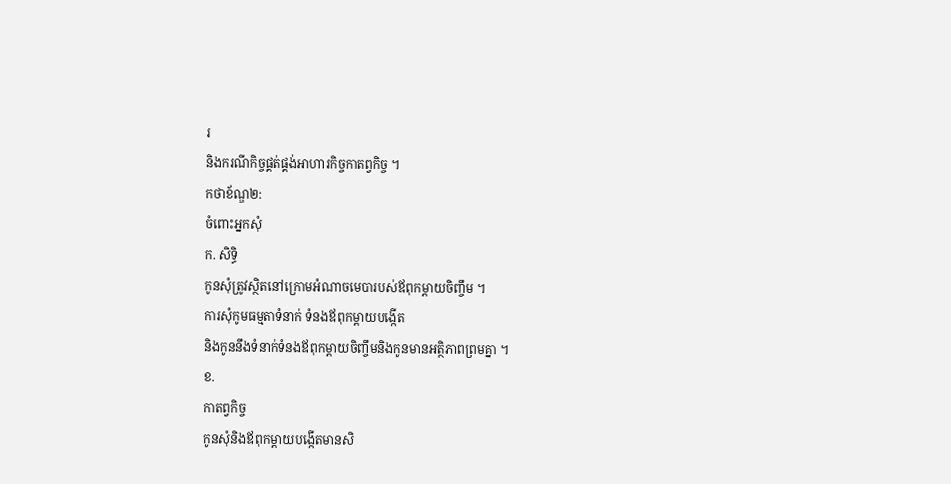រ
និងករណីកិច្ចផ្គត់ផ្គង់អាហារកិច្ចកាតព្វកិច្ច ។
កថាខ័ណ្ឌ២:
ចំពោះអ្នកសុំ
ក. សិទ្ធិ
កូនសុំត្រូវស្ថិតនៅក្រោមអំណាចមេបារបស់ឪពុកម្តាយចិញ្ចឹម ។
ការសុំកូមធម្មតាទំនាក់ ទំនងឪពុកម្តាយបង្កើត
និងកូននឹងទំនាក់ទំនងឪពុកម្តាយចិញ្ចឹមនិងកូនមានអត្ថិភាពព្រមគ្នា ។
ខ.
កាតព្វកិច្ច
កូនសុំនិងឪពុកម្តាយបង្កើតមានសិ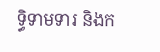ទ្ធិទាមទារ និងក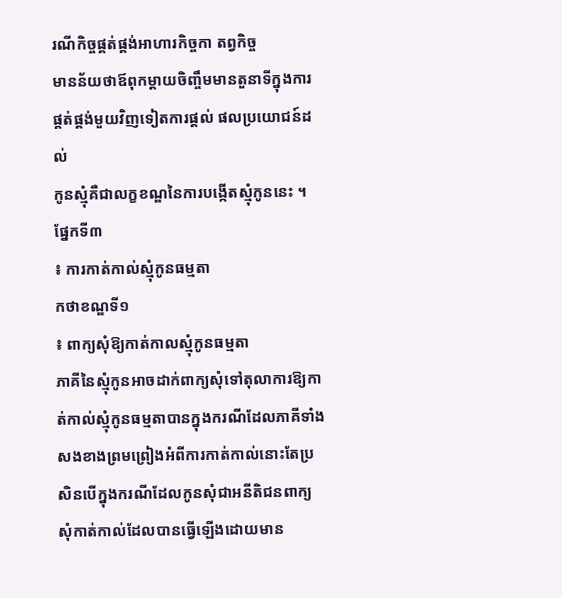រណីកិច្ចផ្គត់ផ្គង់អាហារកិច្ចកា តព្វកិច្ច
មានន័យថាឪពុកម្តាយចិញ្ចឹមមានតួនាទីក្នុងការផ្គត់ផ្គង់មួយវិញទៀតការផ្តល់ ផលប្រយោជន៍ដល់
កូនស្មុំគឺជាលក្ខខណ្ឌនៃការបង្កើតស្មុំកូននេះ ។
ផ្នែកទី៣
៖ ការកាត់កាល់ស្មុំកូនធម្មតា
កថាខណ្ឌទី១
៖ ពាក្យសុំឱ្យកាត់កាលស្មុំកូនធម្មតា
ភាគីនៃស្មុំកូនអាចដាក់ពាក្យសុំទៅតុលាការឱ្យកាត់កាល់ស្មុំកូនធម្មតាបានក្នុងករណីដែលភាគីទាំងសងខាងព្រមព្រៀងអំពីការកាត់កាល់នោះតែប្រសិនបើក្នុងករណីដែលកូនសុំជាអនីតិជនពាក្យសុំកាត់កាល់ដែលបានធ្វើឡើងដោយមាន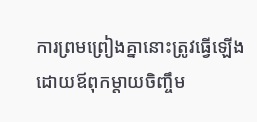ការព្រមព្រៀងគ្នានោះត្រូវធ្វើឡើងដោយឪពុកម្តាយចិញ្ចឹម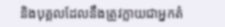និងបុគ្គលដែលនឹងត្រូវក្លាយជាអ្នកតំ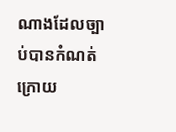ណាងដែលច្បាប់បានកំណត់ក្រោយ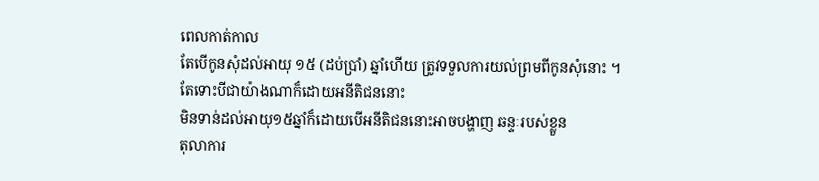ពេលកាត់កាល
តែបើកូនសុំដល់អាយុ ១៥ (ដប់ប្រាំ) ឆ្នាំហើយ ត្រូវទទួលការយល់ព្រមពីកូនសុំនោះ ។
តែទោះបីជាយ៉ាងណាក៏ដោយអនីតិជននោះ
មិនទាន់ដល់អាយុ១៥ឆ្នាំក៏ដោយបើអនីតិជននោះអាចបង្ហាញ ឆន្ទៈរបស់ខ្លួន
តុលាការ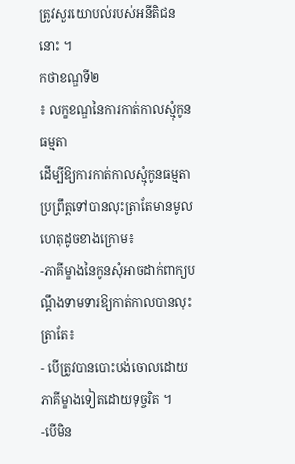ត្រូវសួរយោបល់របស់អនីតិជននោះ ។
កថាខណ្ឌទី២
៖ លក្ខខណ្ឌនៃការកាត់កាលស្មុំកូនធម្មតា
ដើម្បីឱ្យការកាត់កាលស្មុំកូនធម្មតាប្រព្រឹត្តទៅបានលុះត្រាតែមានមូលហេតុដូចខាងក្រោម៖
-ភាគីម្ខាងនៃកូនសុំអាចដាក់ពាក្យបណ្តឹងទាមទារឱ្យកាត់កាលបានលុះត្រាតែ៖
- បើត្រូវបានបោះបង់ចោលដោយភាគីម្ខាងទៀតដោយទុច្ចរិត ។
-បើមិន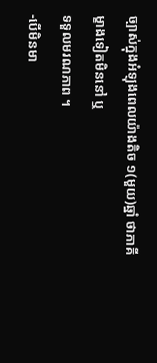ច្បាស់ក្នុងអំឡុងពេលយ៉ាងតិច ១(មួយ)ឆ្នាំ ថាភាគីម្ខាងទៀតមិននៅ ឬ
ទទួលមរណភាព ។
-បើមិនមា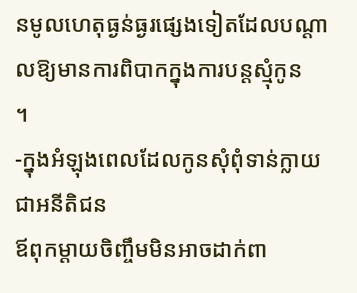នមូលហេតុធ្ងន់ធ្ងរផ្សេងទៀតដែលបណ្តាលឱ្យមានការពិបាកក្នុងការបន្តស្មុំកូន
។
-ក្នុងអំឡុងពេលដែលកូនសុំពុំទាន់ក្លាយជាអនីតិជន
ឪពុកម្តាយចិញ្ចឹមមិនអាចដាក់ពា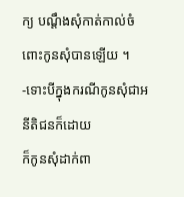ក្យ បណ្តឹងសុំកាត់កាល់ចំពោះកូនសុំបានឡើយ ។
-ទោះបីក្នុងករណីកូនសុំជាអនីតិជនក៏ដោយ
ក៏កូនសុំដាក់ពា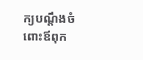ក្យបណ្តឹងចំពោះឪពុក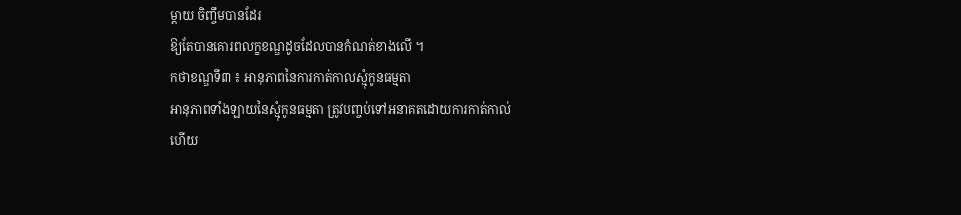ម្តាយ ចិញ្ចឹមបានដែរ
ឱ្យតែបានគោរពលក្ខខណ្ឌដូចដែលបានកំណត់ខាងលើ ។
កថាខណ្ឌទី៣ ៖ អានុភាពនៃការកាត់កាលស្មុំកូនធម្មតា
អានុភាពទាំងឡាយនៃស្មុំកូនធម្មតា ត្រូវបញ្ចប់ទៅអនាគតដោយការកាត់កាល់
ហើយ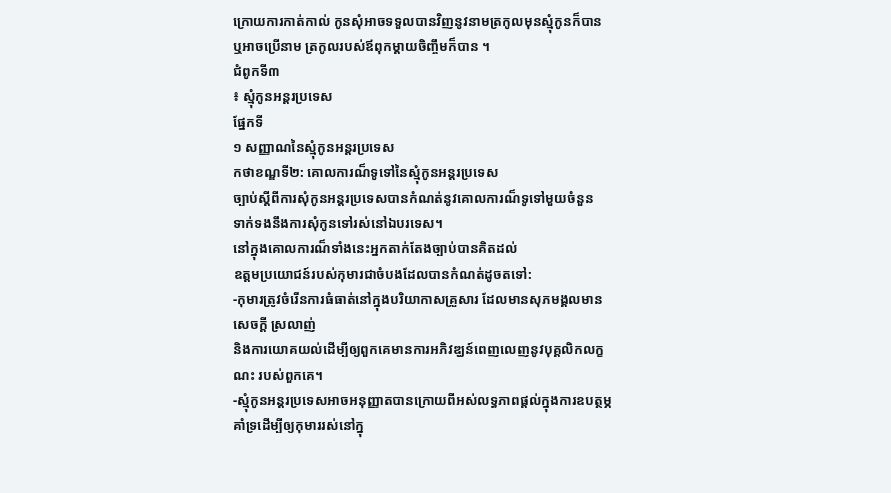ក្រោយការកាត់កាល់ កូនសុំអាចទទួលបានវិញនូវនាមត្រកូលមុនស្មុំកូនក៏បាន
ឬអាចប្រើនាម ត្រកូលរបស់ឪពុកម្តាយចិញ្ចឹមក៏បាន ។
ជំពូកទី៣
៖ ស្មុំកូនអន្តរប្រទេស
ផ្នែកទី
១ សញ្ញាណនៃស្មុំកូនអន្តរប្រទេស
កថាខណ្ឌទី២: គោលការណ៏ទូទៅនៃស្មុំកូនអន្តរប្រទេស
ច្បាប់ស្តីពីការសុំកូនអន្តរប្រទេសបានកំណត់នូវគោលការណ៏ទូទៅមួយចំនួន
ទាក់ទងនឹងការសុំកូនទៅរស់នៅឯបរទេស។
នៅក្នុងគោលការណ៏ទាំងនេះអ្នកតាក់តែងច្បាប់បានគិតដល់
ឧត្តមប្រយោជន៍របស់កុមារជាចំបងដែលបានកំណត់ដូចតទៅ:
-កុមារត្រូវចំរើនការធំធាត់នៅក្នុងបរិយាកាសគ្រួសារ ដែលមានសុភមង្គលមានសេចក្តី ស្រលាញ់
និងការយោគយល់ដើម្បីឲ្យពួកគេមានការអភិវឌ្ឃន៍ពេញលេញនូវបុគ្គលិកលក្ខណះ របស់ពួកគេ។
-ស្មុំកូនអន្តរប្រទេសអាចអនុញ្ញាតបានក្រោយពីអស់លទ្ធភាពផ្តល់ក្នុងការឧបត្ថម្ភគាំទ្រដើម្បីឲ្យកុមាររស់នៅក្នុ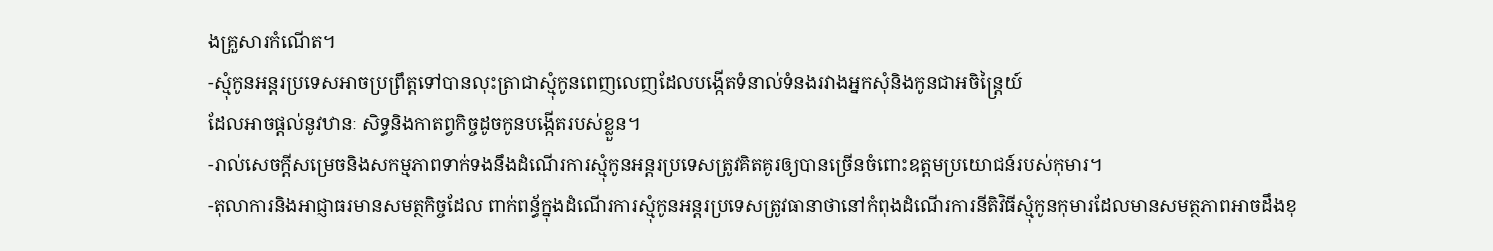ងគ្រួសារកំណើត។
-ស្មុំកូនអន្តរប្រទេសអាចប្រព្រឹត្តទៅបានលុះត្រាជាស្មុំកូនពេញលេញដែលបង្កើតទំនាល់ទំនងរវាងអ្នកសុំនិងកូនជាអចិន្ត្រៃយ៍
ដែលអាចផ្តល់នូវឋានៈ សិទ្ធនិងកាតព្វកិច្ចដូចកូនបង្កើតរបស់ខ្លួន។
-រាល់សេចក្តីសម្រេចនិងសកម្មភាពទាក់ទងនឹងដំណើរការស្មុំកូនអន្តរប្រទេសត្រូវគិតគូរឲ្យបានច្រើនចំពោះឧត្តមប្រយោជន៍របស់កុមារ។
-តុលាការនិងអាជ្ញាធរមានសមត្ថកិច្ចដែល ពាក់ពន្ធ័ក្នុងដំណើរការស្មុំកូនអន្តរប្រទេសត្រូវធានាថានៅកំពុងដំណើរការនីតិវិធីស្មុំកូនកុមារដែលមានសមត្ថភាពអាចដឹងខុ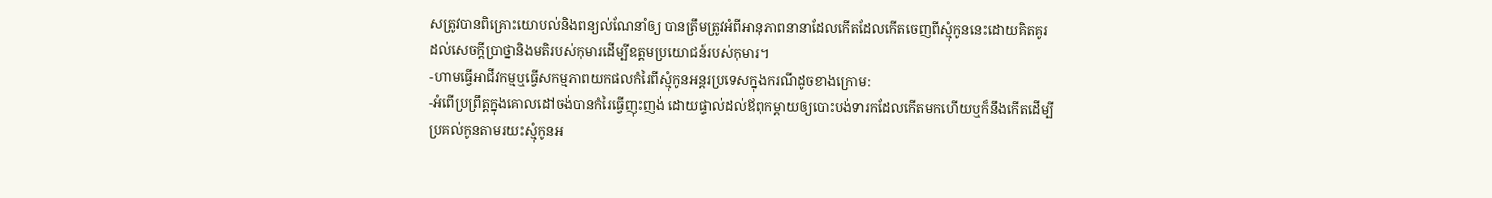សត្រូវបានពិគ្រោះយោបល់និងពន្យល់ណែនាំឲ្យ បានត្រឹមត្រូវអំពីអានុភាពនានាដែលកើតដែលកើតចេញពីស្មុំកូននេះដោយគិតគូរ ដល់សេចក្តីប្រាថ្នានិងមតិរបស់កុមារដើម្បីឧត្តមប្រយោជន៍របស់កុមារ។
-ហាមធ្វើអាជីវកម្មឬធ្វើសកម្មភាពយកផលកំរៃពីស្មុំកូនអន្តរប្រទេសក្នុងករណីដូចខាងក្រោម:
-អំពើប្រព្រឹត្តក្នុងគោលដៅចង់បានកំរៃធ្វើញុះញង់ ដោយផ្ទាល់ដល់ឪពុកម្តាយឲ្យបោះបង់ទារកដែលកើតមកហើយឬក៏នឹងកើតដើម្បី ប្រគល់កូនតាមរយះស្មុំកូនអ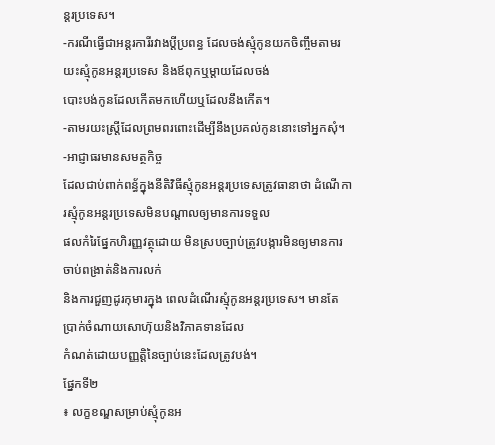ន្តរប្រទេស។
-ករណីធ្វើជាអន្តរការីរវាងប្តីប្រពន្ធ ដែលចង់ស្មុំកូនយកចិញ្ចឹមតាមរយះស្មុំកូនអន្តរប្រទេស និងឪពុកឬម្តាយដែលចង់
បោះបង់កូនដែលកើតមកហើយឬដែលនឹងកើត។
-តាមរយះស្រ្តីដែលព្រមពរពោះដើម្បីនឹងប្រគល់កូននោះទៅអ្នកសុំ។
-អាជ្ញាធរមានសមត្ថកិច្ច
ដែលជាប់ពាក់ពន្ធ័ក្នុងនីតិវិធីស្មុំកូនអន្តរប្រទេសត្រូវធានាថា ដំណើការស្មុំកូនអន្តរប្រទេសមិនបណ្តាលឲ្យមានការទទួល
ផលកំរៃផ្នែកហិរញ្ញវត្ថុដោយ មិនស្របច្បាប់ត្រូវបង្ការមិនឲ្យមានការចាប់ពង្រាត់និងការលក់
និងការជួញដូរកុមារក្នុង ពេលដំណើរស្មុំកូនអន្តរប្រទេស។ មានតែប្រាក់ចំណាយសោហ៊ុយនិងវិភាគទានដែល
កំណត់ដោយបញ្ញត្តិនៃច្បាប់នេះដែលត្រូវបង់។
ផ្នែកទី២
៖ លក្ខខណ្ឌសម្រាប់ស្មុំកូនអ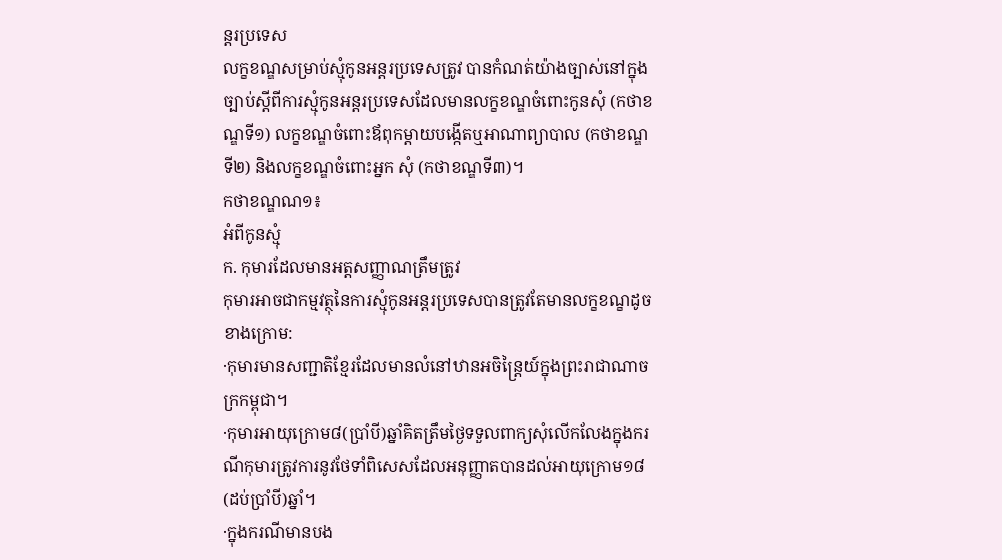ន្តរប្រទេស
លក្ខខណ្ឌសម្រាប់ស្មុំកូនអន្តរប្រទេសត្រូវ បានកំណត់យ៉ាងច្បាស់នៅក្នុងច្បាប់ស្តីពីការស្មុំកូនអន្តរប្រទេសដែលមានលក្ខខណ្ឌចំពោះកូនសុំ (កថាខណ្ឌទី១) លក្ខខណ្ឌចំពោះឪពុកម្តាយបង្កើតឬអាណាព្យាបាល (កថាខណ្ឌទី២) និងលក្ខខណ្ឌចំពោះអ្នក សុំ (កថាខណ្ឌទី៣)។
កថាខណ្ឌណ១៖
អំពីកូនស្មុំ
ក. កុមារដែលមានអត្តសញ្ញាណត្រឹមត្រូវ
កុមារអាចជាកម្មវត្ថុនៃការស្មុំកូនអន្តរប្រទេសបានត្រូវតែមានលក្ខខណ្ខដូចខាងក្រោម:
·កុមារមានសញ្ជាតិខ្មែរដែលមានលំនៅឋានអចិន្ត្រៃយ៍ក្នុងព្រះរាជាណាចក្រកម្ពុជា។
·កុមារអាយុក្រោម៨(ប្រាំបី)ឆ្នាំគិតត្រឹមថ្ងៃទទួលពាក្យសុំលើកលែងក្នុងករណីកុមារត្រូវការនូវថែទាំពិសេសដែលអនុញ្ញាតបានដល់អាយុក្រោម១៨(ដប់ប្រាំបី)ឆ្នាំ។
·ក្នុងករណីមានបង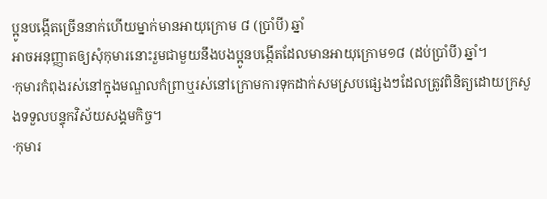ប្អូនបង្កើតច្រើននាក់ហើយម្នាក់មានអាយុក្រោម ៨ (ប្រាំបី) ឆ្នាំ
អាចអនុញ្ញាតឲ្យសុំកុមារនោះរួមជាមួយនឹងបងប្អូនបង្កើតដែលមានអាយុក្រោម១៨ (ដប់ប្រាំបី) ឆ្នាំ។
·កុមារកំពុងរស់នៅក្នុងមណ្ឌលកំព្រាឬរស់នៅក្រោមការទុកដាក់សមស្របផ្សេងៗដែលត្រូវពិនិត្យដោយក្រសួងទទួលបន្ទុកវិស័យសង្គមកិច្ច។
·កុមារ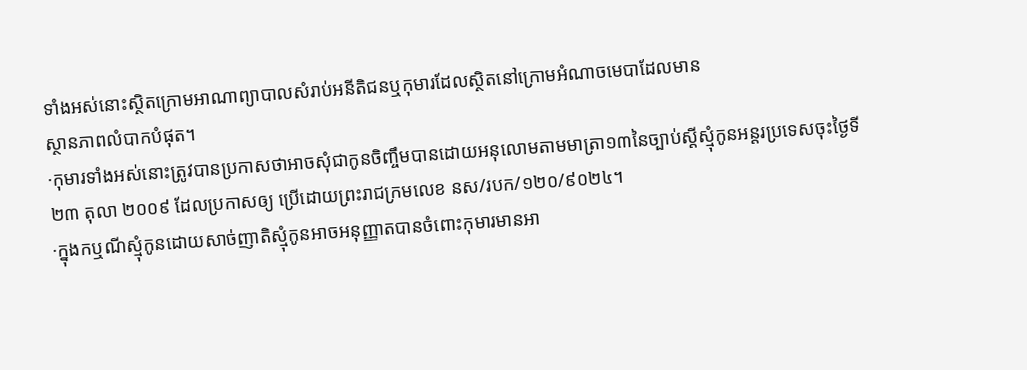ទាំងអស់នោះស្ថិតក្រោមអាណាព្យាបាលសំរាប់អនីតិជនឬកុមារដែលស្ថិតនៅក្រោមអំណាចមេបាដែលមាន
ស្ថានភាពលំបាកបំផុត។
·កុមារទាំងអស់នោះត្រូវបានប្រកាសថាអាចសុំជាកូនចិញ្ចឹមបានដោយអនុលោមតាមមាត្រា១៣នៃច្បាប់ស្តីស្មុំកូនអន្តរប្រទេសចុះថ្ងៃទី
២៣ តុលា ២០០៩ ដែលប្រកាសឲ្យ ប្រើដោយព្រះរាជក្រមលេខ នស/របក/១២០/៩០២៤។
·ក្នុងកឬណីស្មុំកូនដោយសាច់ញាតិស្មុំកូនអាចអនុញ្ញាតបានចំពោះកុមារមានអា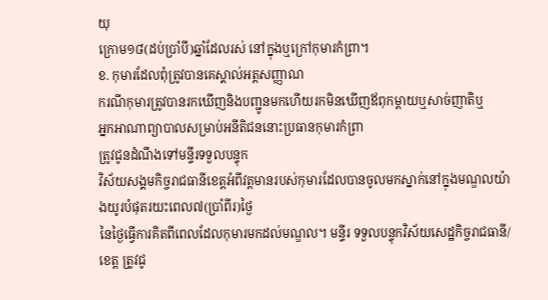យុ
ក្រោម១៨(ដប់ប្រាំបី)ឆ្នាំដែលរស់ នៅក្នុងឬក្រៅកុមារកំព្រា។
ខ. កុមារដែលពុំត្រូវបានគេស្គាល់អត្តសញ្ញាណ
ករណីកុមារត្រូវបានរកឃើញនិងបញ្ជូនមកហើយរកមិនឃើញឪពុកម្តាយឬសាច់ញាតិឬ
អ្នកអាណាព្យាបាលសម្រាប់អនីតិជននោះប្រធានកុមារកំព្រា
ត្រូវជូនដំណឹងទៅមន្ទីរទទួលបន្ទុក
វិស័យសង្គមកិច្ចរាជធានីខេត្តអំពីវត្តមានរបស់កុមារដែលបានចូលមកស្នាក់នៅក្នុងមណ្ឌលយ៉ាងយូរបំផុតរយះពេល៧(ប្រាំពីរ)ថ្ងៃ
នៃថ្ងៃធ្វើការគិតពីពេលដែលកុមារមកដល់មណ្ឌល។ មន្ទីរ ទទួលបន្ទុកវិស័យសេដ្ឋកិច្ចរាជធានី/ខេត្ត ត្រូវជូ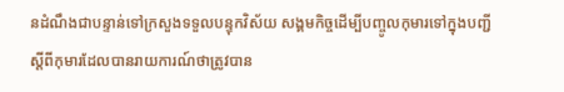នដំណឹងជាបន្ទាន់ទៅក្រសួងទទួលបន្ទុកវិស័យ សង្គមកិច្ចដើម្បីបញ្ចូលកុមារទៅក្នុងបញ្ជីស្តីពីកុមារដែលបានរាយការណ៍ថាត្រូវបាន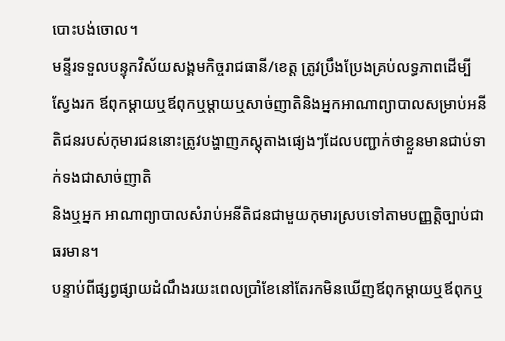បោះបង់ចោល។
មន្ទីរទទួលបន្ទុកវិស័យសង្គមកិច្ចរាជធានី/ខេត្ត ត្រូវប្រឹងប្រែងគ្រប់លទ្ធភាពដើម្បីស្វែងរក ឪពុកម្តាយឬឪពុកឬម្តាយឬសាច់ញាតិនិងអ្នកអាណាព្យាបាលសម្រាប់អនីតិជនរបស់កុមារជននោះត្រូវបង្ហាញភស្តុតាងផ្យេងៗដែលបញ្ជាក់ថាខ្លួនមានជាប់ទាក់ទងជាសាច់ញាតិ
និងឬអ្នក អាណាព្យាបាលសំរាប់អនីតិជនជាមួយកុមារស្របទៅតាមបញ្ញត្តិច្បាប់ជាធរមាន។
បន្ទាប់ពីផ្សព្វផ្សាយដំណឹងរយះពេលប្រាំខែនៅតែរកមិនឃើញឪពុកម្តាយឬឪពុកឬ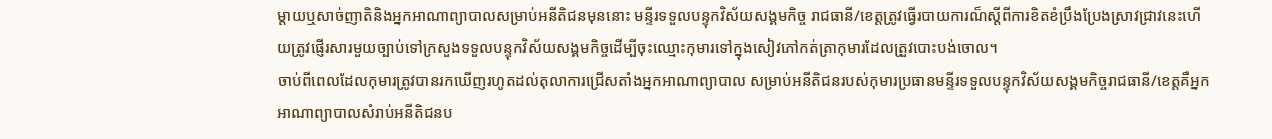ម្តាយឬសាច់ញាតិនិងអ្នកអាណាព្យាបាលសម្រាប់អនីតិជនមុននោះ មន្ទីរទទួលបន្ទុកវិស័យសង្គមកិច្ច រាជធានី/ខេត្តត្រូវធ្វើរបាយការណ៏ស្តីពីការខិតខំប្រឹងប្រែងស្រាវជ្រាវនេះហើយត្រូវផ្ញើរសារមួយច្បាប់ទៅក្រសួងទទួលបន្ទុកវិស័យសង្គមកិច្ចដើម្បីចុះឈ្មោះកុមារទៅក្នុងសៀវភៅកត់ត្រាកុមារដែលត្រួវបោះបង់ចោល។
ចាប់ពីពេលដែលកុមារត្រូវបានរកឃើញរហូតដល់តុលាការជ្រើសតាំងអ្នកអាណាព្យាបាល សម្រាប់អនីតិជនរបស់កុមារប្រធានមន្ទីរទទួលបន្ទុកវិស័យសង្គមកិច្ចរាជធានី/ខេត្តគឺអ្នកអាណាព្យាបាលសំរាប់អនីតិជនប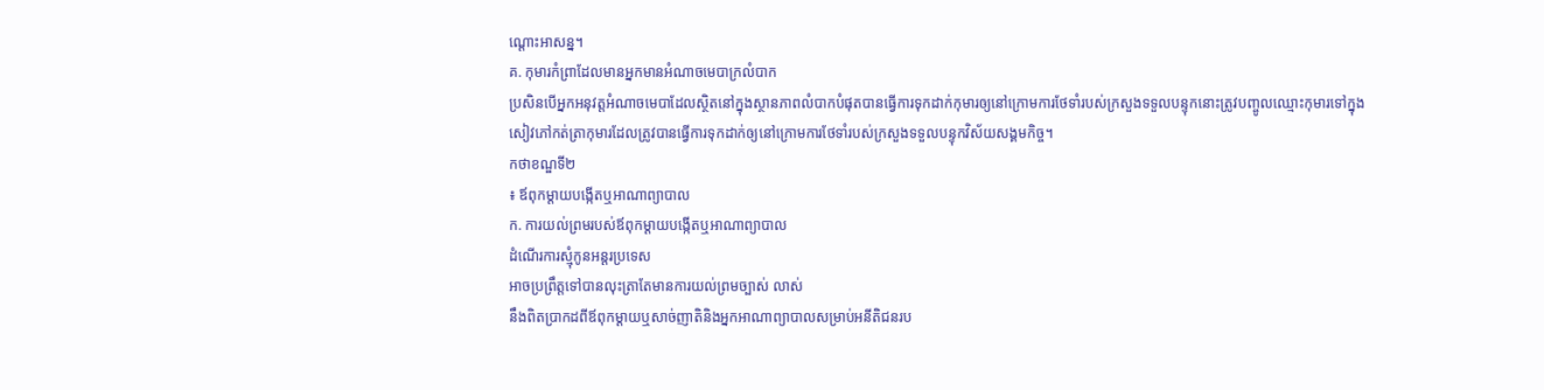ណ្តោះអាសន្ន។
គ. កុមារកំព្រាដែលមានអ្នកមានអំណាចមេបាក្រលំបាក
ប្រសិនបើអ្នកអនុវត្តអំណាចមេបាដែលស្ថិតនៅក្នុងស្ថានភាពលំបាកបំផុតបានធ្វើការទុកដាក់កុមារឲ្យនៅក្រោមការថែទាំរបស់ក្រសួងទទួលបន្ទុកនោះត្រូវបញ្ចូលឈ្មោះកុមារទៅក្នុង
សៀវភៅកត់ត្រាកុមារដែលត្រូវបានធ្វើការទុកដាក់ឲ្យនៅក្រោមការថែទាំរបស់ក្រសួងទទួលបន្ទុកវិស័យសង្គមកិច្ច។
កថាខណ្ឌទី២
៖ ឪពុកម្តាយបង្កើតឬអាណាព្យាបាល
ក. ការយល់ព្រមរបស់ឪពុកម្តាយបង្កើតឬអាណាព្យាបាល
ដំណើរការស្មុំកូនអន្តរប្រទេស
អាចប្រព្រឹត្តទៅបានលុះត្រាតែមានការយល់ព្រមច្បាស់ លាស់
នឹងពិតប្រាកដពីឪពុកម្តាយឬសាច់ញាតិនិងអ្នកអាណាព្យាបាលសម្រាប់អនីតិជនរប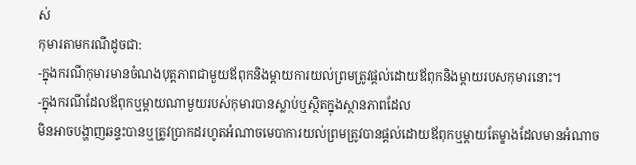ស់
កុមារតាមករណីដូចជា:
-ក្នុងករណីកុមារមានចំណងបុត្តភាពជាមួយឪពុកនិងម្តាយការយល់ព្រមត្រូវផ្តល់ដោយឪពុកនិងម្តាយរបសកុមារនោះ។
-ក្នុងករណីដែលឪពុកឬម្តាយណាមួយរបស់កុមារបានស្លាប់ឬស្ថិតក្នុងស្ថានភាពដែល
មិនអាចបង្ហាញឆន្ទះបានឬត្រូវប្រាកដរហូតអំណាចមេបាការយល់ព្រមត្រូវបានផ្តល់ដោយឪពុកឬម្តាយតែម្ខាងដែលមានអំណាច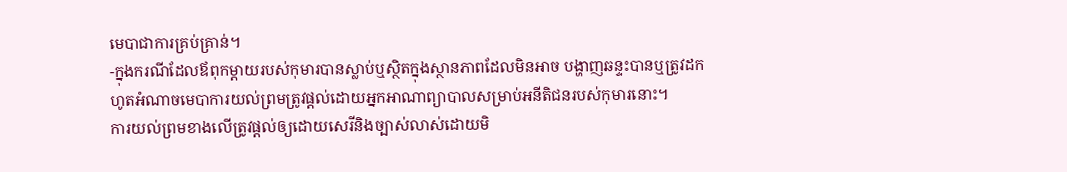មេបាជាការគ្រប់គ្រាន់។
-ក្នុងករណីដែលឪពុកម្តាយរបស់កុមារបានស្លាប់ឬស្ថិតក្នុងស្ថានភាពដែលមិនអាច បង្ហាញឆន្ទះបានឬត្រូវដកហូតអំណាចមេបាការយល់ព្រមត្រូវផ្តល់ដោយអ្នកអាណាព្យាបាលសម្រាប់អនីតិជនរបស់កុមារនោះ។
ការយល់ព្រមខាងលើត្រូវផ្តល់ឲ្យដោយសេរីនិងច្បាស់លាស់ដោយមិ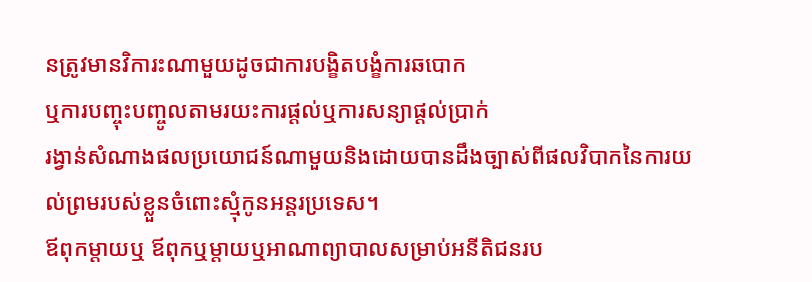នត្រូវមានវិការះណាមួយដូចជាការបង្ខិតបង្ខំការឆបោក
ឬការបញ្ចុះបញ្ចូលតាមរយះការផ្តល់ឬការសន្យាផ្តល់ប្រាក់
រង្វាន់សំណាងផលប្រយោជន៍ណាមួយនិងដោយបានដឹងច្បាស់ពីផលវិបាកនៃការយល់ព្រមរបស់ខ្លួនចំពោះស្មុំកូនអន្តរប្រទេស។
ឪពុកម្តាយឬ ឪពុកឬម្តាយឬអាណាព្យាបាលសម្រាប់អនីតិជនរប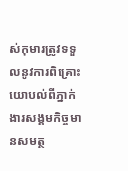ស់កុមារត្រូវទទួលនូវការពិគ្រោះយោបល់ពីភ្នាក់ងារសង្គមកិច្ចមានសមត្ថ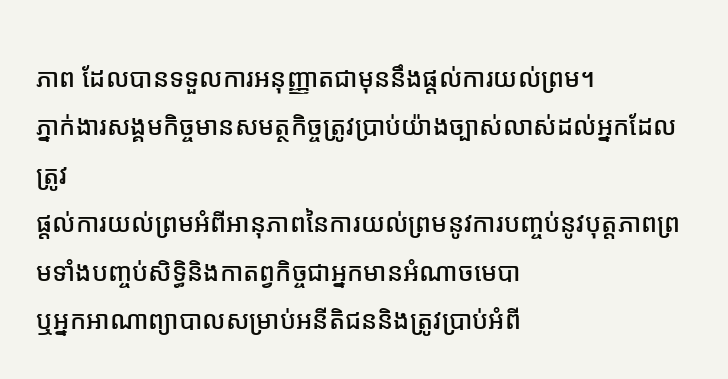ភាព ដែលបានទទួលការអនុញ្ញាតជាមុននឹងផ្តល់ការយល់ព្រម។
ភ្នាក់ងារសង្គមកិច្ចមានសមត្ថកិច្ចត្រូវប្រាប់យ៉ាងច្បាស់លាស់ដល់អ្នកដែលត្រូវ
ផ្តល់ការយល់ព្រមអំពីអានុភាពនៃការយល់ព្រមនូវការបញ្ចប់នូវបុត្តភាពព្រមទាំងបញ្ចប់សិទ្ធិនិងកាតព្វកិច្ចជាអ្នកមានអំណាចមេបា
ឬអ្នកអាណាព្យាបាលសម្រាប់អនីតិជននិងត្រូវប្រាប់អំពី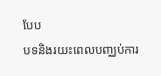បែប
បទនិងរយះពេលបញ្ឈប់ការ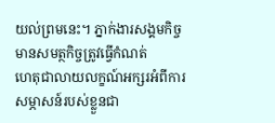យល់ព្រមនេះ។ ភ្នាក់ងារសង្គមកិច្ចមានសមត្ថកិច្ចត្រូវធ្វើកំណត់
ហេតុជាលាយលក្ខណ៍អក្សរអំពីការសម្ភាសន៍របស់ខ្លួនជា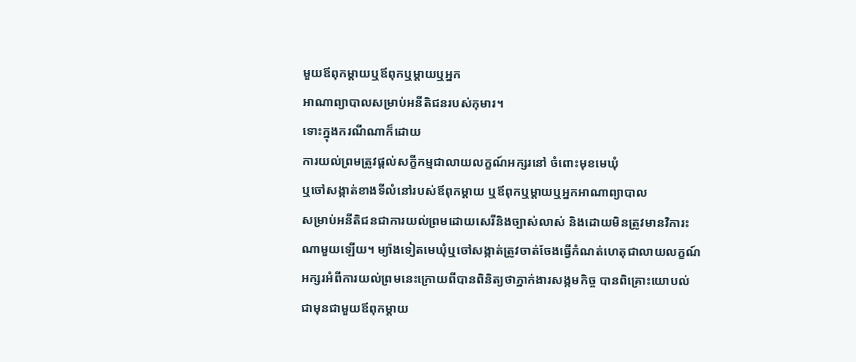មួយឪពុកម្តាយឬឪពុកឬម្តាយឬអ្នក
អាណាព្យាបាលសម្រាប់អនីតិជនរបស់កុមារ។
ទោះក្នុងករណីណាក៏ដោយ
ការយល់ព្រមត្រូវផ្តល់សក្ខីកម្មជាលាយលក្ខណ៍អក្សរនៅ ចំពោះមុខមេឃុំ
ឬចៅសង្កាត់ខាងទីលំនៅរបស់ឪពុកម្តាយ ឬឪពុកឬម្តាយឬអ្នកអាណាព្យាបាល
សម្រាប់អនីតិជនជាការយល់ព្រមដោយសេរីនិងច្បាស់លាស់ និងដោយមិនត្រូវមានវិការះ
ណាមួយឡើយ។ ម្យ៉ាងទៀតមេឃុំឬចៅសង្កាត់ត្រូវចាត់ចែងធ្វើកំណត់ហេតុជាលាយលក្ខណ៍
អក្សរអំពីការយល់ព្រមនេះក្រោយពីបានពិនិត្យថាភ្នាក់ងារសង្កមកិច្ច បានពិគ្រោះយោបល់
ជាមុនជាមួយឪពុកម្តាយ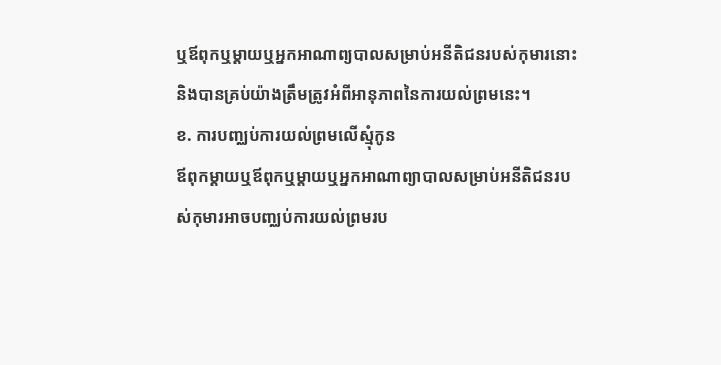ឬឪពុកឬម្តាយឬអ្នកអាណាព្យបាលសម្រាប់អនីតិជនរបស់កុមារនោះ
និងបានគ្រប់យ៉ាងត្រឹមត្រូវអំពីអានុភាពនៃការយល់ព្រមនេះ។
ខ. ការបញ្ឈប់ការយល់ព្រមលើស្មុំកូន
ឪពុកម្តាយឬឪពុកឬម្តាយឬអ្នកអាណាព្យាបាលសម្រាប់អនីតិជនរបស់កុមារអាចបញ្ឈប់ការយល់ព្រមរប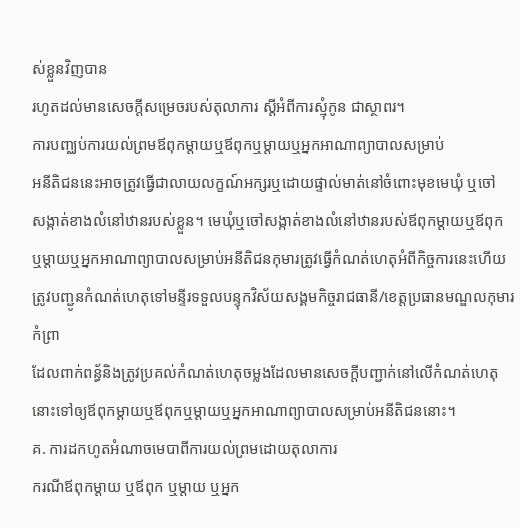ស់ខ្លួនវិញបាន
រហូតដល់មានសេចក្តីសម្រេចរបស់តុលាការ ស្តីអំពីការស្មុំកូន ជាស្ថាពរ។
ការបញ្ឈប់ការយល់ព្រមឪពុកម្តាយឬឪពុកឬម្តាយឬអ្នកអាណាព្យាបាលសម្រាប់
អនីតិជននេះអាចត្រូវធ្វើជាលាយលក្ខណ៍អក្សរឬដោយផ្ទាល់មាត់នៅចំពោះមុខមេឃុំ ឬចៅ
សង្កាត់ខាងលំនៅឋានរបស់ខ្លួន។ មេឃុំឬចៅសង្កាត់ខាងលំនៅឋានរបស់ឪពុកម្តាយឬឪពុក
ឬម្តាយឬអ្នកអាណាព្យាបាលសម្រាប់អនីតិជនកុមារត្រូវធ្វើកំណត់ហេតុអំពីកិច្ចការនេះហើយ ត្រូវបញ្ជូនកំណត់ហេតុទៅមន្ទីរទទួលបន្ទុកវិស័យសង្គមកិច្ចរាជធានី/ខេត្តប្រធានមណ្ឌលកុមារកំព្រា
ដែលពាក់ពន្ធ័និងត្រូវប្រគល់កំណត់ហេតុចម្លងដែលមានសេចក្តីបញ្ជាក់នៅលើកំណត់ហេតុនោះទៅឲ្យឪពុកម្តាយឬឪពុកឬម្តាយឬអ្នកអាណាព្យាបាលសម្រាប់អនីតិជននោះ។
គ. ការដកហូតអំណាចមេបាពីការយល់ព្រមដោយតុលាការ
ករណីឪពុកម្តាយ ឬឪពុក ឬម្តាយ ឬអ្នក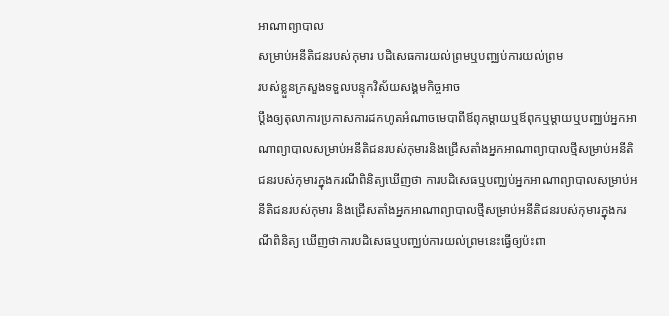អាណាព្យាបាល
សម្រាប់អនីតិជនរបស់កុមារ បដិសេធការយល់ព្រមឬបញ្ឈប់ការយល់ព្រម
របស់ខ្លួនក្រសួងទទួលបន្ទុកវិស័យសង្គមកិច្ចអាច
ប្តឹងឲ្យតុលាការប្រកាសការដកហូតអំណាចមេបាពីឪពុកម្តាយឬឪពុកឬម្តាយឬបញ្ឈប់អ្នកអាណាព្យាបាលសម្រាប់អនីតិជនរបស់កុមារនិងជ្រើសតាំងអ្នកអាណាព្យាបាលថ្មីសម្រាប់អនីតិជនរបស់កុមារក្នុងករណីពិនិត្យឃើញថា ការបដិសេធឬបញ្ឈប់អ្នកអាណាព្យាបាលសម្រាប់អនីតិជនរបស់កុមារ និងជ្រើសតាំងអ្នកអាណាព្យាបាលថ្មីសម្រាប់អនីតិជនរបស់កុមារក្នុងករណីពិនិត្យ ឃើញថាការបដិសេធឬបញ្ឈប់ការយល់ព្រមនេះធ្វើឲ្យប៉ះពា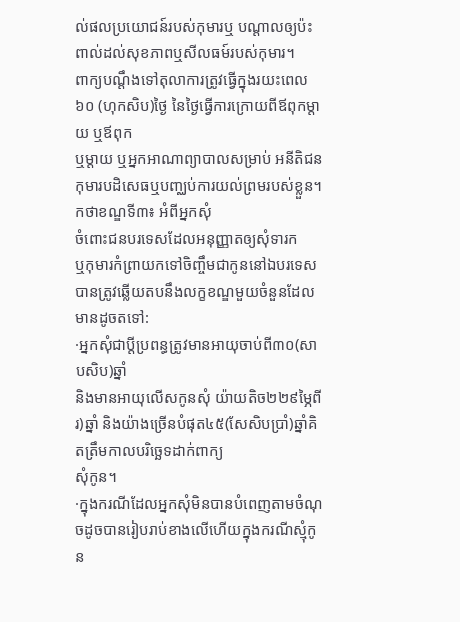ល់ផលប្រយោជន៍របស់កុមារឬ បណ្តាលឲ្យប៉ះពាល់ដល់សុខភាពឬសីលធម៍របស់កុមារ។
ពាក្យបណ្តឹងទៅតុលាការត្រូវធ្វើក្នុងរយះពេល៦០ (ហុកសិប)ថ្ងៃ នៃថ្ងៃធ្វើការក្រោយពីឪពុកម្តាយ ឬឪពុក
ឬម្តាយ ឬអ្នកអាណាព្យាបាលសម្រាប់ អនីតិជនកុមារបដិសេធឬបញ្ឈប់ការយល់ព្រមរបស់ខ្លួន។
កថាខណ្ឌទី៣៖ អំពីអ្នកសុំ
ចំពោះជនបរទេសដែលអនុញ្ញាតឲ្យសុំទារក
ឬកុមារកំព្រាយកទៅចិញ្ចឹមជាកូននៅឯបរទេស បានត្រូវឆ្លើយតបនឹងលក្ខខណ្ឌមួយចំនួនដែលមានដូចតទៅ:
·អ្នកសុំជាប្តីប្រពន្ធត្រូវមានអាយុចាប់ពី៣០(សាបសិប)ឆ្នាំ
និងមានអាយុលើសកូនសុំ យ៉ាយតិច២២៩ម្ភៃពីរ)ឆ្នាំ និងយ៉ាងច្រើនបំផុត៤៥(សែសិបប្រាំ)ឆ្នាំគិតត្រឹមកាលបរិច្ឆេទដាក់ពាក្យ
សុំកូន។
·ក្នុងករណីដែលអ្នកសុំមិនបានបំពេញតាមចំណុចដូចបានរៀបរាប់ខាងលើហើយក្នុងករណីស្មុំកូន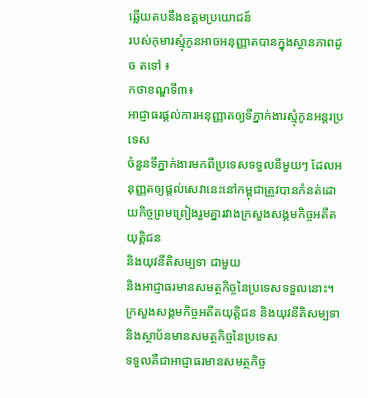ឆ្លើយតបនឹងឧត្តមប្រយោជន៍
របស់កុមារស្មុំកូនអាចអនុញ្ញាតបានក្នុងស្ថានភាពដូច តទៅ ៖
កថាខណ្ឌទី៣៖
អាជ្ញាធរផ្តល់ការអនុញ្ញាតឲ្យទីភ្នាក់ងារស្មុំកូនអន្តរប្រទេស
ចំនួនទីភ្នាក់ងារមកពីប្រទេសទទួលនីមួយៗ ដែលអនុញ្ញតឲ្យផ្តល់សេវានេះនៅកម្ពុជាត្រូវបានកំនត់ដោយកិច្ចព្រមព្រៀងរួមគ្នារវាងក្រសួងសង្គមកិច្ចអតីតយុត្តិជន
និងយុវនីតិសម្បទា ជាមួយ
និងអាជ្ញាធរមានសមត្ថកិច្ចនៃប្រទេសទទួលនោះ។
ក្រសួងសង្គមកិច្ចអតីតយុត្តិជន និងយុវនីតិសម្បទា និងស្ថាប័នមានសមត្ថកិច្ចនៃប្រទេស
ទទួលគឺជាអាជ្ញាធរមានសមត្ថកិច្ច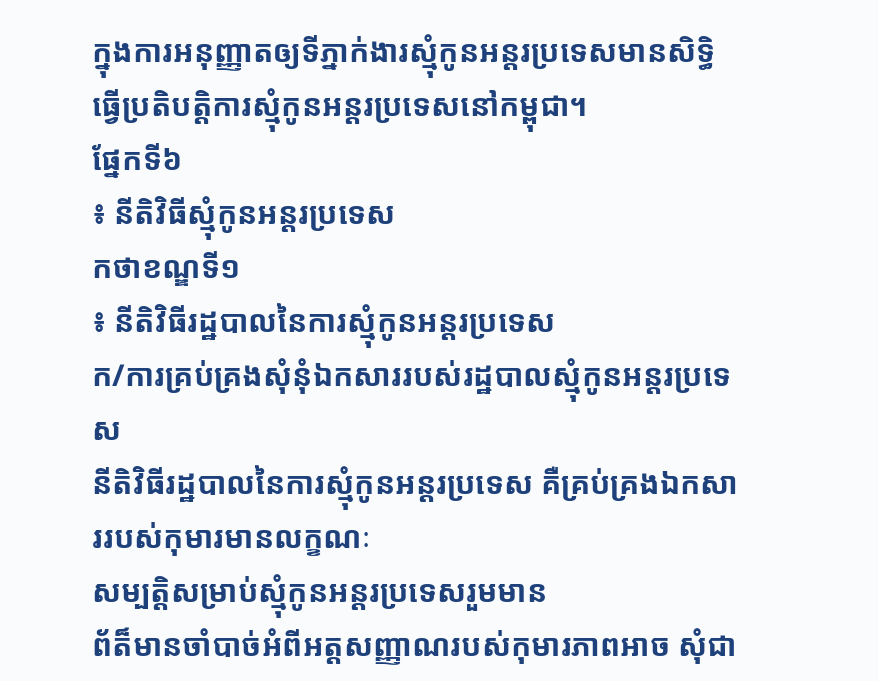ក្នុងការអនុញ្ញាតឲ្យទីភ្នាក់ងារស្មុំកូនអន្តរប្រទេសមានសិទ្ធិធ្វើប្រតិបត្តិការស្មុំកូនអន្តរប្រទេសនៅកម្ពុជា។
ផ្នែកទី៦
៖ នីតិវិធីស្មុំកូនអន្តរប្រទេស
កថាខណ្ឌទី១
៖ នីតិវិធីរដ្ឋបាលនៃការស្មុំកូនអន្តរប្រទេស
ក/ការគ្រប់គ្រងសុំនុំឯកសាររបស់រដ្ឋបាលស្មុំកូនអន្តរប្រទេស
នីតិវិធីរដ្ឋបាលនៃការស្មុំកូនអន្តរប្រទេស គឺគ្រប់គ្រងឯកសាររបស់កុមារមានលក្ខណៈ
សម្បត្តិសម្រាប់ស្មុំកូនអន្តរប្រទេសរួមមាន
ព័ត៏មានចាំបាច់អំពីអត្តសញ្ញាណរបស់កុមារភាពអាច សុំជា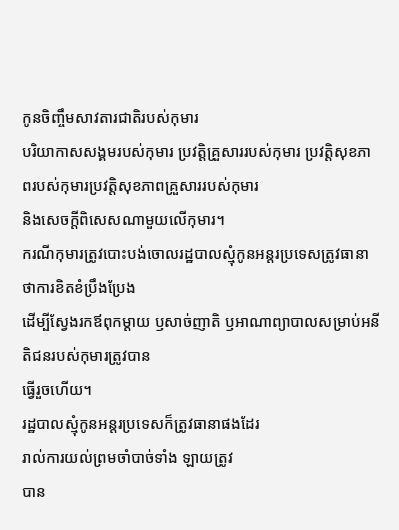កូនចិញ្ចឹមសាវតារជាតិរបស់កុមារ
បរិយាកាសសង្គមរបស់កុមារ ប្រវត្តិគ្រួសាររបស់កុមារ ប្រវត្តិសុខភាពរបស់កុមារប្រវត្តិសុខភាពគ្រួសាររបស់កុមារ
និងសេចក្តីពិសេសណាមួយលើកុមារ។
ករណីកុមារត្រូវបោះបង់ចោលរដ្ឋបាលស្មុំកូនអន្តរប្រទេសត្រូវធានាថាការខិតខំប្រឹងប្រែង
ដើម្បីស្វែងរកឪពុកម្តាយ ឫសាច់ញាតិ ឫអាណាព្យាបាលសម្រាប់អនីតិជនរបស់កុមារត្រូវបាន
ធ្វើរួចហើយ។
រដ្ឋបាលស្មុំកូនអន្តរប្រទេសក៏ត្រូវធានាផងដែរ
រាល់ការយល់ព្រមចាំបាច់ទាំង ឡាយត្រូវ
បាន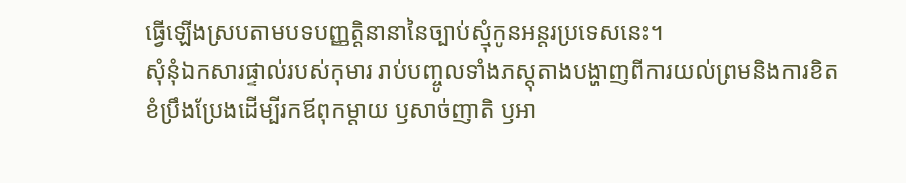ធ្វើឡើងស្របតាមបទបញ្ញត្តិនានានៃច្បាប់ស្មុំកូនអន្តរប្រទេសនេះ។
សុំនុំឯកសារផ្ទាល់របស់កុមារ រាប់បញ្ចូលទាំងភស្តុតាងបង្ហាញពីការយល់ព្រមនិងការខិត
ខំប្រឹងប្រែងដើម្បីរកឪពុកម្តាយ ឫសាច់ញាតិ ឫអា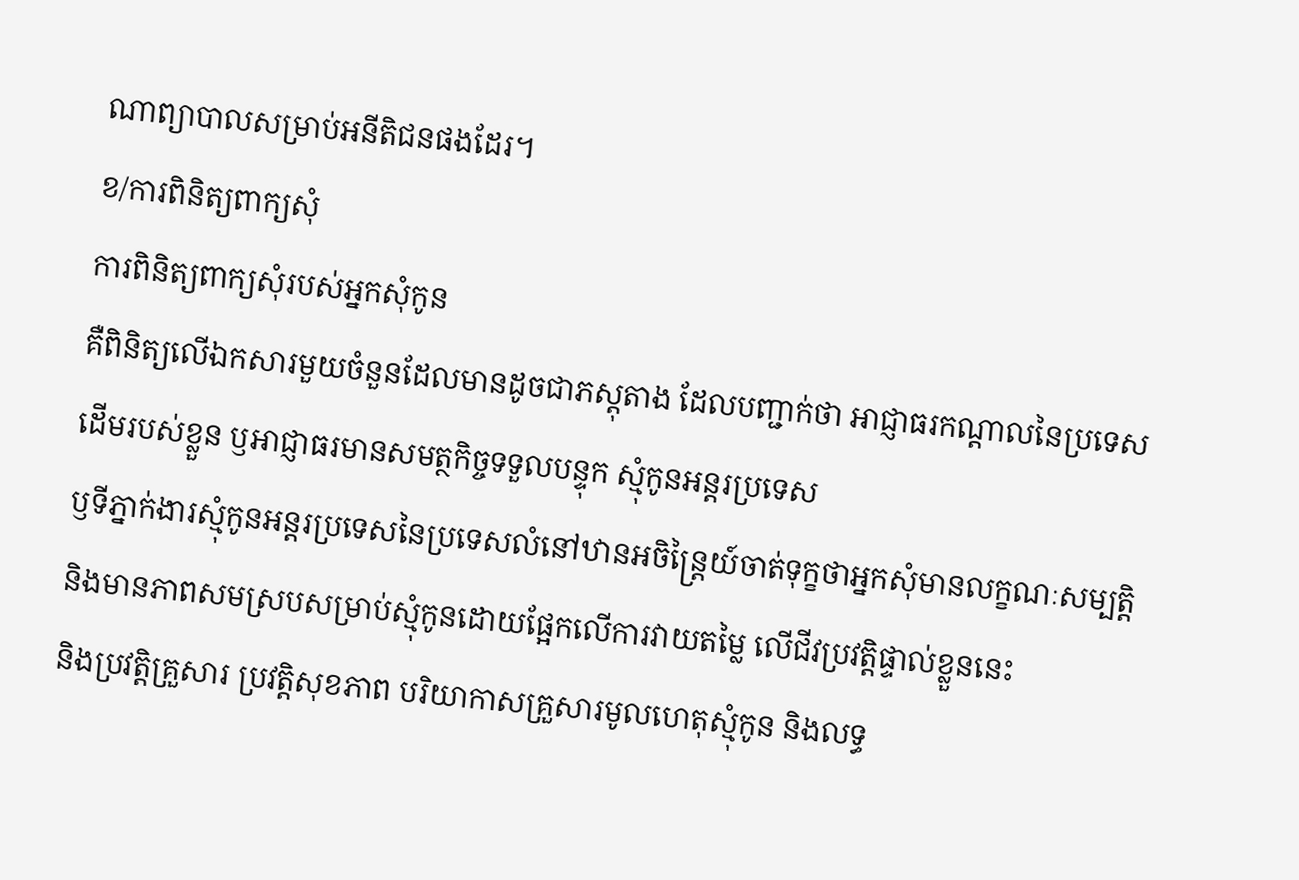ណាព្យាបាលសម្រាប់អនីតិជនផងដែរ។
ខ/ការពិនិត្យពាក្យសុំ
ការពិនិត្យពាក្យសុំរបស់អ្នកសុំកូន
គឺពិនិត្យលើឯកសារមួយចំនួនដែលមានដូចជាភស្តុតាង ដែលបញ្ជាក់ថា អាជ្ញាធរកណ្តាលនៃប្រទេសដើមរបស់ខ្លួន ឫអាជ្ញាធរមានសមត្ថកិច្ចទទួលបន្ទុក ស្មុំកូនអន្តរប្រទេស
ឫទីភ្នាក់ងារស្មុំកូនអន្តរប្រទេសនៃប្រទេសលំនៅឋានអចិន្រ្តៃយ៍ចាត់ទុក្ខថាអ្នកសុំមានលក្ខណៈសម្បត្តិ
និងមានភាពសមស្របសម្រាប់ស្មុំកូនដោយផ្អែកលើការវាយតម្លៃ លើជីវប្រវត្តិផ្ទាល់ខ្លួននេះ
និងប្រវត្តិគ្រួសារ ប្រវត្តិសុខភាព បរិយាកាសគ្រួសារមូលហេតុស្មុំកូន និងលទ្ធ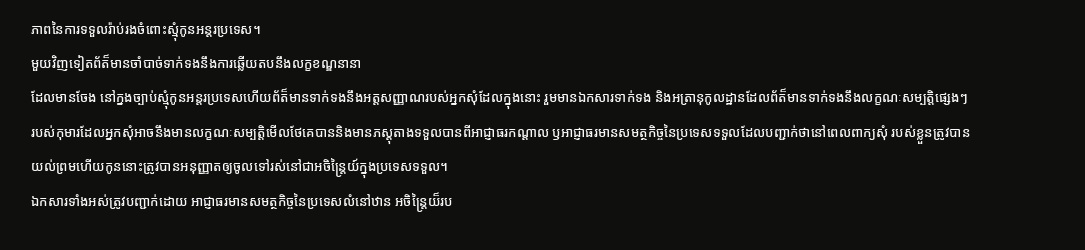ភាពនៃការទទួលរ៉ាប់រងចំពោះស្មុំកូនអន្តរប្រទេស។
មួយវិញទៀតព័ត៏មានចាំបាច់ទាក់ទងនឹងការឆ្លើយតបនឹងលក្ខខណ្ឌនានា
ដែលមានចែង នៅក្នងច្បាប់ស្មុំកូនអន្តរប្រទេសហើយព័ត៏មានទាក់ទងនឹងអត្តសញ្ញាណរបស់អ្នកសុំដែលក្នុងនោះ រួមមានឯកសារទាក់ទង និងអត្រានុកូលដ្ឋានដែលព័ត៏មានទាក់ទងនឹងលក្ខណៈសម្បត្តិផ្សេងៗ
របស់កុមារដែលអ្នកសុំអាចនឹងមានលក្ខណៈសម្បត្តិមើលថែគេបាននិងមានភស្តុតាងទទួលបានពីអាជ្ញាធរកណ្ដាល ឫអាជ្ញាធរមានសមត្ថកិច្ចនៃប្រទេសទទួលដែលបញ្ជាក់ថានៅពេលពាក្យសុំ របស់ខ្លួនត្រូវបានយល់ព្រមហើយកូននោះត្រូវបានអនុញ្ញាតឲ្យចូលទៅរស់នៅជាអចិន្រ្តៃយ៍ក្នុងប្រទេសទទួល។
ឯកសារទាំងអស់ត្រូវបញ្ជាក់ដោយ អាជ្ញាធរមានសមត្ថកិច្ចនៃប្រទេសលំនៅឋាន អចិន្រ្តៃយ៏រប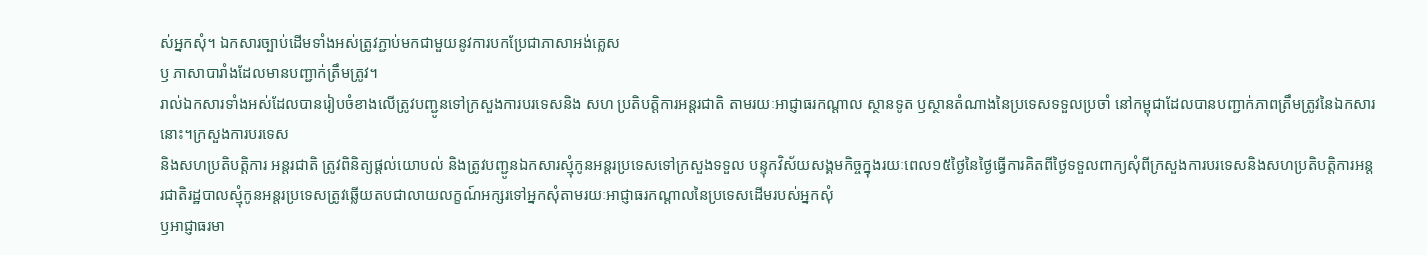ស់អ្នកសុំ។ ឯកសារច្បាប់ដើមទាំងអស់ត្រូវភ្ជាប់មកជាមួយនូវការបកប្រែជាភាសាអង់គ្លេស
ឫ ភាសាបារាំងដែលមានបញ្ជាក់ត្រឹមត្រូវ។
រាល់ឯកសារទាំងអស់ដែលបានរៀបចំខាងលើត្រូវបញ្ជូនទៅក្រសួងការបរទេសនិង សហ ប្រតិបត្តិការអន្តរជាតិ តាមរយៈអាជ្ញាធរកណ្ដាល ស្ថានទូត ឫស្ថានតំណាងនៃប្រទេសទទួលប្រចាំ នៅកម្ពុជាដែលបានបញ្ជាក់ភាពត្រឹមត្រូវនៃឯកសារនោះ។ក្រសួងការបរទេស
និងសហប្រតិបត្តិការ អន្តរជាតិ ត្រូវពិនិត្យផ្តល់យោបល់ និងត្រូវបញ្ជូនឯកសារស្មុំកូនអន្តរប្រទេសទៅក្រសួងទទួល បន្ទុកវិស័យសង្គមកិច្ចក្នុងរយៈពេល១៥ថ្ងៃនៃថ្ងៃធ្វើការគិតពីថ្ងៃទទួលពាក្យសុំពីក្រសួងការបរទេសនិងសហប្រតិបត្តិការអន្តរជាតិរដ្ឋបាលស្មុំកូនអន្តរប្រទេសត្រូវឆ្លើយតបជាលាយលក្ខណ៍អក្សរទៅអ្នកសុំតាមរយៈអាជ្ញាធរកណ្ដាលនៃប្រទេសដើមរបស់អ្នកសុំ
ឫអាជ្ញាធរមា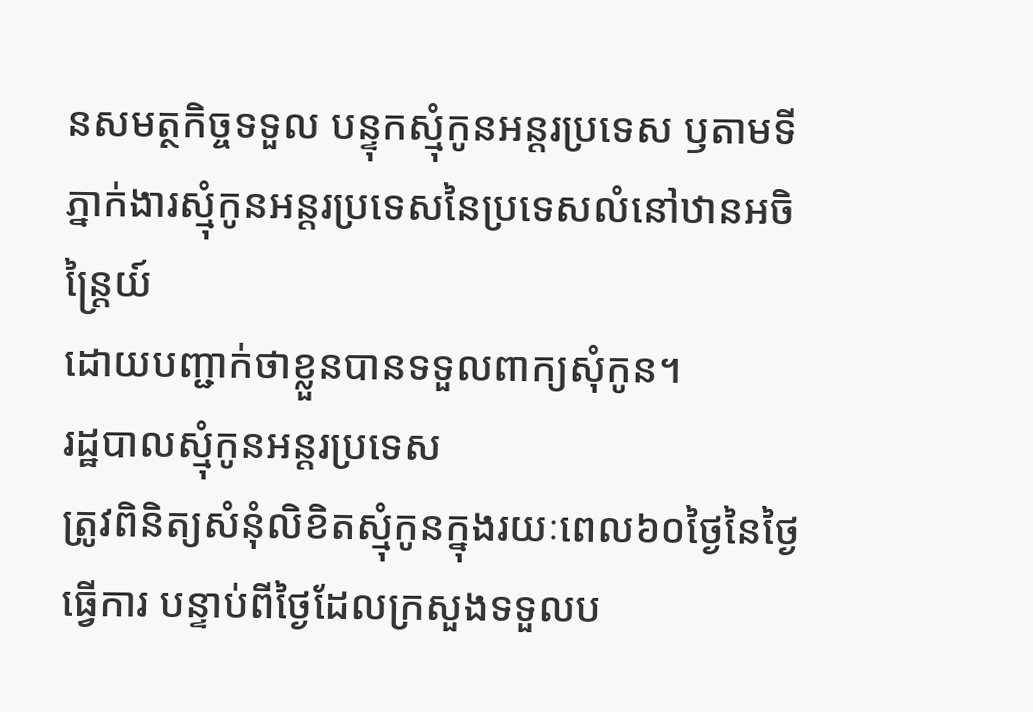នសមត្ថកិច្ចទទួល បន្ទុកស្មុំកូនអន្តរប្រទេស ឫតាមទីភ្នាក់ងារស្មុំកូនអន្តរប្រទេសនៃប្រទេសលំនៅឋានអចិន្រ្តៃយ៍
ដោយបញ្ជាក់ថាខ្លួនបានទទួលពាក្យសុំកូន។
រដ្ឋបាលស្មុំកូនអន្តរប្រទេស
ត្រូវពិនិត្យសំនុំលិខិតស្មុំកូនក្នុងរយៈពេល៦០ថ្ងៃនៃថ្ងៃធ្វើការ បន្ទាប់ពីថ្ងៃដែលក្រសួងទទួលប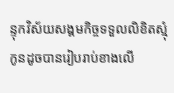ន្ទុកវិស័យសង្គមកិច្ចទទួលលិខិតស្មុំកូនដូចបានរៀបរាប់ខាងលើ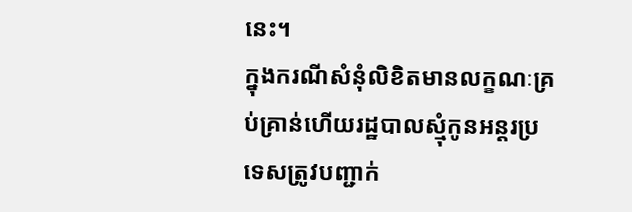នេះ។
ក្នុងករណីសំនុំលិខិតមានលក្ខណៈគ្រប់គ្រាន់ហើយរដ្ឋបាលស្មុំកូនអន្តរប្រទេសត្រូវបញ្ជាក់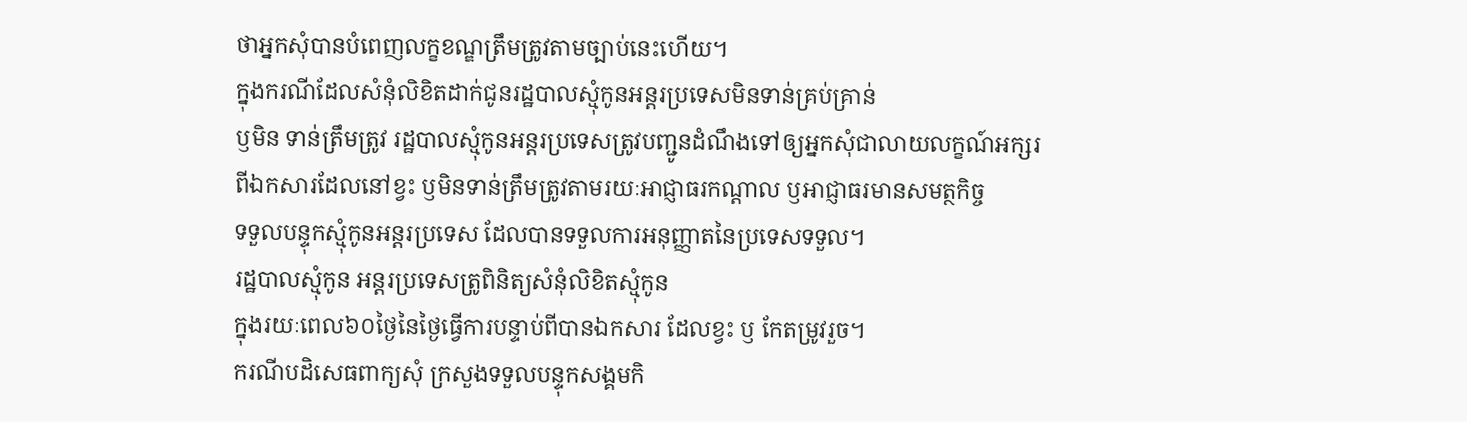ថាអ្នកសុំបានបំពេញលក្ខខណ្ឌត្រឹមត្រូវតាមច្បាប់នេះហើយ។
ក្នុងករណីដែលសំនុំលិខិតដាក់ជូនរដ្ឋបាលស្មុំកូនអន្តរប្រទេសមិនទាន់គ្រប់គ្រាន់
ឫមិន ទាន់ត្រឹមត្រូវ រដ្ឋបាលស្មុំកូនអន្តរប្រទេសត្រូវបញ្ជូនដំណឹងទៅឲ្យអ្នកសុំជាលាយលក្ខណ៍អក្សរ
ពីឯកសារដែលនៅខ្វះ ឫមិនទាន់ត្រឹមត្រូវតាមរយៈអាជ្ញាធរកណ្ដាល ឫអាជ្ញាធរមានសមត្ថកិច្ច
ទទួលបន្ទុកស្មុំកូនអន្តរប្រទេស ដែលបានទទួលការអនុញ្ញាតនៃប្រទេសទទួល។
រដ្ឋបាលស្មុំកូន អន្តរប្រទេសត្រូពិនិត្យសំនុំលិខិតស្មុំកូន
ក្នុងរយៈពេល៦០ថ្ងៃនៃថ្ងៃធ្វើការបន្ទាប់ពីបានឯកសារ ដែលខ្វះ ឫ កែតម្រូវរួច។
ករណីបដិសេធពាក្យសុំ ក្រសួងទទួលបន្ទុកសង្គមកិ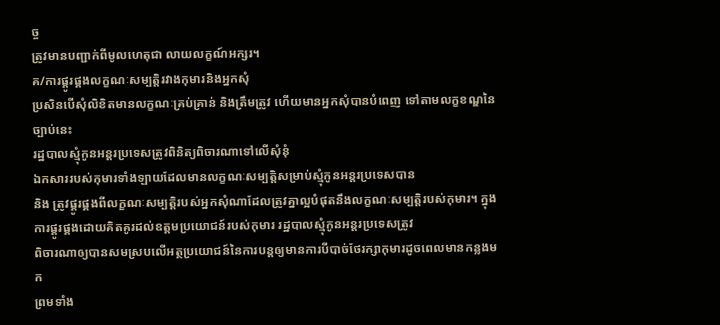ច្ច
ត្រូវមានបញ្ជាក់ពីមូលហេតុជា លាយលក្ខណ៍អក្សរ។
គ/ការផ្គូរផ្គងលក្ខណៈសម្បត្តិរវាងកុមារនិងអ្នកសុំ
ប្រសិនបើសុំលិខិតមានលក្ខណៈគ្រប់គ្រាន់ និងត្រឹមត្រូវ ហើយមានអ្នកសុំបានបំពេញ ទៅតាមលក្ខខណ្ឌនៃច្បាប់នេះ
រដ្ឋបាលស្មុំកូនអន្តរប្រទេសត្រូវពិនិត្យពិចារណាទៅលើសុំនុំ
ឯកសាររបស់កុមារទាំងឡាយដែលមានលក្ខណៈសម្បត្តិសម្រាប់ស្មុំកូនអន្តរប្រទេសបាន
និង ត្រូវផ្គូរផ្គងពីលក្ខណៈសម្បត្តិរបស់អ្នកសុំណាដែលត្រូវគ្នាល្អបំផុតនឹងលក្ខណៈសម្បត្តិរបស់កុមារ។ ក្នុងការផ្គូរផ្គងដោយគិតគូរដល់ឧត្តមប្រយោជន៍របស់កុមារ រដ្ឋបាលស្មុំកូនអន្តរប្រទេសត្រូវ
ពិចារណាឲ្យបានសមស្របលើអត្ថប្រយោជន៍នៃការបន្តឲ្យមានការបីបាច់ថែរក្សាកុមារដូចពេលមានកន្លងមក
ព្រមទាំង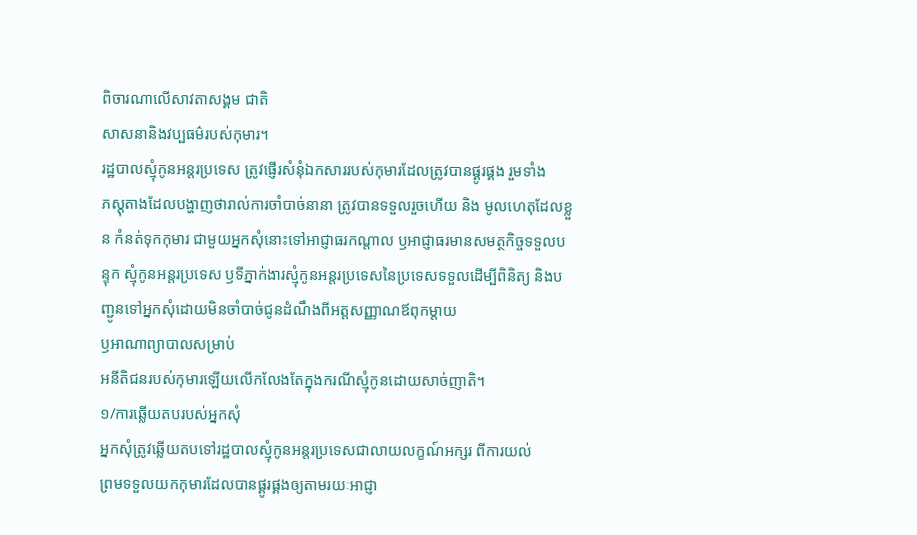ពិចារណាលើសាវតាសង្គម ជាតិ
សាសនានិងវប្បធម៌របស់កុមារ។
រដ្ឋបាលស្មុំកូនអន្តរប្រទេស ត្រូវផ្ញើរសំនុំឯកសាររបស់កុមារដែលត្រូវបានផ្គូរផ្គង រួមទាំង
ភស្តុតាងដែលបង្ហាញថារាល់ការចាំបាច់នានា ត្រូវបានទទួលរួចហើយ និង មូលហេតុដែលខ្លួន កំនត់ទុកកុមារ ជាមួយអ្នកសុំនោះទៅអាជ្ញាធរកណ្ដាល ឫអាជ្ញាធរមានសមត្ថកិច្ចទទួលបន្ទុក ស្មុំកូនអន្តរប្រទេស ឫទីភ្នាក់ងារស្មុំកូនអន្តរប្រទេសនៃប្រទេសទទួលដើម្បីពិនិត្យ និងបញ្ជូនទៅអ្នកសុំដោយមិនចាំបាច់ជូនដំណឹងពីអត្តសញ្ញាណឪពុកម្តាយ
ឫអាណាព្យាបាលសម្រាប់
អនីតិជនរបស់កុមារឡើយលើកលែងតែក្នុងករណីស្មុំកូនដោយសាច់ញាតិ។
១/ការឆ្លើយតបរបស់អ្នកសុំ
អ្នកសុំត្រូវឆ្លើយតបទៅរដ្ឋបាលស្មុំកូនអន្តរប្រទេសជាលាយលក្ខណ៍អក្សរ ពីការយល់
ព្រមទទួលយកកុមារដែលបានផ្គូរផ្គងឲ្យតាមរយៈអាជ្ញា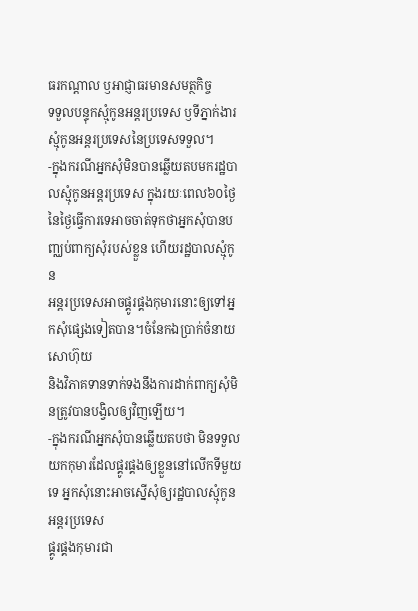ធរកណ្ដាល ឫអាជ្ញាធរមានសមត្ថកិច្ច
ទទួលបន្ទុកស្មុំកូនអន្តរប្រទេស ឫទីភ្នាក់ងារស្មុំកូនអន្តរប្រទេសនៃប្រទេសទទួល។
-ក្នុងករណីអ្នកសុំមិនបានឆ្លើយតបមករដ្ឋបាលស្មុំកូនអន្តរប្រទេស ក្នុងរយៈពេល៦០ថ្ងៃ
នៃថ្ងៃធ្វើការទេអាចចាត់ទុកថាអ្នកសុំបានបញ្ឈប់ពាក្យសុំរបស់ខ្លួន ហើយរដ្ឋបាលស្មុំកូន
អន្តរប្រទេសអាចផ្គូរផ្គងកុមារនោះឲ្យទៅអ្នកសុំផ្សេងទៀតបាន។ចំនែកឯប្រាក់ចំនាយសោហ៊ុយ
និងវិភាគទានទាក់ទងនឹងការដាក់ពាក្យសុំមិនត្រូវបានបង្វិលឲ្យវិញឡើយ។
-ក្នុងករណីអ្នកសុំបានឆ្លើយតបថា មិនទទួលយកកុមារដែលផ្គូរផ្គងឲ្យខ្លួននៅលើកទីមួយទេ អ្នកសុំនោះអាចស្នើសុំឲ្យរដ្ឋបាលស្មុំកូនអន្តរប្រទេស
ផ្គូរផ្គងកុមារជា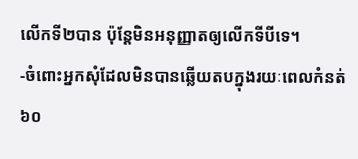លើកទី២បាន ប៉ុន្តែមិនអនុញ្ញាតឲ្យលើកទីបីទេ។
-ចំពោះអ្នកសុំដែលមិនបានឆ្លើយតបក្នុងរយៈពេលកំនត់៦០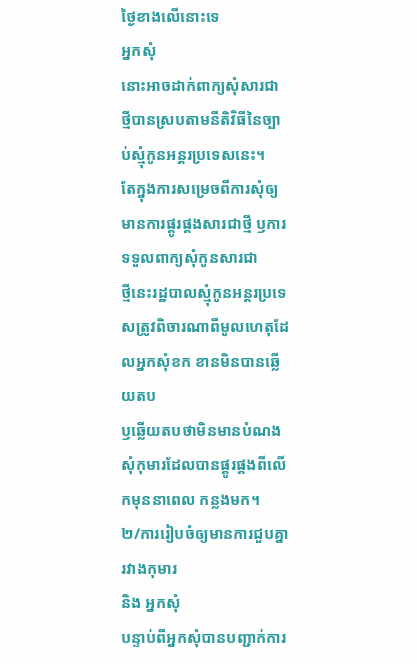ថ្ងៃខាងលើនោះទេ
អ្នកសុំ
នោះអាចដាក់ពាក្យសុំសារជាថ្មីបានស្របតាមនីតិវិធីនៃច្បាប់ស្មុំកូនអន្តរប្រទេសនេះ។
តែក្នុងការសម្រេចពីការសុំឲ្យមានការផ្គូរផ្គងសារជាថ្មី ឫការទទួលពាក្យសុំកូនសារជា
ថ្មីនេះរដ្ឋបាលស្មុំកូនអន្តរប្រទេសត្រូវពិចារណាពីមូលហេតុដែលអ្នកសុំខក ខានមិនបានឆ្លើយតប
ឫឆ្លើយតបថាមិនមានបំណងសុំកុមារដែលបានផ្គូរផ្គងពីលើកមុននាពេល កន្លងមក។
២/ការរៀបចំឲ្យមានការជួបគ្នារវាងកុមារ
និង អ្នកសុំ
បន្ទាប់ពីអ្នកសុំបានបញ្ជាក់ការ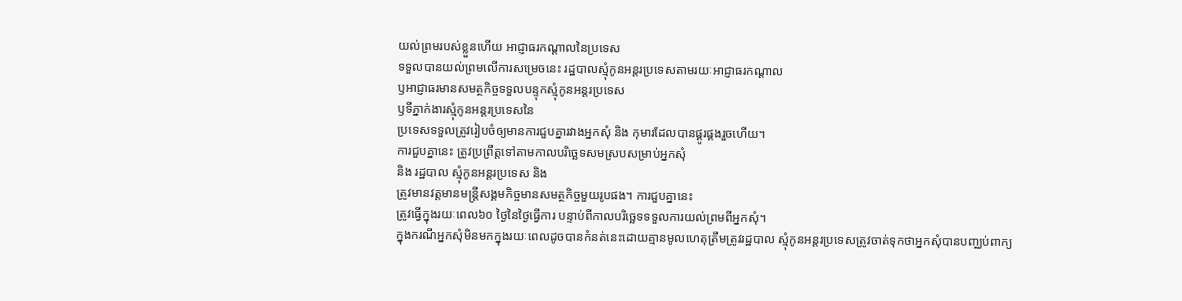យល់ព្រមរបស់ខ្លួនហើយ អាជ្ញាធរកណ្ដាលនៃប្រទេស
ទទួលបានយល់ព្រមលើការសម្រេចនេះ រដ្ឋបាលស្មុំកូនអន្តរប្រទេសតាមរយៈអាជ្ញាធរកណ្ដាល
ឫអាជ្ញាធរមានសមត្ថកិច្ចទទួលបន្ទុកស្មុំកូនអន្តរប្រទេស
ឫទីភ្នាក់ងារស្មុំកូនអន្តរប្រទេសនៃ
ប្រទេសទទួលត្រូវរៀបចំឲ្យមានការជួបគ្នារវាងអ្នកសុំ និង កុមារដែលបានផ្គូរផ្គងរួចហើយ។
ការជួបគ្នានេះ ត្រូវប្រព្រឹត្តទៅតាមកាលបរិច្ឆេទសមស្របសម្រាប់អ្នកសុំ
និង រដ្ឋបាល ស្មុំកូនអន្តរប្រទេស និង
ត្រូវមានវត្តមានមន្ត្រីសង្គមកិច្ចមានសមត្ថកិច្ចមួយរូបផង។ ការជួបគ្នានេះ
ត្រូវធ្វើក្នុងរយៈពេល៦០ ថ្ងៃនៃថ្ងៃធ្វើការ បន្ទាប់ពីកាលបរិច្ឆេទទទួលការយល់ព្រមពីអ្នកសុំ។
ក្នុងករណីអ្នកសុំមិនមកក្នុងរយៈពេលដូចបានកំនត់នេះដោយគ្មានមូលហេតុត្រឹមត្រូវរដ្ឋបាល ស្មុំកូនអន្តរប្រទេសត្រូវចាត់ទុកថាអ្នកសុំបានបញ្ឈប់ពាក្យ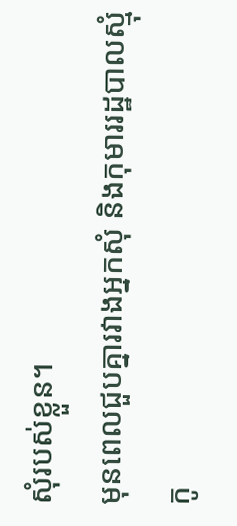សុំរបស់ខ្លួន។
មុនពេលជួបគ្នារវាងអ្នកសុំ និងកុមាររដ្ឋបាលស្មុំកូ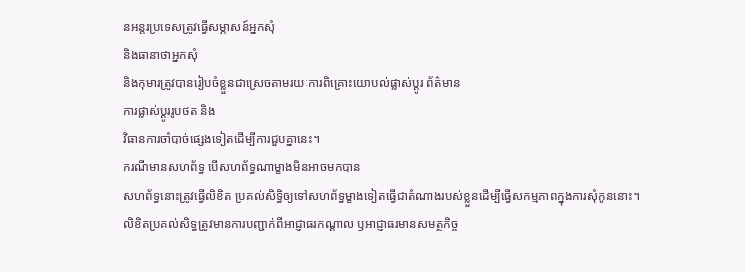នអន្តរប្រទេសត្រូវធ្វើសម្ភាសន៍អ្នកសុំ
និងធានាថាអ្នកសុំ
និងកុមារត្រូវបានរៀបចំខ្លួនជាស្រេចតាមរយៈការពិគ្រោះយោបល់ផ្លាស់ប្តូរ ព័ត៌មាន
ការផ្លាស់ប្តូររូបថត និង
វិធានការចាំបាច់ផ្សេងទៀតដើម្បីការជួបគ្នានេះ។
ករណីមានសហព័ទ្ធ បើសហព័ទ្ធណាម្ខាងមិនអាចមកបាន
សហព័ទ្ធនោះត្រូវធ្វើលិខិត ប្រគល់សិទ្ធិឲ្យទៅសហព័ទ្ធម្ខាងទៀតធ្វើជាតំណាងរបស់ខ្លួនដើម្បីធ្វើសកម្មភាពក្នុងការសុំកូននោះ។
លិខិតប្រគល់សិទ្ធត្រូវមានការបញ្ជាក់ពីអាជ្ញាធរកណ្ដាល ឫអាជ្ញាធរមានសមត្ថកិច្ច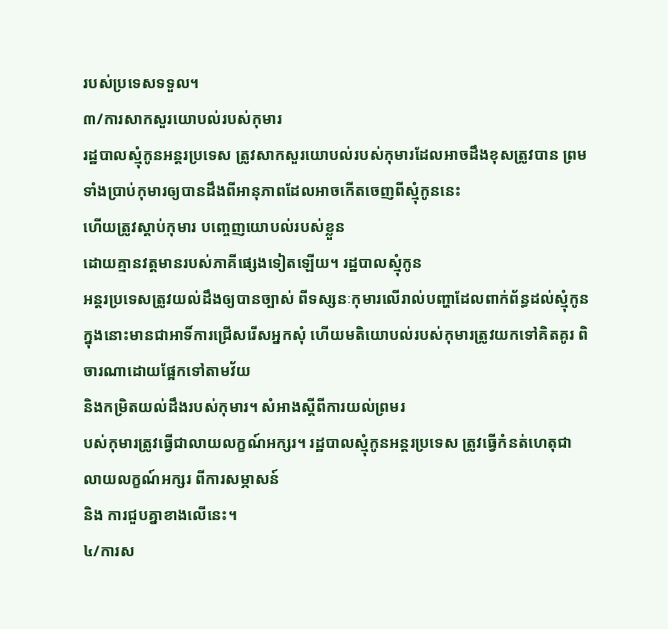របស់ប្រទេសទទួល។
៣/ការសាកសួរយោបល់របស់កុមារ
រដ្ឋបាលស្មុំកូនអន្តរប្រទេស ត្រូវសាកសួរយោបល់របស់កុមារដែលអាចដឹងខុសត្រូវបាន ព្រមទាំងប្រាប់កុមារឲ្យបានដឹងពីអានុភាពដែលអាចកើតចេញពីស្មុំកូននេះ
ហើយត្រូវស្ដាប់កុមារ បញ្ចេញយោបល់របស់ខ្លួន
ដោយគ្មានវត្តមានរបស់ភាគីផ្សេងទៀតឡើយ។ រដ្ឋបាលស្មុំកូន
អន្តរប្រទេសត្រូវយល់ដឹងឲ្យបានច្បាស់ ពីទស្សនៈកុមារលើរាល់បញ្ហាដែលពាក់ព័ន្ធដល់ស្មុំកូន
ក្នុងនោះមានជាអាទិ៍ការជ្រើសរើសអ្នកសុំ ហើយមតិយោបល់របស់កុមារត្រូវយកទៅគិតគូរ ពិចារណាដោយផ្អែកទៅតាមវ័យ
និងកម្រិតយល់ដឹងរបស់កុមារ។ សំអាងស្តីពីការយល់ព្រមរ
បស់កុមារត្រូវធ្វើជាលាយលក្ខណ៍អក្សរ។ រដ្ឋបាលស្មុំកូនអន្តរប្រទេស ត្រូវធ្វើកំនត់ហេតុជា លាយលក្ខណ៍អក្សរ ពីការសម្ភាសន៍
និង ការជួបគ្នាខាងលើនេះ។
៤/ការស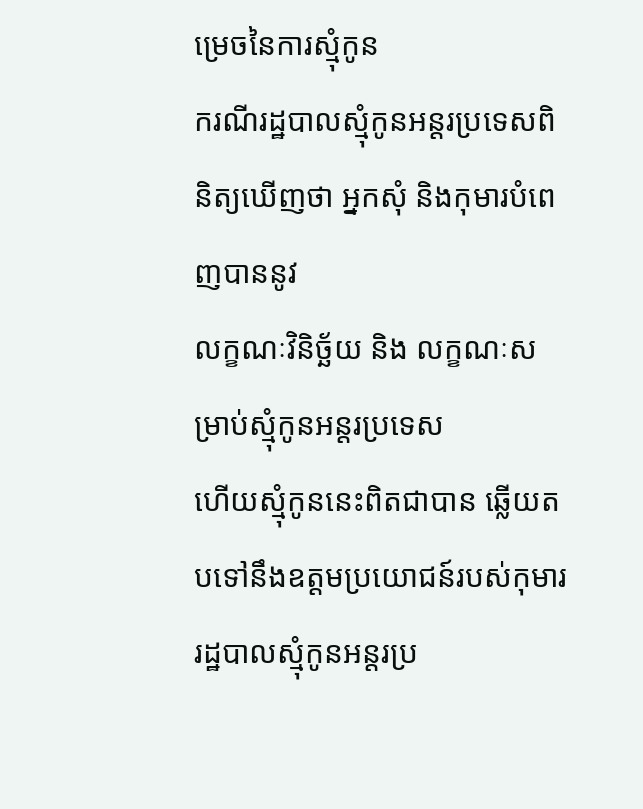ម្រេចនៃការស្មុំកូន
ករណីរដ្ឋបាលស្មុំកូនអន្តរប្រទេសពិនិត្យឃើញថា អ្នកសុំ និងកុមារបំពេញបាននូវ
លក្ខណៈវិនិច័្ឆយ និង លក្ខណៈសម្រាប់ស្មុំកូនអន្តរប្រទេស
ហើយស្មុំកូននេះពិតជាបាន ឆ្លើយតបទៅនឹងឧត្តមប្រយោជន៍របស់កុមារ
រដ្ឋបាលស្មុំកូនអន្តរប្រ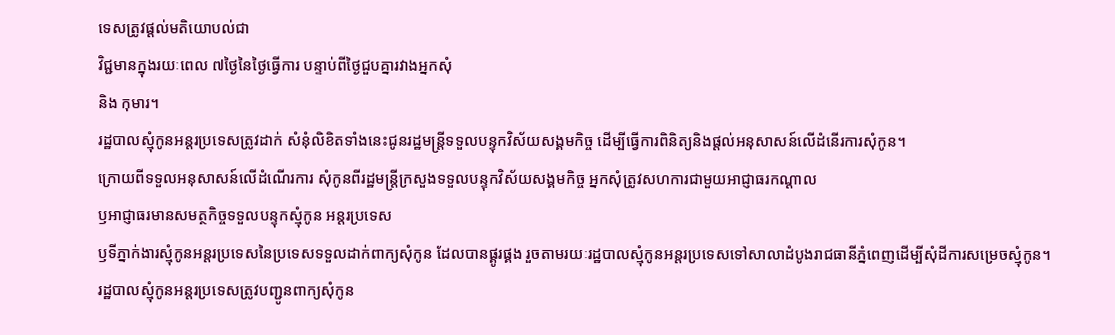ទេសត្រូវផ្ដល់មតិយោបល់ជា
វិជ្ជមានក្នុងរយៈពេល ៧ថ្ងៃនៃថ្ងៃធ្វើការ បន្ទាប់ពីថ្ងៃជួបគ្នារវាងអ្នកសុំ
និង កុមារ។
រដ្ឋបាលស្មុំកូនអន្តរប្រទេសត្រូវដាក់ សំនុំលិខិតទាំងនេះជូនរដ្ឋមន្ត្រីទទួលបន្ទុកវិស័យសង្គមកិច្ច ដើម្បីធ្វើការពិនិត្យនិងផ្ដល់អនុសាសន៍លើដំនើរការសុំកូន។
ក្រោយពីទទួលអនុសាសន៍លើដំណើរការ សុំកូនពីរដ្ឋមន្ត្រីក្រសួងទទួលបន្ទុកវិស័យសង្គមកិច្ច អ្នកសុំត្រូវសហការជាមួយអាជ្ញាធរកណ្ដាល
ឫអាជ្ញាធរមានសមត្ថកិច្ចទទួលបន្ទុកស្មុំកូន អន្តរប្រទេស
ឫទីភ្នាក់ងារស្មុំកូនអន្តរប្រទេសនៃប្រទេសទទួលដាក់ពាក្យសុំកូន ដែលបានផ្គូរផ្គង រួចតាមរយៈរដ្ឋបាលស្មុំកូនអន្តរប្រទេសទៅសាលាដំបូងរាជធានីភ្នំពេញដើម្បីសុំដីការសម្រេចស្មុំកូន។
រដ្ឋបាលស្មុំកូនអន្តរប្រទេសត្រូវបញ្ជូនពាក្យសុំកូន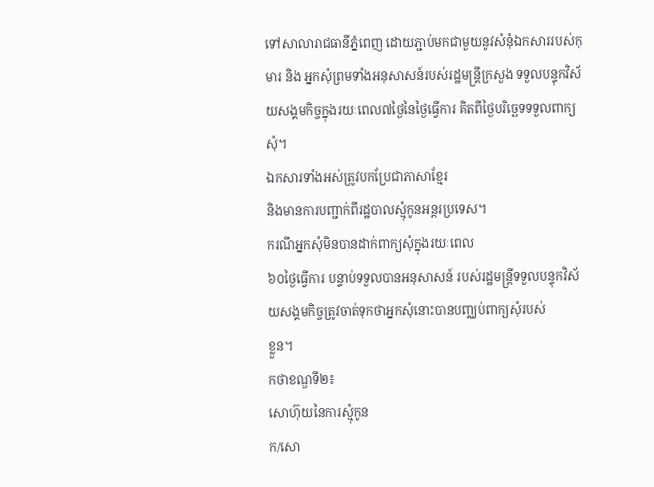ទៅសាលារាជធានីភ្នំពេញ ដោយភ្ជាប់មកជាមួយនូវសំនុំឯកសាររបស់កុមារ និង អ្នកសុំព្រមទាំងអនុសាសន៍របស់រដ្ឋមន្ត្រីក្រសួង ទទួលបន្ទុកវិស័យសង្គមកិច្ចក្នុងរយៈពេល៧ថ្ងៃនៃថ្ងៃធ្វើការ គិតពីថ្ងៃបរិច្ឆេទទទួលពាក្យសុំ។
ឯកសារទាំងអស់ត្រូវបកប្រែជាភាសាខ្មែរ
និងមានការបញ្ជាក់ពីរដ្ឋបាលស្មុំកូនអន្តរប្រទេស។
ករណីអ្នកសុំមិនបានដាក់ពាក្យសុំក្នុងរយៈពេល
៦០ថ្ងៃធ្វើការ បន្ទាប់ទទួលបានអនុសាសន៍ របស់រដ្ឋមន្ត្រីទទួលបន្ទុកវិស័យសង្គមកិច្ចត្រូវចាត់ទុកថាអ្នកសុំនោះបានបញ្ឈប់ពាក្យសុំរបស់
ខ្លួន។
កថាខណ្ឌទី២៖
សោហ៊ុយនៃការស្មុំកូន
ក/សោ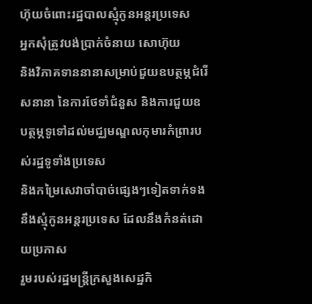ហ៊ុយចំពោះរដ្ឋបាលស្មុំកូនអន្តរប្រទេស
អ្នកសុំត្រូវបង់ប្រាក់ចំនាយ សោហ៊ុយ
និងវិភាគទាននានាសម្រាប់ជួយឧបត្ថម្ភជំរើសនានា នៃការថែទាំជំនួស និងការជួយឧបត្ថម្ភទូទៅដល់មជ្ឈមណ្ឌលកុមារកំព្រារបស់រដ្ឋទូទាំងប្រទេស
និងកម្រៃសេវាចាំបាច់ផ្សេងៗទៀតទាក់ទងនឹងស្មុំកូនអន្តរប្រទេស ដែលនឹងកំនត់ដោយប្រកាស
រួមរបស់រដ្ឋមន្ត្រីក្រសួងសេដ្ឋកិ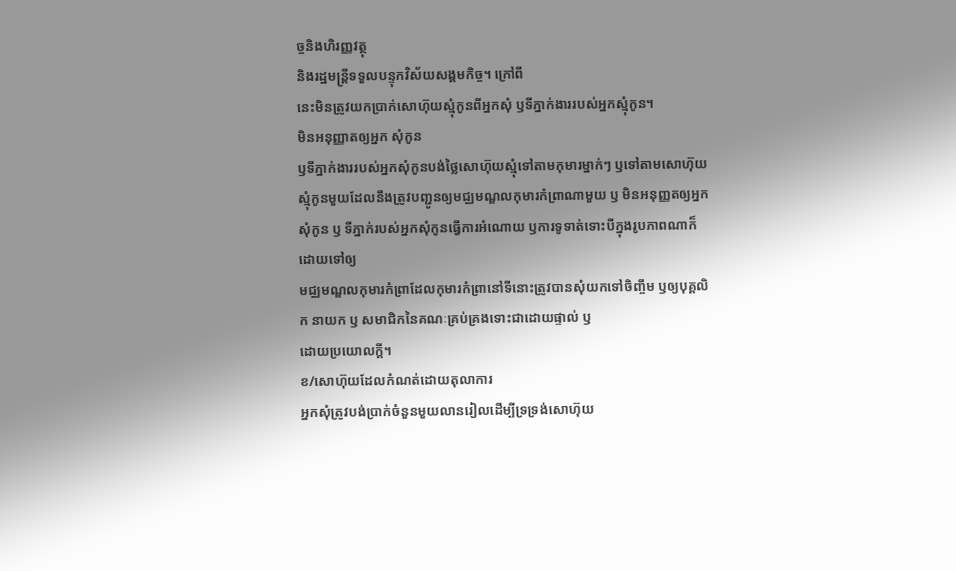ច្ចនិងហិរញ្ញវត្ថុ
និងរដ្ឋមន្ត្រីទទួលបន្ទុកវិស័យសង្គមកិច្ច។ ក្រៅពី
នេះមិនត្រូវយកប្រាក់សោហ៊ុយស្មុំកូនពីអ្នកសុំ ឫទីភ្នាក់ងាររបស់អ្នកស្មុំកូន។
មិនអនុញ្ញាតឲ្យអ្នក សុំកូន
ឫទីភ្នាក់ងាររបស់អ្នកសុំកូនបង់ថ្លៃសោហ៊ុយស្មុំទៅតាមកុមារម្នាក់ៗ ឫទៅតាមសោហ៊ុយ
ស្មុំកូនមួយដែលនឹងត្រូវបញ្ជូនឲ្យមជ្ឈមណ្ឌលកុមារកំព្រាណាមួយ ឫ មិនអនុញ្ញតឲ្យអ្នកសុំកូន ឫ ទីភ្នាក់របស់អ្នកសុំកូនធ្វើការអំណោយ ឫការទូទាត់ទោះបីក្នុងរូបភាពណាក៏ដោយទៅឲ្យ
មជ្ឈមណ្ឌលកុមារកំព្រាដែលកុមារកំព្រានៅទីនោះត្រូវបានសុំយកទៅចិញ្ចឹម ឫឲ្យបុគ្គលិក នាយក ឫ សមាជិកនៃគណៈគ្រប់គ្រងទោះជាដោយផ្ទាល់ ឫ
ដោយប្រយោលក្ដី។
ខ/សោហ៊ុយដែលកំណត់ដោយតុលាការ
អ្នកសុំត្រូវបង់ប្រាក់ចំនួនមួយលានរៀលដើម្បីទ្រទ្រង់សោហ៊ុយ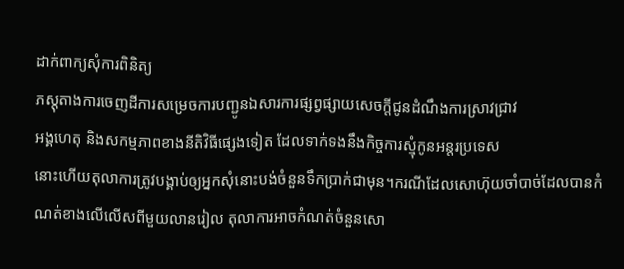ដាក់ពាក្យសុំការពិនិត្យ
ភស្តុតាងការចេញដីការសម្រេចការបញ្ជូនឯសារការផ្សព្វផ្សាយសេចក្ដីជូនដំណឹងការស្រាវជ្រាវ
អង្គហេតុ និងសកម្មភាពខាងនីតិវិធីផ្សេងទៀត ដែលទាក់ទងនឹងកិច្ចការស្មុំកូនអន្តរប្រទេស
នោះហើយតុលាការត្រូវបង្គាប់ឲ្យអ្នកសុំនោះបង់ចំនួនទឹកប្រាក់ជាមុន។ករណីដែលសោហ៊ុយចាំបាច់ដែលបានកំណត់ខាងលើលើសពីមួយលានរៀល តុលាការអាចកំណត់ចំនួនសោ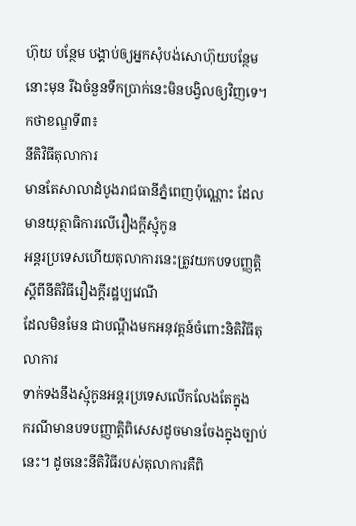ហ៊ុយ បន្ថែម បង្គាប់ឲ្យអ្នកសុំបង់សោហ៊ុយបន្ថែមនោះមុន រីឯចំនួនទឹកប្រាក់នេះមិនបង្វិលឲ្យវិញទេ។
កថាខណ្ឌទី៣៖
នីតិវិធីតុលាការ
មានតែសាលាដំបូងរាជធានីភ្នំពេញប៉ុណ្ណោះ ដែលមានយុត្ថាធិការលើរឿងក្ដីស្មុំកូន
អន្តរប្រទេសហើយតុលាការនេះត្រូវយកបទបញ្ញត្តិស្ដីពីនីតិវិធីរឿងក្ដីរដ្ឋប្បវេណី
ដែលមិនមែន ជាបណ្ដឹងមកអនុវត្តន៍ចំពោះនិតិវិធីតុលាការ
ទាក់ទងនឹងស្មុំកូនអន្តរប្រទេសលើកលែងតែក្នុង
ករណីមានបទបញ្ញាត្តិពិសេសដូចមានចែងក្នុងច្បាប់នេះ។ ដូចនេះនីតិវិធីរបស់តុលាការគឺពិ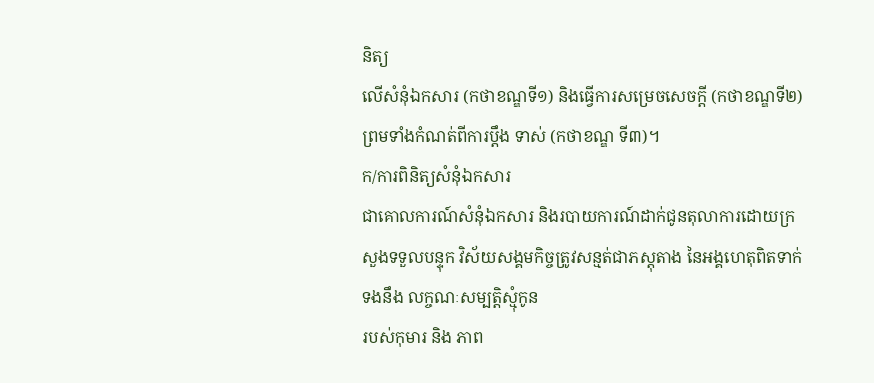និត្យ
លើសំនុំឯកសារ (កថាខណ្ឌទី១) និងធ្វើការសម្រេចសេចក្ដី (កថាខណ្ឌទី២) ព្រមទាំងកំណត់ពីការប្តឹង ទាស់ (កថាខណ្ឌ ទី៣)។
ក/ការពិនិត្យសំនុំឯកសារ
ជាគោលការណ៍សំនុំឯកសារ និងរបាយការណ៍ដាក់ជូនតុលាការដោយក្រសួងទទួលបន្ទុក វិស័យសង្គមកិច្ចត្រូវសន្មត់ជាភស្តុតាង នៃអង្គហេតុពិតទាក់ទងនឹង លក្ចណៈសម្បត្តិស្មុំកូន
របស់កុមារ និង ភាព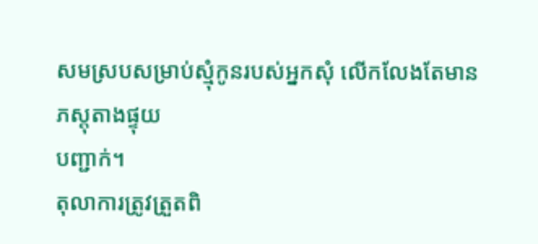សមស្របសម្រាប់ស្មុំកូនរបស់អ្នកសុំ លើកលែងតែមានភស្តុតាងផ្ទុយ
បញ្ជាក់។
តុលាការត្រូវត្រួតពិ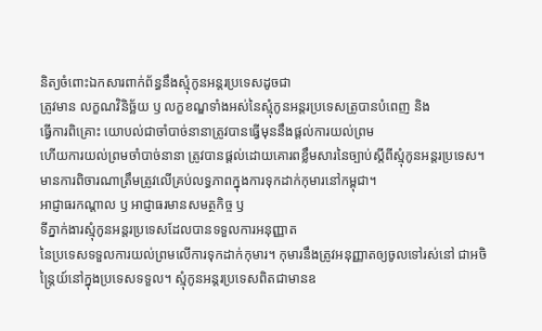និត្យចំពោះឯកសារពាក់ព័ន្ធនឹងស្មុំកូនអន្តរប្រទេសដូចជា
ត្រូវមាន លក្ខណវិនិច្ឆ័យ ឫ លក្ខខណ្ឌទាំងអស់នៃស្មុំកូនអន្តរប្រទេសត្រូបានបំពេញ និង
ធ្វើការពិគ្រោះ យោបល់ជាចាំបាច់នានាត្រូវបានធ្វើមុននឹងផ្តល់ការយល់ព្រម
ហើយការយល់ព្រមចាំបាច់នានា ត្រូវបានផ្ដល់ដោយគោរពខ្លឹមសារនៃច្បាប់ស្ដីពីស្មុំកូនអន្តរប្រទេស។
មានការពិចារណាត្រឹមត្រូវលើគ្រប់លទ្ធភាពក្នុងការទុកដាក់កុមារនៅកម្ពុជា។
អាជ្ញាធរកណ្ដាល ឫ អាជ្ញាធរមានសមត្ថកិច្ច ឫ
ទីភ្នាក់ងារស្មុំកូនអន្តរប្រទេសដែលបានទទួលការអនុញ្ញាត
នៃប្រទេសទទួលការយល់ព្រមលើការទុកដាក់កុមារ។ កុមារនឹងត្រូវអនុញ្ញាតឲ្យចូលទៅរស់នៅ ជាអចិន្ត្រៃយ៍នៅក្នុងប្រទេសទទួល។ ស្មុំកូនអន្តរប្រទេសពិតជាមានឧ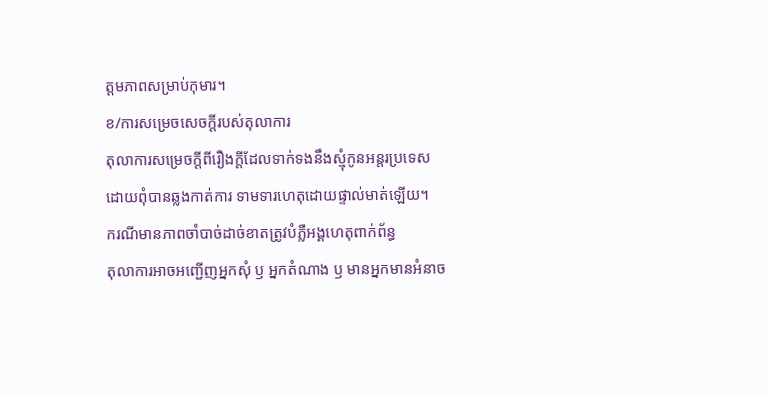ត្តមភាពសម្រាប់កុមារ។
ខ/ការសម្រេចសេចក្ដីរបស់តុលាការ
តុលាការសម្រេចក្ដីពីរឿងក្ដីដែលទាក់ទងនឹងស្មុំកូនអន្តរប្រទេស
ដោយពុំបានឆ្លងកាត់ការ ទាមទារហេតុដោយផ្ទាល់មាត់ឡើយ។
ករណីមានភាពចាំបាច់ដាច់ខាតត្រូវបំភ្លឺអង្គហេតុពាក់ព័ន្ធ
តុលាការអាចអញ្ជើញអ្នកសុំ ឫ អ្នកតំណាង ឫ មានអ្នកមានអំនាច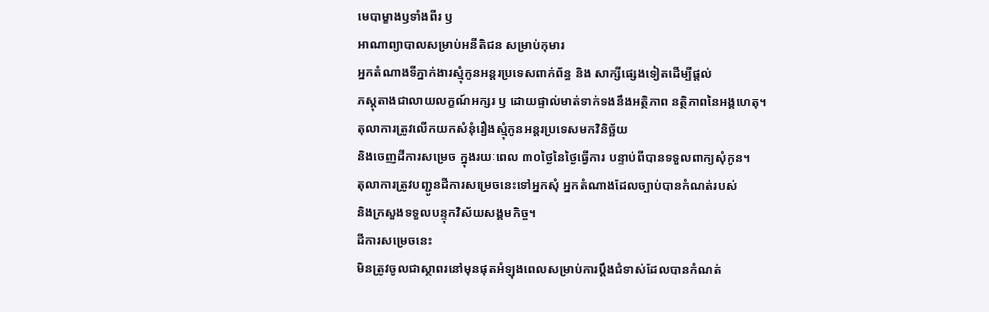មេបាម្ខាងឫទាំងពីរ ឫ
អាណាព្យាបាលសម្រាប់អនីតិជន សម្រាប់កុមារ
អ្នកតំណាងទីភ្នាក់ងារស្មុំកូនអន្តរប្រទេសពាក់ព័ន្ធ និង សាក្សីផ្សេងទៀតដើម្បីផ្ដល់
ភស្តុតាងជាលាយលក្ខណ៍អក្សរ ឫ ដោយផ្ទាល់មាត់ទាក់ទងនឹងអត្ថិភាព នត្ថិភាពនៃអង្គហេតុ។
តុលាការត្រូវលើកយកសំនុំរឿងស្មុំកូនអន្តរប្រទេសមកវិនិច្ឆ័យ
និងចេញដីការសម្រេច ក្នុងរយៈពេល ៣០ថ្ងៃនៃថ្ងៃធ្វើការ បន្ទាប់ពីបានទទួលពាក្យសុំកូន។
តុលាការត្រូវបញ្ជូនដីការសម្រេចនេះទៅអ្នកសុំ អ្នកតំណាងដែលច្បាប់បានកំណត់របស់
និងក្រសួងទទួលបន្ទុកវិស័យសង្គមកិច្ច។
ដីការសម្រេចនេះ
មិនត្រូវចូលជាស្ថាពរនៅមុនផុតអំឡុងពេលសម្រាប់ការប្ដឹងជំទាស់ដែលបានកំណត់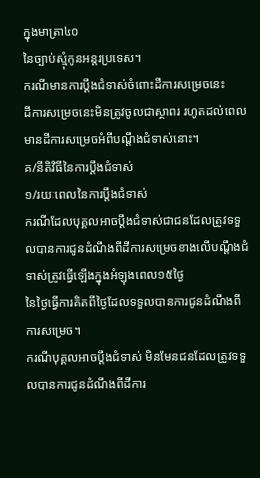ក្នុងមាត្រា៤០
នៃច្បាប់ស្មុំកូនអន្តរប្រទេស។
ករណីមានការប្ដឹងជំទាស់ចំពោះដីការសម្រេចនេះ
ដីការសម្រេចនេះមិនត្រូវចូលជាស្ថាពរ រហូតដល់ពេលមានដីការសម្រេចអំពីបណ្ដឹងជំទាស់នោះ។
គ/នីតិវិធីនៃការប្ដឹងជំទាស់
១/រយៈពេលនៃការប្ដឹងជំទាស់
ករណីដែលបុគ្គលអាចប្ដឹងជំទាស់ជាជនដែលត្រូវទទួលបានការជូនដំណឹងពីដីការសម្រេចខាងលើបណ្ដឹងជំទាស់ត្រូវធ្វើឡើងក្នុងអំឡុងពេល១៥ថ្ងៃ
នៃថ្ងៃធ្វើការគិតពីថ្ងៃដែលទទួលបានការជូនដំណឹងពីការសម្រេច។
ករណីបុគ្គលអាចប្ដឹងជំទាស់ មិនមែនជនដែលត្រូវទទួលបានការជូនដំណឹងពីដីការ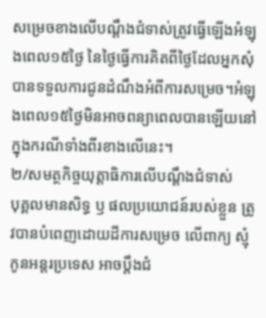សម្រេចខាងលើបណ្ដឹងជំទាស់ត្រូវធ្វើឡើងអំឡុងពេល១៥ថ្ងៃ នៃថ្ងៃធ្វើការគិតពីថ្ងៃដែលអ្នកសុំបានទទួលការជូនដំណឹងអំពីការសម្រេច។អំឡុងពេល១៥ថ្ងៃមិនអាចពន្យាពេលបានឡើយនៅក្នុងករណីទាំងពីរខាងលើនេះ។
២/សមត្ថកិច្ចយុត្តាធិការលើបណ្ដឹងជំទាស់
បុគ្គលមានសិទ្ធ ឫ ផលប្រយោជន៍របស់ខ្លួន ត្រូវបានបំពេញដោយដីការសម្រេច លើពាក្យ ស្មុំកូនអន្តរប្រទេស អាចប្ដឹងជំ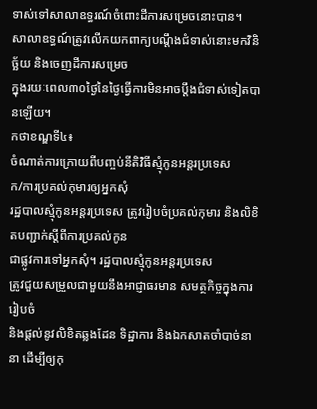ទាស់ទៅសាលាឧទ្ធរណ៍ចំពោះដីការសម្រេចនោះបាន។
សាលាឧទ្ធណ៍ត្រូវលើកយកពាក្យបណ្ដឹងជំទាស់នោះមកវិនិច្ឆ័យ និងចេញដីការសម្រេច
ក្នុងរយៈពេល៣០ថ្ងៃនៃថ្ងៃធ្វើការមិនអាចប្ដឹងជំទាស់ទៀតបានឡើយ។
កថាខណ្ឌទី៤៖
ចំណាត់ការក្រោយពីបញ្ចប់នីតិវិធីស្មុំកូនអន្តរប្រទេស
ក/ការប្រគល់កុមារឲ្យអ្នកសុំ
រដ្ឋបាលស្មុំកូនអន្តរប្រទេស ត្រូវរៀបចំប្រគល់កុមារ និងលិខិតបញ្ជាក់ស្ដីពីការប្រគល់កូន
ជាផ្លូវការទៅអ្នកសុំ។ រដ្ឋបាលស្មុំកូនអន្តរប្រទេស
ត្រូវជួយសម្រួលជាមួយនឹងអាជ្ញាធរមាន សមត្ថកិច្ចក្នុងការរៀបចំ
និងផ្ដល់នូវលិខិតឆ្លងដែន ទិដ្ឋាការ និងឯកសាតចាំបាច់នានា ដើម្បីឲ្យកុ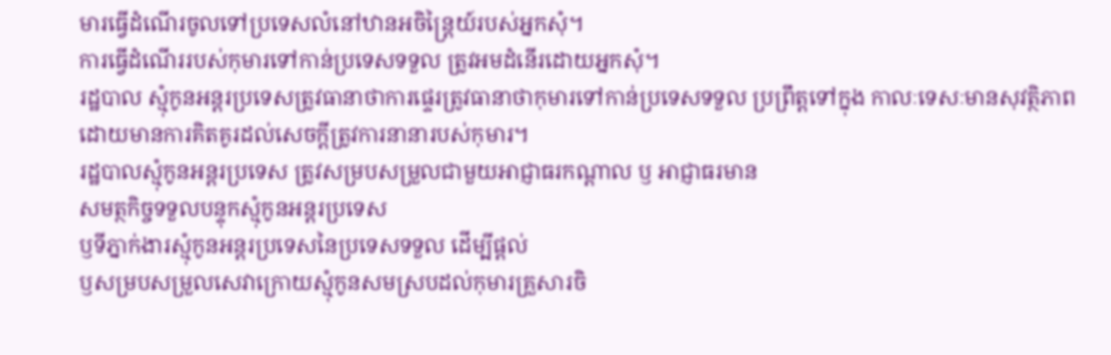មារធ្វើដំណើរចូលទៅប្រទេសលំនៅឋានអចិន្ត្រៃយ៍របស់អ្នកសុំ។
ការធ្វើដំណើររបស់កុមារទៅកាន់ប្រទេសទទួល ត្រូវអមដំនើរដោយអ្នកសុំ។
រដ្ឋបាល ស្មុំកូនអន្តរប្រទេសត្រូវធានាថាការផ្ទេរត្រូវធានាថាកុមារទៅកាន់ប្រទេសទទួល ប្រព្រឹត្តទៅក្នុង កាលៈទេសៈមានសុវត្ថិភាព
ដោយមានការគិតគូរដល់សេចក្ដីត្រូវការនានារបស់កុមារ។
រដ្ឋបាលស្មុំកូនអន្តរប្រទេស ត្រូវសម្របសម្រួលជាមួយអាជ្ញាធរកណ្ដាល ឫ អាជ្ញាធរមាន
សមត្ថកិច្ចទទួលបន្ទុកស្មុំកូនអន្តរប្រទេស
ឫទីភ្នាក់ងារស្មុំកូនអន្តរប្រទេសនៃប្រទេសទទួល ដើម្បីផ្ដល់
ឫសម្របសម្រួលសេវាក្រោយស្មុំកូនសមស្របដល់កុមារគ្រួសារចិ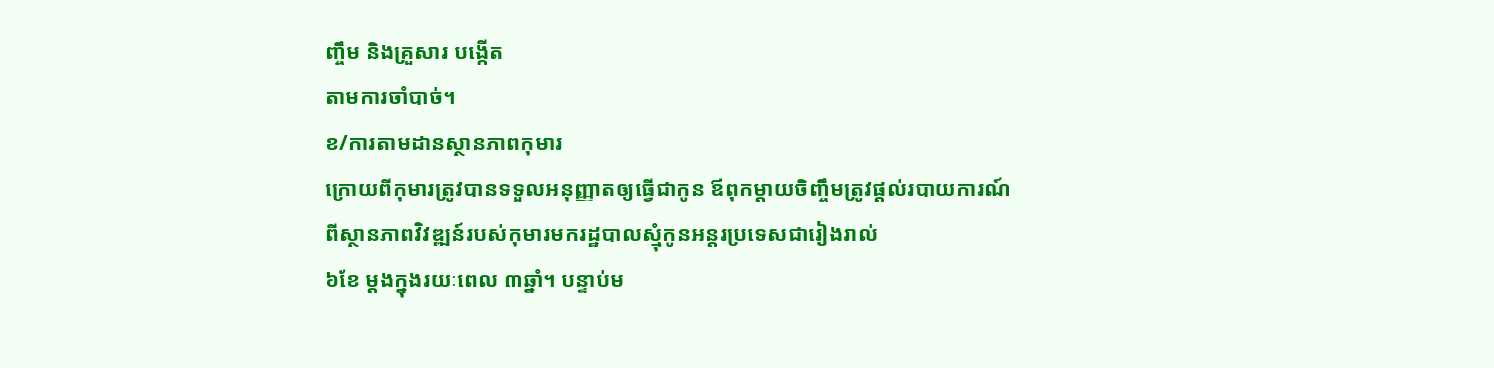ញ្ចឹម និងគ្រួសារ បង្កើត
តាមការចាំបាច់។
ខ/ការតាមដានស្ថានភាពកុមារ
ក្រោយពីកុមារត្រូវបានទទួលអនុញ្ញាតឲ្យធ្វើជាកូន ឪពុកម្តាយចិញ្ចឹមត្រូវផ្ដល់របាយការណ៍
ពីស្ថានភាពវិវឌ្ឍន៍របស់កុមារមករដ្ឋបាលស្មុំកូនអន្តរប្រទេសជារៀងរាល់
៦ខែ ម្ដងក្នុងរយៈពេល ៣ឆ្នាំ។ បន្ទាប់ម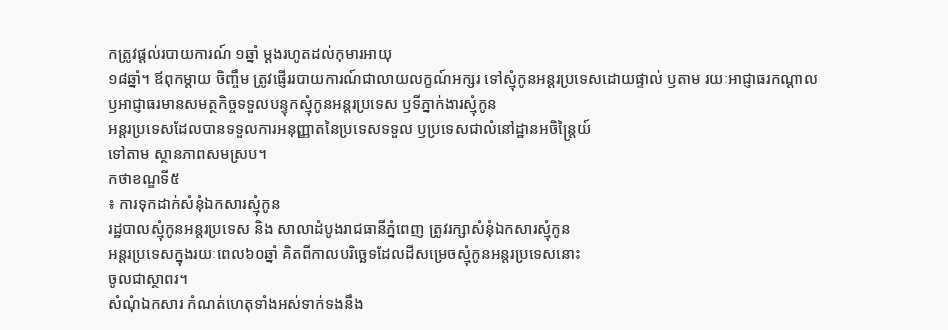កត្រូវផ្ដល់របាយការណ៍ ១ឆ្នាំ ម្ដងរហូតដល់កុមារអាយុ
១៨ឆ្នាំ។ ឪពុកម្ដាយ ចិញ្ចឹម ត្រូវផ្ញើររបាយការណ៍ជាលាយលក្ខណ៍អក្សរ ទៅស្មុំកូនអន្តរប្រទេសដោយផ្ទាល់ ឫតាម រយៈអាជ្ញាធរកណ្ដាល
ឫអាជ្ញាធរមានសមត្ថកិច្ចទទួលបន្ទុកស្មុំកូនអន្តរប្រទេស ឫទីភ្នាក់ងារស្មុំកូន
អន្តរប្រទេសដែលបានទទួលការអនុញ្ញាតនៃប្រទេសទទួល ឫប្រទេសជាលំនៅដ្ឋានអចិន្ត្រៃយ៍
ទៅតាម ស្ថានភាពសមស្រប។
កថាខណ្ឌទី៥
៖ ការទុកដាក់សំនុំឯកសារស្មុំកូន
រដ្ឋបាលស្មុំកូនអន្តរប្រទេស និង សាលាដំបូងរាជធានីភ្នំពេញ ត្រូវរក្សាសំនុំឯកសារស្មុំកូន
អន្តរប្រទេសក្នុងរយៈពេល៦០ឆ្នាំ គិតពីកាលបរិច្ឆេទដែលដីសម្រេចស្មុំកូនអន្តរប្រទេសនោះ
ចូលជាស្ថាពរ។
សំណុំឯកសារ កំណត់ហេតុទាំងអស់ទាក់ទងនឹង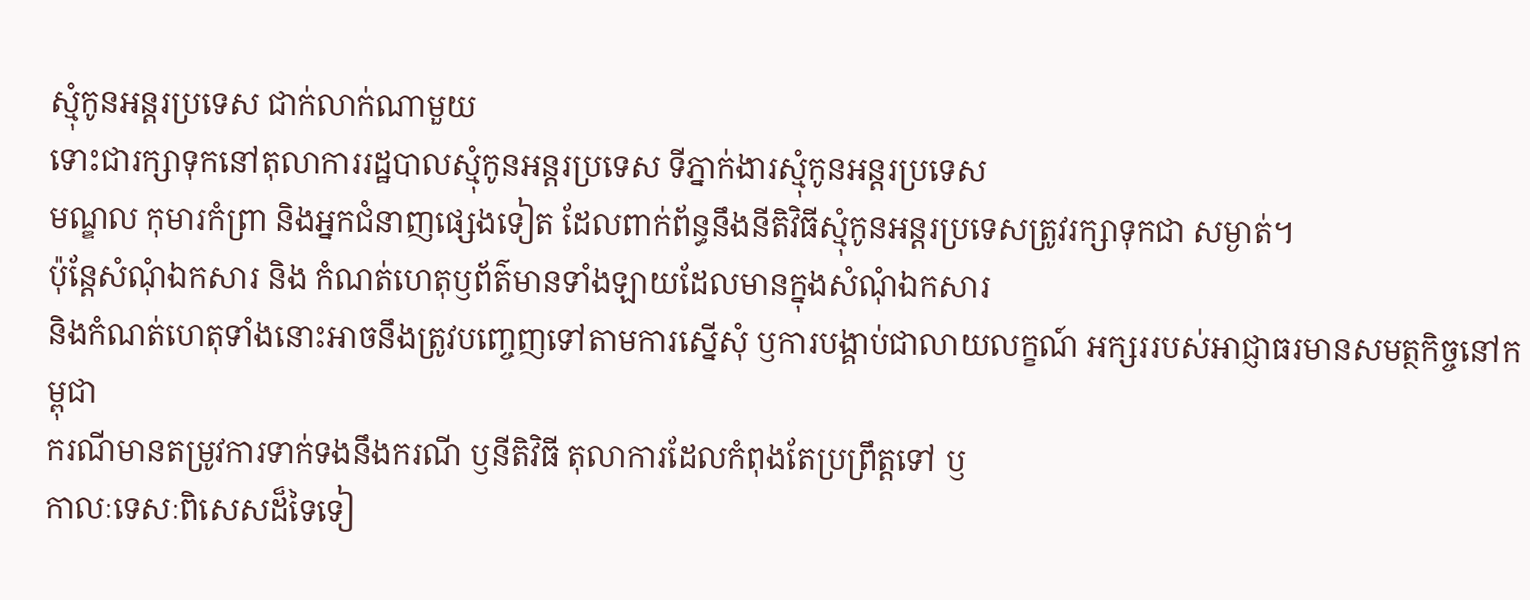ស្មុំកូនអន្តរប្រទេស ជាក់លាក់ណាមួយ
ទោះជារក្សាទុកនៅតុលាការរដ្ឋបាលស្មុំកូនអន្តរប្រទេស ទីភ្នាក់ងារស្មុំកូនអន្តរប្រទេស
មណ្ឌល កុមារកំព្រា និងអ្នកជំនាញផ្សេងទៀត ដែលពាក់ព័ន្ធនឹងនីតិវិធីស្មុំកូនអន្តរប្រទេសត្រូវរក្សាទុកជា សម្ងាត់។
ប៉ុន្តែសំណុំឯកសារ និង កំណត់ហេតុឫព័ត៌មានទាំងឡាយដែលមានក្នុងសំណុំឯកសារ
និងកំណត់ហេតុទាំងនោះអាចនឹងត្រូវបញ្ចេញទៅតាមការស្នើសុំ ឫការបង្គាប់ជាលាយលក្ខណ៍ អក្សររបស់អាជ្ញាធរមានសមត្ថកិច្ចនៅកម្ពុជា
ករណីមានតម្រូវការទាក់ទងនឹងករណី ឫនីតិវិធី តុលាការដែលកំពុងតែប្រព្រឹត្តទៅ ឫ
កាលៈទេសៈពិសេសដ៏ទៃទៀ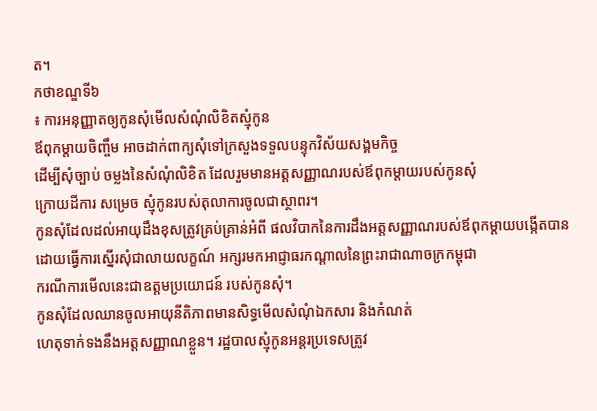ត។
កថាខណ្ឌទី៦
៖ ការអនុញ្ញាតឲ្យកូនសុំមើលសំណុំលិខិតស្មុំកូន
ឪពុកម្ដាយចិញ្ចឹម អាចដាក់ពាក្យសុំទៅក្រសួងទទួលបន្ទុកវិស័យសង្គមកិច្ច
ដើម្បីសុំច្បាប់ ចម្លងនៃសំណុំលិខិត ដែលរួមមានអត្តសញ្ញាណរបស់ឪពុកម្ដាយរបស់កូនសុំ
ក្រោយដីការ សម្រេច ស្មុំកូនរបស់តុលាការចូលជាស្ថាពរ។
កូនសុំដែលដល់អាយុដឹងខុសត្រូវគ្រប់គ្រាន់អំពី ផលវិបាកនៃការដឹងអត្តសញ្ញាណរបស់ឪពុកម្ដាយបង្កើតបានដោយធ្វើការស្នើរសុំជាលាយលក្ខណ៍ អក្សរមកអាជ្ញាធរកណ្ដាលនៃព្រះរាជាណាចក្រកម្ពុជា
ករណីការមើលនេះជាឧត្តមប្រយោជន៍ របស់កូនសុំ។
កូនសុំដែលឈានចូលអាយុនីតិភាពមានសិទ្ធមើលសំណុំឯកសារ និងកំណត់
ហេតុទាក់ទងនឹងអត្តសញ្ញាណខ្លួន។ រដ្ឋបាលស្មុំកូនអន្តរប្រទេសត្រូវ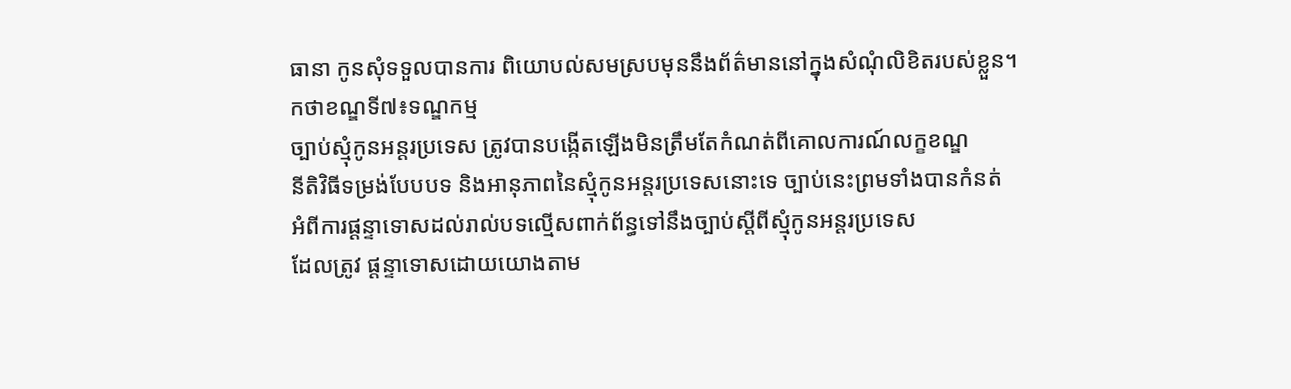ធានា កូនសុំទទួលបានការ ពិយោបល់សមស្របមុននឹងព័ត៌មាននៅក្នុងសំណុំលិខិតរបស់ខ្លួន។
កថាខណ្ឌទី៧៖ទណ្ឌកម្ម
ច្បាប់ស្មុំកូនអន្តរប្រទេស ត្រូវបានបង្កើតឡើងមិនត្រឹមតែកំណត់ពីគោលការណ៍លក្ខខណ្ឌ
នីតិវិធីទម្រង់បែបបទ និងអានុភាពនៃស្មុំកូនអន្តរប្រទេសនោះទេ ច្បាប់នេះព្រមទាំងបានកំនត់
អំពីការផ្ដន្ទាទោសដល់រាល់បទល្មើសពាក់ព័ន្ធទៅនឹងច្បាប់ស្ដីពីស្មុំកូនអន្តរប្រទេស
ដែលត្រូវ ផ្ដន្ទាទោសដោយយោងតាម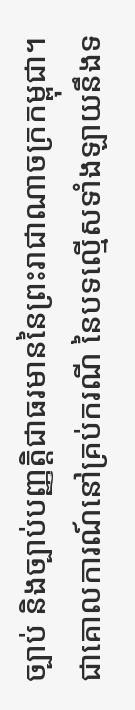ច្បាប់ និងច្បាប់បញ្ញត្តិជាធរមាននៃព្រះរាជាណាចក្រកម្ពុជា។
ជាគោលការណ៍នៅគ្រប់ករណី នៃបទល្មើសទាំងឡាយនឹងទ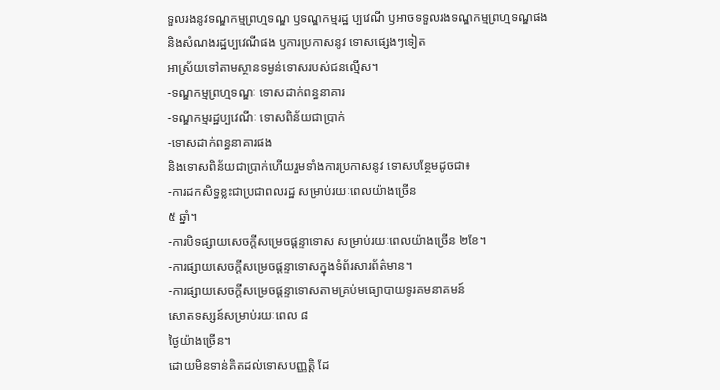ទួលរងនូវទណ្ឌកម្មព្រហ្មទណ្ឌ ឫទណ្ឌកម្មរដ្ឋ ប្បវេណី ឫអាចទទួលរងទណ្ឌកម្មព្រហ្មទណ្ឌផង
និងសំណងរដ្ឋប្បវេណីផង ឫការប្រកាសនូវ ទោសផ្សេងៗទៀត
អាស្រ័យទៅតាមស្ថានទម្ងន់ទោសរបស់ជនល្មើស។
-ទណ្ឌកម្មព្រហ្មទណ្ឌៈ ទោសដាក់ពន្ធនាគារ
-ទណ្ឌកម្មរដ្ឋប្បវេណីៈ ទោសពិន័យជាប្រាក់
-ទោសដាក់ពន្ធនាគារផង
និងទោសពិន័យជាប្រាក់ហើយរួមទាំងការប្រកាសនូវ ទោសបន្ថែមដូចជា៖
-ការដកសិទ្ធខ្លះជាប្រជាពលរដ្ឋ សម្រាប់រយៈពេលយ៉ាងច្រើន
៥ ឆ្នាំ។
-ការបិទផ្សាយសេចក្ដីសម្រេចផ្ដន្ទាទោស សម្រាប់រយៈពេលយ៉ាងច្រើន ២ខែ។
-ការផ្សាយសេចក្ដីសម្រេចផ្ដន្ទាទោសក្នុងទំព័រសារព័ត៌មាន។
-ការផ្សាយសេចក្ដីសម្រេចផ្ដន្ទាទោសតាមគ្រប់មធ្យោបាយទូរគមនាគមន៍
សោតទស្សន៍សម្រាប់រយៈពេល ៨
ថ្ងៃយ៉ាងច្រើន។
ដោយមិនទាន់គិតដល់ទោសបញ្ញត្តិ ដែ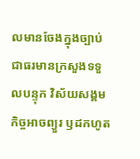លមានចែងក្នុងច្បាប់ជាធរមានក្រសួងទទួលបន្ទុក វិស័យសង្គមកិច្ចអាចព្យួរ ឫដកហូត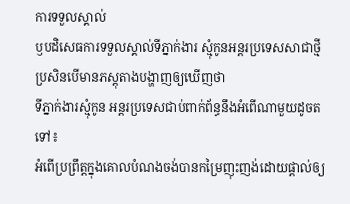ការទទួលស្គាល់
ឫបដិសេធការទទួលស្គាល់ទីភ្នាក់ងារ ស្មុំកូនអន្តរប្រទេសសាជាថ្មី ប្រសិនបើមានភស្តុតាងបង្ហាញឲ្យឃើញថា
ទីភ្នាក់ងារស្មុំកូន អន្តរប្រទេសជាប់ពាក់ព័ន្ធនឹងអំពើណាមួយដូចតទៅ៖
អំពើប្រព្រឹត្តក្នុងគោលបំណងចង់បានកម្រៃញុះញង់ដោយផ្តាល់ឲ្យ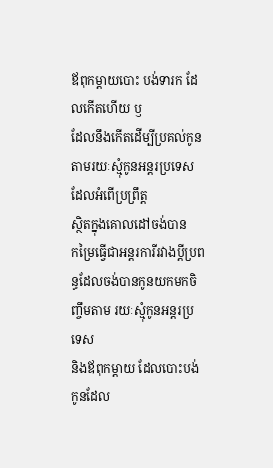ឪពុកម្ដាយបោះ បង់ទារក ដែលកើតហើយ ឫ
ដែលនឹងកើតដើម្បីប្រគល់កូនតាមរយៈស្មុំកូនអន្តរប្រទេសដែលអំពើប្រព្រឹត្ត
ស្ថិតក្នុងគោលដៅចង់បាន
កម្រៃធ្វើជាអន្តរការីរវាងប្ដីប្រពន្ធដែលចង់បានកូនយកមកចិញ្ចឹមតាម រយៈស្មុំកូនអន្តរប្រទេស
និងឪពុកម្ដាយ ដែលបោះបង់កូនដែល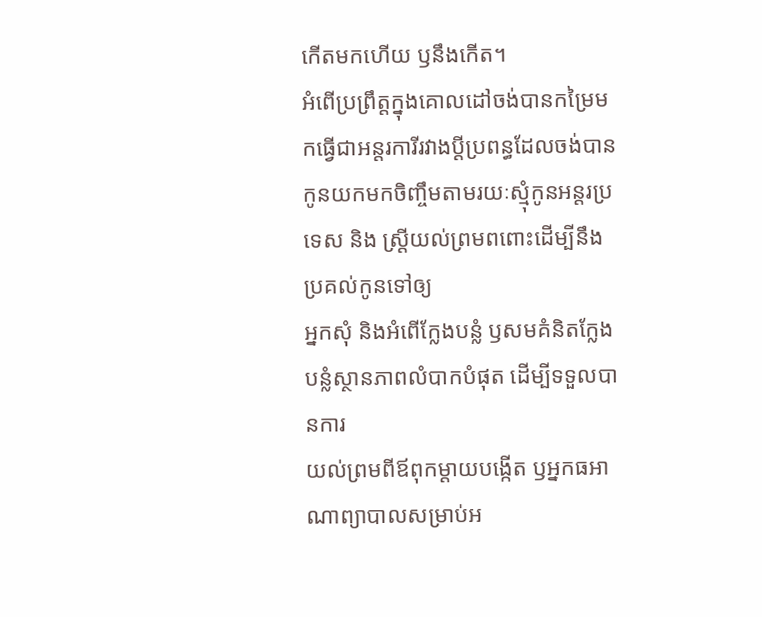កើតមកហើយ ឫនឹងកើត។
អំពើប្រព្រឹត្តក្នុងគោលដៅចង់បានកម្រៃមកធ្វើជាអន្តរការីរវាងប្ដីប្រពន្ធដែលចង់បានកូនយកមកចិញ្ចឹមតាមរយៈស្មុំកូនអន្តរប្រទេស និង ស្ត្រីយល់ព្រមពពោះដើម្បីនឹងប្រគល់កូនទៅឲ្យ
អ្នកសុំ និងអំពើក្លែងបន្លំ ឫសមគំនិតក្លែងបន្លំស្ថានភាពលំបាកបំផុត ដើម្បីទទួលបានការ
យល់ព្រមពីឪពុកម្ដាយបង្កើត ឫអ្នកធអាណាព្យាបាលសម្រាប់អ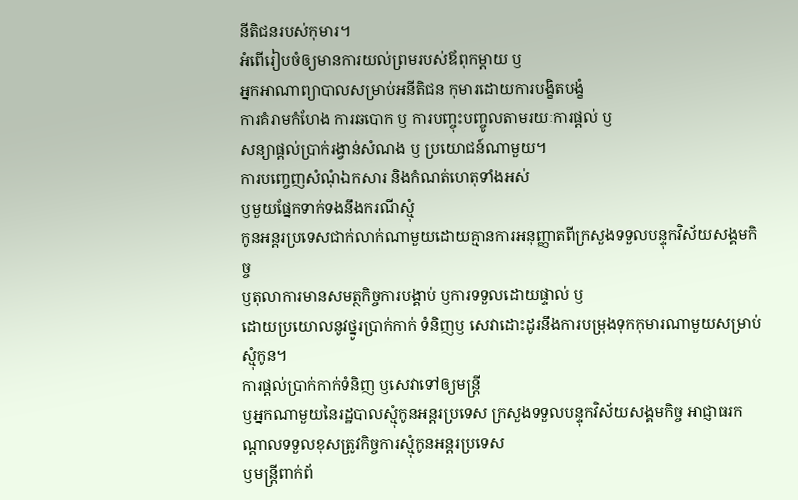នីតិជនរបស់កុមារ។
អំពើរៀបចំឲ្យមានការយល់ព្រមរបស់ឪពុកម្ដាយ ឫ
អ្នកអាណាព្យាបាលសម្រាប់អនីតិជន កុមារដោយការបង្ខិតបង្ខំ
ការគំរាមកំហែង ការឆបោក ឫ ការបញ្ចុះបញ្ចូលតាមរយៈការផ្ដល់ ឫ
សន្យាផ្ដល់ប្រាក់រង្វាន់សំណង ឫ ប្រយោជន៍ណាមួយ។
ការបញ្ចេញសំណុំឯកសារ និងកំណត់ហេតុទាំងអស់
ឫមួយផ្នែកទាក់ទងនឹងករណីស្មុំ
កូនអន្តរប្រទេសជាក់លាក់ណាមួយដោយគ្មានការអនុញ្ញាតពីក្រសួងទទួលបន្ទុកវិស័យសង្គមកិច្ច
ឫតុលាការមានសមត្ថកិច្ចការបង្គាប់ ឫការទទួលដោយផ្ទាល់ ឫ
ដោយប្រយោលនូវថ្នូរប្រាក់កាក់ ទំនិញឫ សេវាដោះដូរនឹងការបម្រុងទុកកុមារណាមួយសម្រាប់ស្មុំកូន។
ការផ្តល់ប្រាក់កាក់ទំនិញ ឫសេវាទៅឲ្យមន្ត្រី
ឫអ្នកណាមួយនៃរដ្ឋបាលស្មុំកូនអន្តរប្រទេស ក្រសួងទទួលបន្ទុកវិស័យសង្គមកិច្ច អាជ្ញាធរកណ្ដាលទទួលខុសត្រូវកិច្ចការស្មុំកូនអន្តរប្រទេស
ឫមន្ត្រីពាក់ព័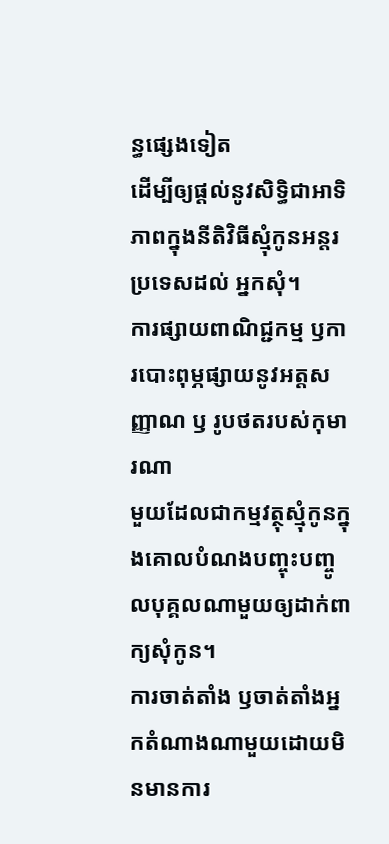ន្ធផ្សេងទៀត
ដើម្បីឲ្យផ្ដល់នូវសិទ្ធិជាអាទិភាពក្នុងនីតិវិធីស្មុំកូនអន្តរប្រទេសដល់ អ្នកសុំ។
ការផ្សាយពាណិជ្ជកម្ម ឫការបោះពុម្ភផ្សាយនូវអត្តសញ្ញាណ ឫ រូបថតរបស់កុមារណា
មួយដែលជាកម្មវត្ថុស្មុំកូនក្នុងគោលបំណងបញ្ចុះបញ្ចូលបុគ្គលណាមួយឲ្យដាក់ពាក្យសុំកូន។
ការចាត់តាំង ឫចាត់តាំងអ្នកតំណាងណាមួយដោយមិនមានការ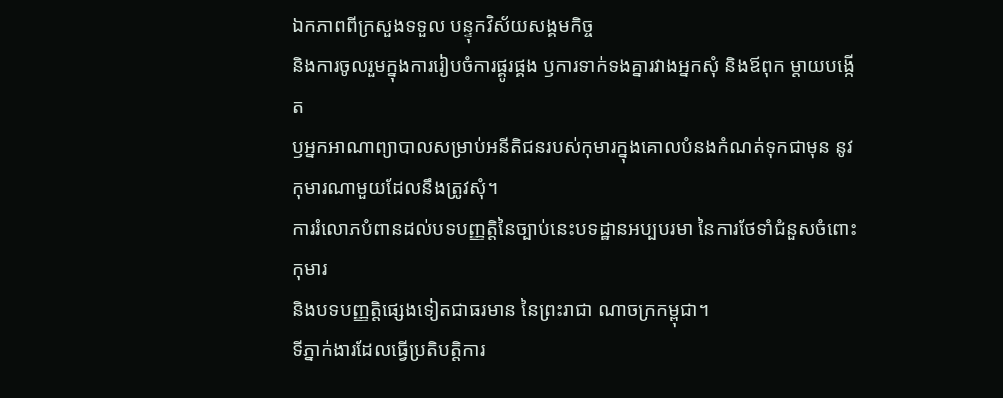ឯកភាពពីក្រសួងទទួល បន្ទុកវិស័យសង្គមកិច្ច
និងការចូលរួមក្នុងការរៀបចំការផ្គូរផ្គង ឫការទាក់ទងគ្នារវាងអ្នកសុំ និងឪពុក ម្ដាយបង្កើត
ឫអ្នកអាណាព្យាបាលសម្រាប់អនីតិជនរបស់កុមារក្នុងគោលបំនងកំណត់ទុកជាមុន នូវកុមារណាមួយដែលនឹងត្រូវសុំ។
ការរំលោភបំពានដល់បទបញ្ញត្តិនៃច្បាប់នេះបទដ្ឋានអប្បបរមា នៃការថែទាំជំនួសចំពោះកុមារ
និងបទបញ្ញត្តិផ្សេងទៀតជាធរមាន នៃព្រះរាជា ណាចក្រកម្ពុជា។
ទីភ្នាក់ងារដែលធ្វើប្រតិបត្តិការ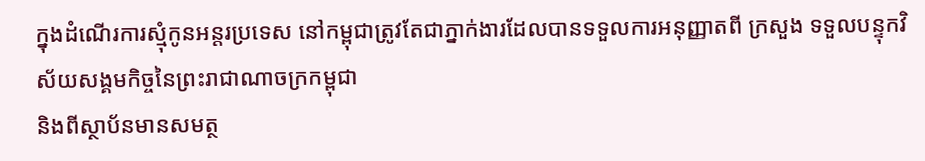ក្នុងដំណើរការស្មុំកូនអន្តរប្រទេស នៅកម្ពុជាត្រូវតែជាភ្នាក់ងារដែលបានទទួលការអនុញ្ញាតពី ក្រសួង ទទួលបន្ទុកវិស័យសង្គមកិច្ចនៃព្រះរាជាណាចក្រកម្ពុជា
និងពីស្ថាប័នមានសមត្ថ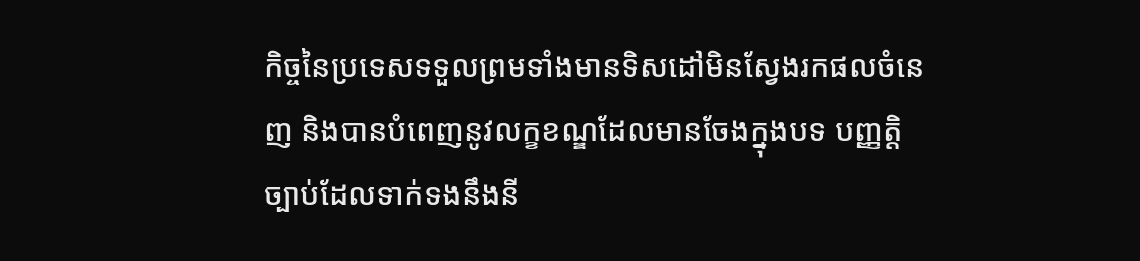កិច្ចនៃប្រទេសទទួលព្រមទាំងមានទិសដៅមិនស្វែងរកផលចំនេញ និងបានបំពេញនូវលក្ខខណ្ឌដែលមានចែងក្នុងបទ បញ្ញត្តិច្បាប់ដែលទាក់ទងនឹងនី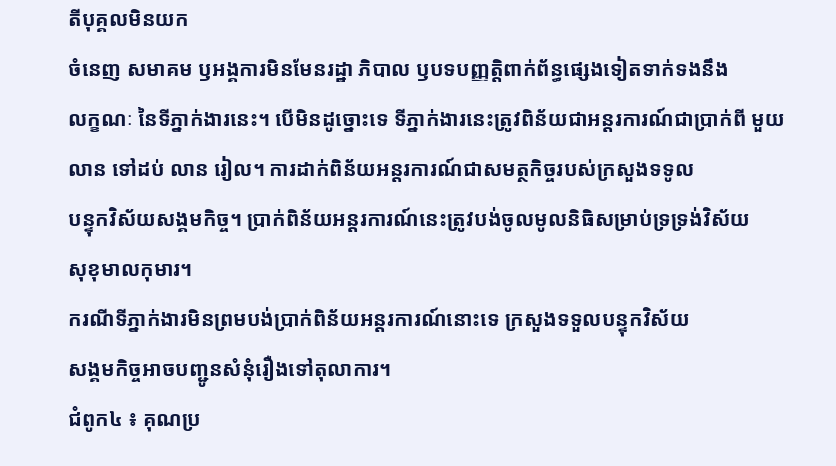តីបុគ្គលមិនយក
ចំនេញ សមាគម ឫអង្គការមិនមែនរដ្ឋា ភិបាល ឫបទបញ្ញត្តិពាក់ព័ន្ធផ្សេងទៀតទាក់ទងនឹង
លក្ខណៈ នៃទីភ្នាក់ងារនេះ។ បើមិនដូច្នោះទេ ទីភ្នាក់ងារនេះត្រូវពិន័យជាអន្តរការណ៍ជាប្រាក់ពី មួយលាន ទៅដប់ លាន រៀល។ ការដាក់ពិន័យអន្តរការណ៍ជាសមត្ថកិច្ចរបស់ក្រសួងទទូល
បន្ទុកវិស័យសង្គមកិច្ច។ ប្រាក់ពិន័យអន្តរការណ៍នេះត្រូវបង់ចូលមូលនិធិសម្រាប់ទ្រទ្រង់វិស័យ
សុខុមាលកុមារ។
ករណីទីភ្នាក់ងារមិនព្រមបង់ប្រាក់ពិន័យអន្តរការណ៍នោះទេ ក្រសួងទទួលបន្ទុកវិស័យ
សង្គមកិច្ចអាចបញ្ជូនសំនុំរឿងទៅតុលាការ។
ជំពូក៤ ៖ គុណប្រ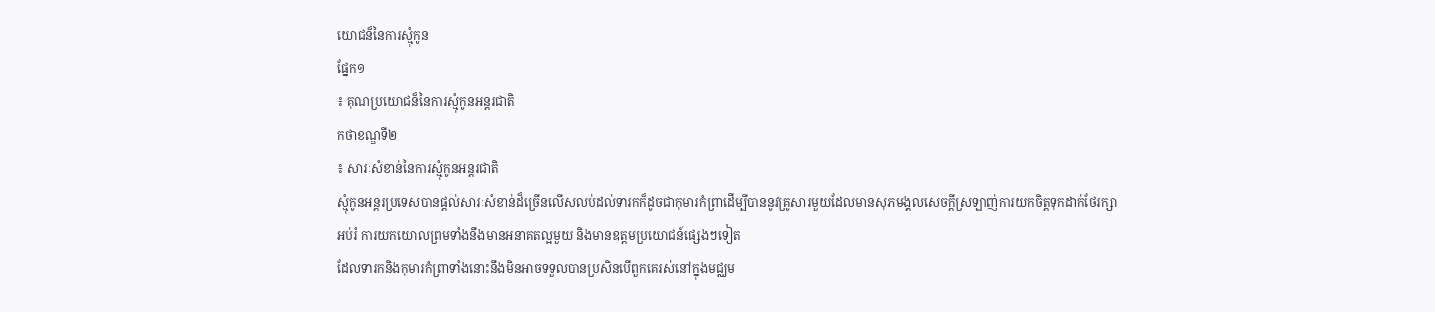យោជន៏នៃការស្មុំកូន
ផ្នែក១
៖ គុណប្រយោជន៏នៃការស្មុំកូនអន្តរជាតិ
កថាខណ្ឌទី២
៖ សារៈសំខាន់នៃការស្មុំកូនអន្តរជាតិ
ស្មុំកូនអន្តរប្រទេសបានផ្តល់សារៈសំខាន់ដ៏ច្រើនលើសលប់ដល់ទារកក៏ដូចជាកុមារកំព្រាដើម្បីបាននូវគ្រូសារមួយដែលមានសុភមង្គលសេចក្តីស្រឡាញ់ការយកចិត្តទុកដាក់ថែរក្សា
អប់រំ ការយកយោលព្រមទាំងនឹងមានអនាគតល្អមួយ និងមានឧត្តមប្រយោជន៍ផ្សេងៗទៀត
ដែលទារកនិងកុមារកំព្រាទាំងនោះនឹងមិនអាចទទួលបានប្រសិនបើពួកគេរស់នៅក្នុងមជ្ឈម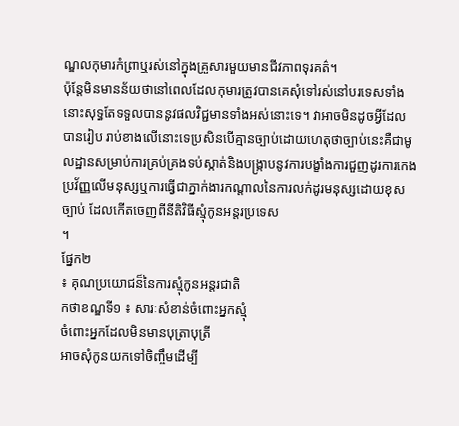ណ្ឌលកុមារកំព្រាឬរស់នៅក្នុងគ្រួសារមួយមានជីវភាពទុរគត៌។
ប៉ុន្តែមិនមានន័យថានៅពេលដែលកុមារត្រូវបានគេសុំទៅរស់នៅបរទេសទាំងនោះសុទ្ធតែទទួលបាននូវផលវិជ្ជមានទាំងអស់នោះទេ។ វាអាចមិនដូចអ្វីដែលបានរៀប រាប់ខាងលើនោះទេប្រសិនបើគ្មានច្បាប់ដោយហេតុថាច្បាប់នេះគឺជាមូលដ្ឋានសម្រាប់ការគ្រប់គ្រងទប់ស្កាត់និងបង្រ្កាបនូវការបង្ខាំងការជួញដូរការកេងប្រវ័ញ្ញលើមនុស្សឬការធ្វើជាភ្នាក់ងារកណ្តាលនៃការលក់ដូរមនុស្សដោយខុសច្បាប់ ដែលកើតចេញពីនីតិវិធីស្មុំកូនអន្តរប្រទេស
។
ផ្នែក២
៖ គុណប្រយោជន៏នៃការស្មុំកូនអន្តរជាតិ
កថាខណ្ឌទី១ ៖ សារៈសំខាន់ចំពោះអ្នកស្មុំ
ចំពោះអ្នកដែលមិនមានបុត្រាបុត្រី
អាចសុំកូនយកទៅចិញ្ចឹមដើម្បី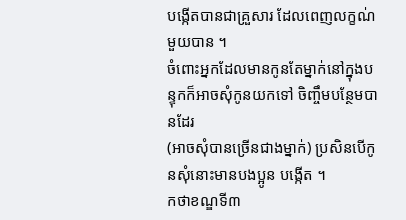បង្កើតបានជាគ្រួសារ ដែលពេញលក្ខណ់មួយបាន ។
ចំពោះអ្នកដែលមានកូនតែម្នាក់នៅក្នុងបន្ទុកក៏អាចសុំកូនយកទៅ ចិញ្ចឹមបន្ថែមបានដែរ
(អាចសុំបានច្រើនជាងម្នាក់) ប្រសិនបើកូនសុំនោះមានបងប្អូន បង្កើត ។
កថាខណ្ឌទី៣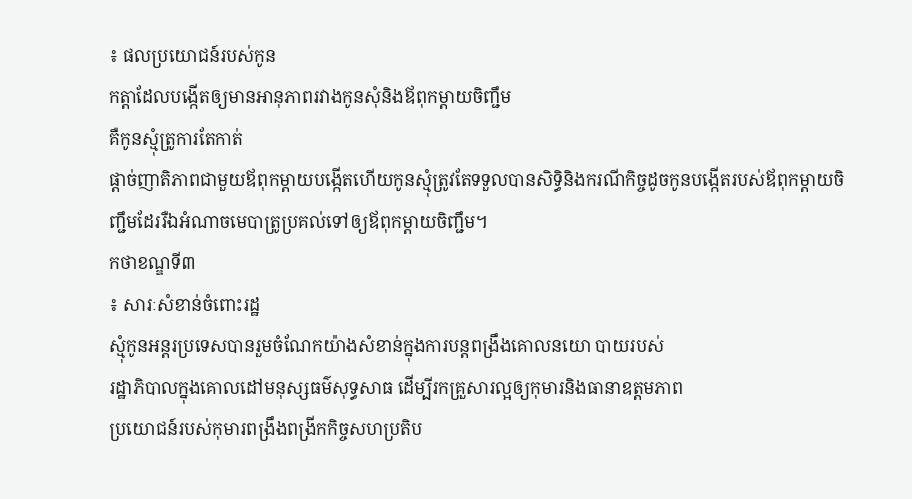៖ ផលប្រយោជន៍របស់កូន
កត្តាដែលបង្កើតឲ្យមានអានុភាពរវាងកូនសុំនិងឪពុកម្ដាយចិញ្ជឹម
គឺកូនស្មុំត្រូការតែកាត់
ផ្ដាច់ញាតិភាពជាមួយឪពុកម្ដាយបង្កើតហើយកូនស្មុំត្រូវតែទទួលបានសិទ្ធិនិងករណីកិច្ចដូចកូនបង្កើតរបស់ឪពុកម្ដាយចិញ្ជឹមដែររឺឯអំណាចមេបាត្រូប្រគល់ទៅឲ្យឪពុកម្ដាយចិញ្ជឹម។
កថាខណ្ឌទី៣
៖ សារៈសំខាន់ចំពោះរដ្ឋ
ស្មុំកូនអន្តរប្រទេសបានរួមចំណែកយ៉ាងសំខាន់ក្នុងការបន្តពង្រឹងគោលនយោ បាយរបស់
រដ្ឋាភិបាលក្នុងគោលដៅមនុស្សធម៌សុទ្ធសាធ ដើម្បីរកគ្រួសារល្អឲ្យកុមារនិងធានាឧត្តមភាព
ប្រយោជន៍របស់កុមារពង្រឹងពង្រីកកិច្ចសហប្រតិប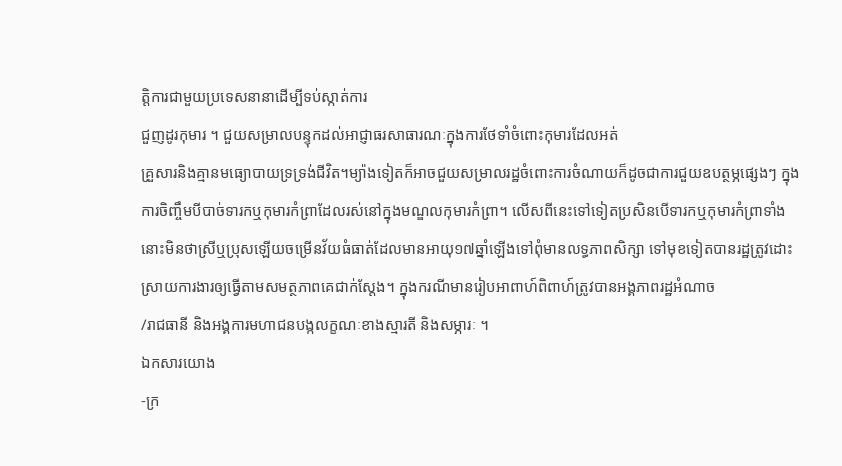ត្តិការជាមួយប្រទេសនានាដើម្បីទប់ស្កាត់ការ
ជួញដូរកុមារ ។ ជួយសម្រាលបន្ទុកដល់អាជ្ញាធរសាធារណៈក្នុងការថែទាំចំពោះកុមារដែលអត់
គ្រួសារនិងគ្មានមធ្យោបាយទ្រទ្រង់ជីវិត។ម្យ៉ាងទៀតក៏អាចជួយសម្រាលរដ្ឋចំពោះការចំណាយក៏ដូចជាការជួយឧបត្ថម្ភផ្សេងៗ ក្នុងការចិញ្ចឹមបីបាច់ទារកឬកុមារកំព្រាដែលរស់នៅក្នុងមណ្ឌលកុមារកំព្រា។ លើសពីនេះទៅទៀតប្រសិនបើទារកឬកុមារកំព្រាទាំងនោះមិនថាស្រីឬប្រុសឡើយចម្រើនវ័យធំធាត់ដែលមានអាយុ១៧ឆ្នាំឡើងទៅពុំមានលទ្ធភាពសិក្សា ទៅមុខទៀតបានរដ្ឋត្រូវដោះស្រាយការងារឲ្យធ្វើតាមសមត្ថភាពគេជាក់ស្តែង។ ក្នុងករណីមានរៀបអាពាហ៍ពិពាហ៍ត្រូវបានអង្គភាពរដ្ឋអំណាច
/រាជធានី និងអង្គការមហាជនបង្កលក្ខណៈខាងស្មារតី និងសម្ភារៈ ។
ឯកសារយោង
-ក្រ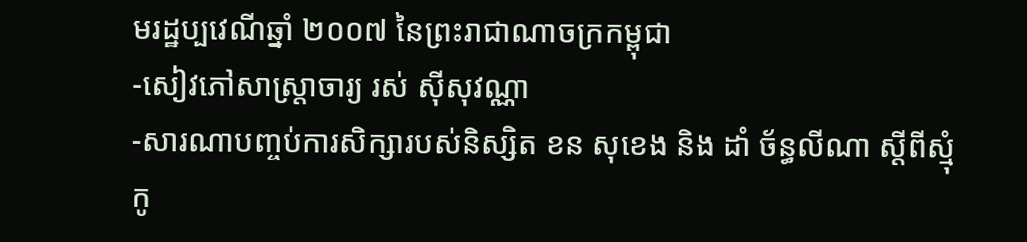មរដ្ឋប្បវេណីឆ្នាំ ២០០៧ នៃព្រះរាជាណាចក្រកម្ពុជា
-សៀវភៅសាស្ត្រាចារ្យ រស់ ស៊ីសុវណ្ណា
-សារណាបញ្ចប់ការសិក្សារបស់និស្សិត ខន សុខេង និង ដាំ ច័ន្ធលីណា ស្តីពីស្មុំកូ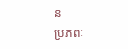ន
ប្រភពៈ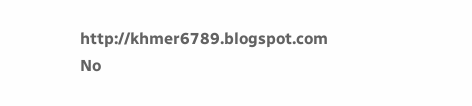http://khmer6789.blogspot.com
No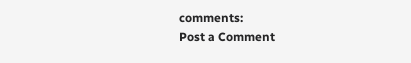comments:
Post a Comment